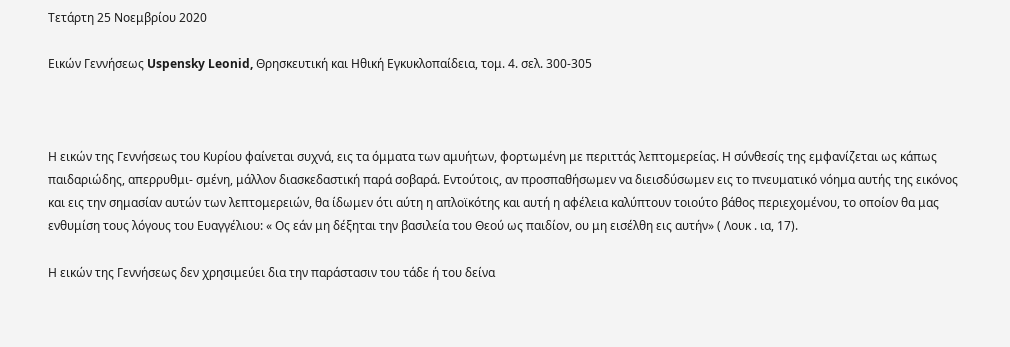Τετάρτη 25 Νοεμβρίου 2020

Εικών Γεννήσεως Uspensky Leonid, Θρησκευτική και Ηθική Εγκυκλοπαίδεια, τομ. 4. σελ. 300-305



Η εικών της Γεννήσεως του Κυρίου φαίνεται συχνά, εις τα όμματα των αμυήτων, φορτωμένη με περιττάς λεπτομερείας. Η σύνθεσίς της εμφανίζεται ως κάπως παιδαριώδης, απερρυθμι- σμένη, μάλλον διασκεδαστική παρά σοβαρά. Εντούτοις, αν προσπαθήσωμεν να διεισδύσωμεν εις το πνευματικό νόημα αυτής της εικόνος και εις την σημασίαν αυτών των λεπτομερειών, θα ίδωμεν ότι αύτη η απλοϊκότης και αυτή η αφέλεια καλύπτουν τοιούτο βάθος περιεχομένου, το οποίον θα μας ενθυμίση τους λόγους του Ευαγγέλιου: « Ος εάν μη δέξηται την βασιλεία του Θεού ως παιδίον, ου μη εισέλθη εις αυτήν» ( Λουκ . ια, 17).

Η εικών της Γεννήσεως δεν χρησιμεύει δια την παράστασιν του τάδε ή του δείνα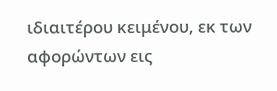ιδιαιτέρου κειμένου, εκ των αφορώντων εις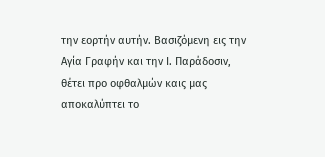την εορτήν αυτήν. Βασιζόμενη εις την Αγία Γραφήν και την Ι. Παράδοσιν, θέτει προ οφθαλμών καις μας αποκαλύπτει το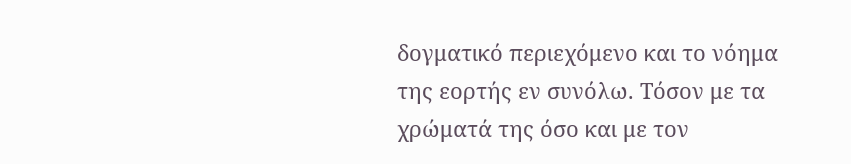δογματικό περιεχόμενο και το νόημα της εορτής εν συνόλω. Τόσον με τα χρώματά της όσο και με τον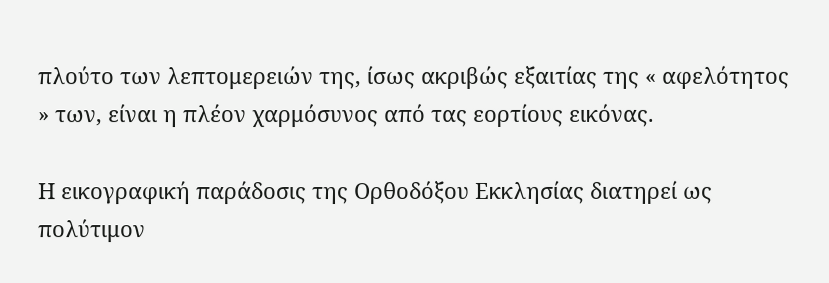πλούτο των λεπτομερειών της, ίσως ακριβώς εξαιτίας της « αφελότητος » των, είναι η πλέον χαρμόσυνος από τας εορτίους εικόνας.

Η εικογραφική παράδοσις της Ορθοδόξου Εκκλησίας διατηρεί ως πολύτιμον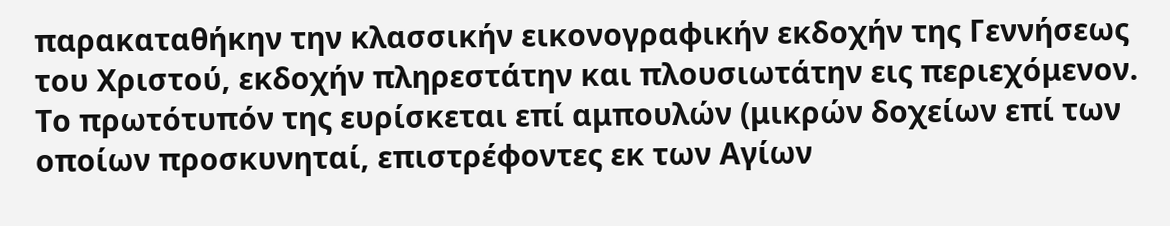παρακαταθήκην την κλασσικήν εικονογραφικήν εκδοχήν της Γεννήσεως του Χριστού, εκδοχήν πληρεστάτην και πλουσιωτάτην εις περιεχόμενον. Το πρωτότυπόν της ευρίσκεται επί αμπουλών (μικρών δοχείων επί των οποίων προσκυνηταί, επιστρέφοντες εκ των Αγίων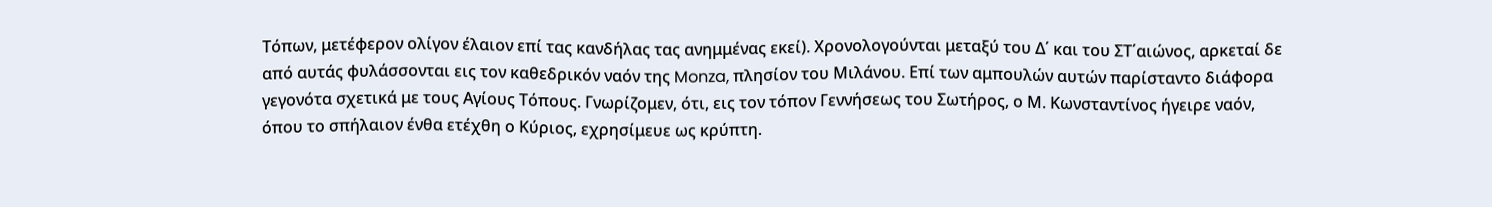Τόπων, μετέφερον ολίγον έλαιον επί τας κανδήλας τας ανημμένας εκεί). Χρονολογούνται μεταξύ του Δ΄ και του ΣΤ΄αιώνος, αρκεταί δε από αυτάς φυλάσσονται εις τον καθεδρικόν ναόν της Monza, πλησίον του Μιλάνου. Επί των αμπουλών αυτών παρίσταντο διάφορα γεγονότα σχετικά με τους Αγίους Τόπους. Γνωρίζομεν, ότι, εις τον τόπον Γεννήσεως του Σωτήρος, ο Μ. Κωνσταντίνος ήγειρε ναόν, όπου το σπήλαιον ένθα ετέχθη ο Κύριος, εχρησίμευε ως κρύπτη.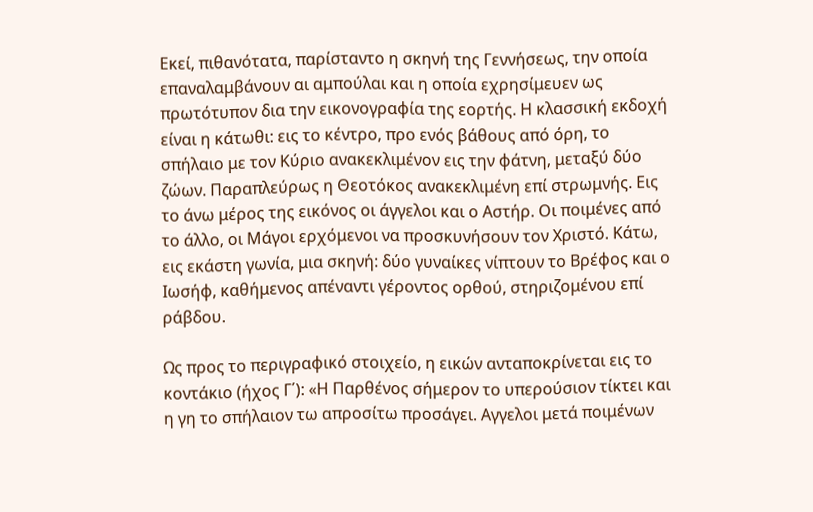Εκεί, πιθανότατα, παρίσταντο η σκηνή της Γεννήσεως, την οποία επαναλαμβάνουν αι αμπούλαι και η οποία εχρησίμευεν ως πρωτότυπον δια την εικονογραφία της εορτής. Η κλασσική εκδοχή είναι η κάτωθι: εις το κέντρο, προ ενός βάθους από όρη, το σπήλαιο με τον Κύριο ανακεκλιμένον εις την φάτνη, μεταξύ δύο ζώων. Παραπλεύρως η Θεοτόκος ανακεκλιμένη επί στρωμνής. Εις το άνω μέρος της εικόνος οι άγγελοι και ο Αστήρ. Οι ποιμένες από το άλλο, οι Μάγοι ερχόμενοι να προσκυνήσουν τον Χριστό. Κάτω, εις εκάστη γωνία, μια σκηνή: δύο γυναίκες νίπτουν το Βρέφος και ο Ιωσήφ, καθήμενος απέναντι γέροντος ορθού, στηριζομένου επί ράβδου.

Ως προς το περιγραφικό στοιχείο, η εικών ανταποκρίνεται εις το κοντάκιο (ήχος Γ΄): «Η Παρθένος σήμερον το υπερούσιον τίκτει και η γη το σπήλαιον τω απροσίτω προσάγει. Αγγελοι μετά ποιμένων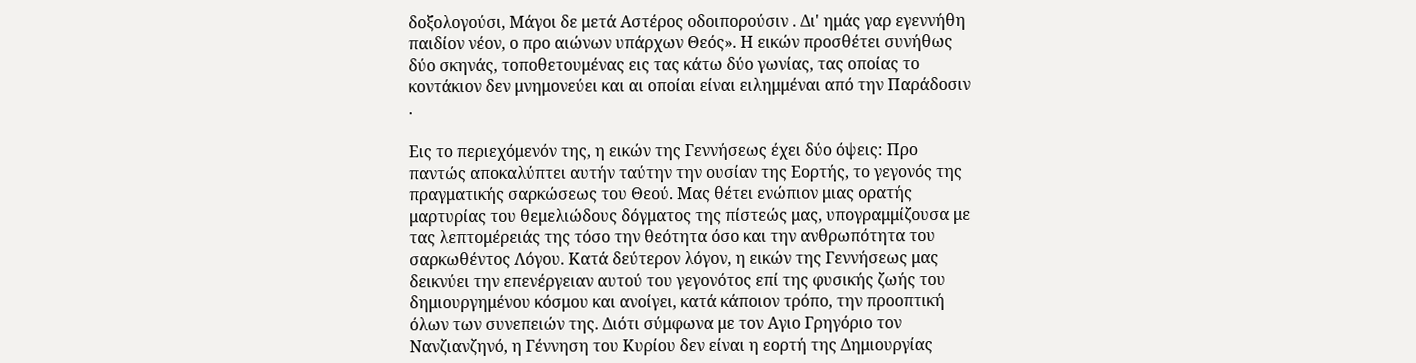δοξολογούσι, Μάγοι δε μετά Αστέρος οδοιπορούσιν . Δι' ημάς γαρ εγεννήθη παιδίον νέον, ο προ αιώνων υπάρχων Θεός». Η εικών προσθέτει συνήθως δύο σκηνάς, τοποθετουμένας εις τας κάτω δύο γωνίας, τας οποίας το κοντάκιον δεν μνημονεύει και αι οποίαι είναι ειλημμέναι από την Παράδοσιν .

Εις το περιεχόμενόν της, η εικών της Γεννήσεως έχει δύο όψεις: Προ παντώς αποκαλύπτει αυτήν ταύτην την ουσίαν της Εορτής, το γεγονός της πραγματικής σαρκώσεως του Θεού. Μας θέτει ενώπιον μιας ορατής μαρτυρίας του θεμελιώδους δόγματος της πίστεώς μας, υπογραμμίζουσα με τας λεπτομέρειάς της τόσο την θεότητα όσο και την ανθρωπότητα του σαρκωθέντος Λόγου. Κατά δεύτερον λόγον, η εικών της Γεννήσεως μας δεικνύει την επενέργειαν αυτού του γεγονότος επί της φυσικής ζωής του δημιουργημένου κόσμου και ανοίγει, κατά κάποιον τρόπο, την προοπτική όλων των συνεπειών της. Διότι σύμφωνα με τον Αγιο Γρηγόριο τον Νανζιανζηνό, η Γέννηση του Κυρίου δεν είναι η εορτή της Δημιουργίας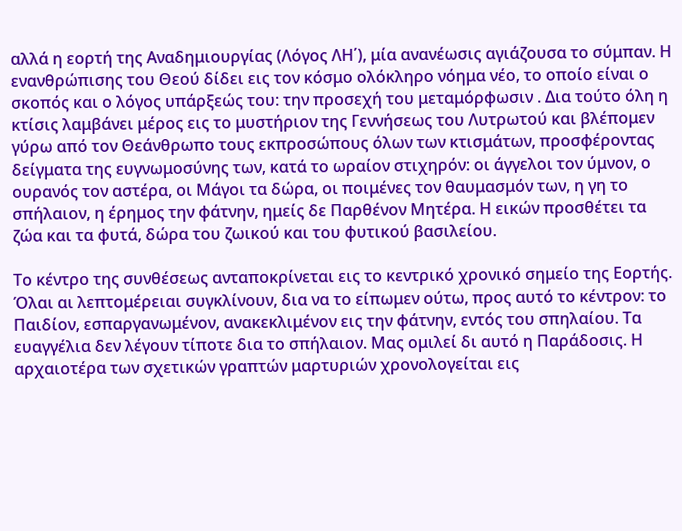αλλά η εορτή της Αναδημιουργίας (Λόγος ΛΗ΄), μία ανανέωσις αγιάζουσα το σύμπαν. Η ενανθρώπισης του Θεού δίδει εις τον κόσμο ολόκληρο νόημα νέο, το οποίο είναι ο σκοπός και ο λόγος υπάρξεώς του: την προσεχή του μεταμόρφωσιν . Δια τούτο όλη η κτίσις λαμβάνει μέρος εις το μυστήριον της Γεννήσεως του Λυτρωτού και βλέπομεν γύρω από τον Θεάνθρωπο τους εκπροσώπους όλων των κτισμάτων, προσφέροντας δείγματα της ευγνωμοσύνης των, κατά το ωραίον στιχηρόν: οι άγγελοι τον ύμνον, ο ουρανός τον αστέρα, οι Μάγοι τα δώρα, οι ποιμένες τον θαυμασμόν των, η γη το σπήλαιον, η έρημος την φάτνην, ημείς δε Παρθένον Μητέρα. Η εικών προσθέτει τα ζώα και τα φυτά, δώρα του ζωικού και του φυτικού βασιλείου.

Το κέντρο της συνθέσεως ανταποκρίνεται εις το κεντρικό χρονικό σημείο της Εορτής. Όλαι αι λεπτομέρειαι συγκλίνουν, δια να το είπωμεν ούτω, προς αυτό το κέντρον: το Παιδίον, εσπαργανωμένον, ανακεκλιμένον εις την φάτνην, εντός του σπηλαίου. Τα ευαγγέλια δεν λέγουν τίποτε δια το σπήλαιον. Μας ομιλεί δι αυτό η Παράδοσις. Η αρχαιοτέρα των σχετικών γραπτών μαρτυριών χρονολογείται εις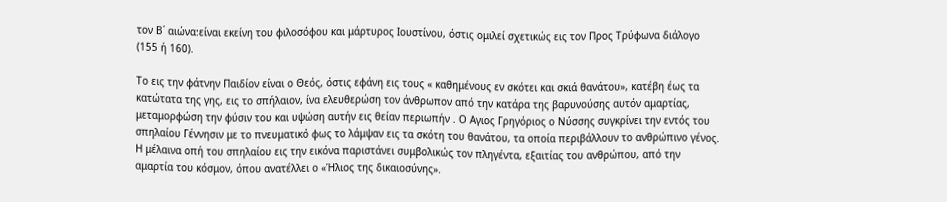τον Β΄ αιώνα:είναι εκείνη του φιλοσόφου και μάρτυρος Ιουστίνου, όστις ομιλεί σχετικώς εις τον Προς Τρύφωνα διάλογο (155 ή 160).

Το εις την φάτνην Παιδίον είναι ο Θεός, όστις εφάνη εις τους « καθημένους εν σκότει και σκιά θανάτου», κατέβη έως τα κατώτατα της γης, εις το σπήλαιον, ίνα ελευθερώση τον άνθρωπον από την κατάρα της βαρυνούσης αυτόν αμαρτίας, μεταμορφώση την φύσιν του και υψώση αυτήν εις θείαν περιωπήν . Ο Αγιος Γρηγόριος ο Νύσσης συγκρίνει την εντός του σπηλαίου Γέννησιν με το πνευματικό φως το λάμψαν εις τα σκότη του θανάτου, τα οποία περιβάλλουν το ανθρώπινο γένος. Η μέλαινα οπή του σπηλαίου εις την εικόνα παριστάνει συμβολικώς τον πληγέντα, εξαιτίας του ανθρώπου, από την αμαρτία του κόσμον, όπου ανατέλλει ο «Ήλιος της δικαιοσύνης».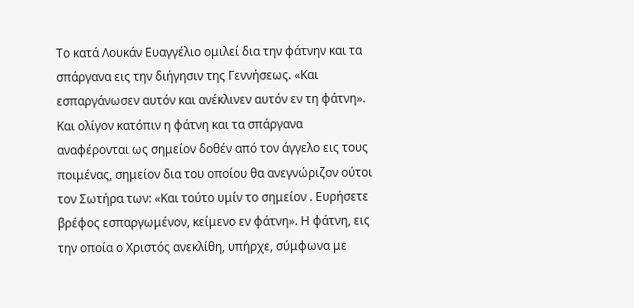Το κατά Λουκάν Ευαγγέλιο ομιλεί δια την φάτνην και τα σπάργανα εις την διήγησιν της Γεννήσεως. «Και εσπαργάνωσεν αυτόν και ανέκλινεν αυτόν εν τη φάτνη». Και ολίγον κατόπιν η φάτνη και τα σπάργανα αναφέρονται ως σημείον δοθέν από τον άγγελο εις τους ποιμένας, σημείον δια του οποίου θα ανεγνώριζον ούτοι τον Σωτήρα των: «Και τούτο υμίν το σημείον . Ευρήσετε βρέφος εσπαργωμένον, κείμενο εν φάτνη». Η φάτνη, εις την οποία ο Χριστός ανεκλίθη, υπήρχε, σύμφωνα με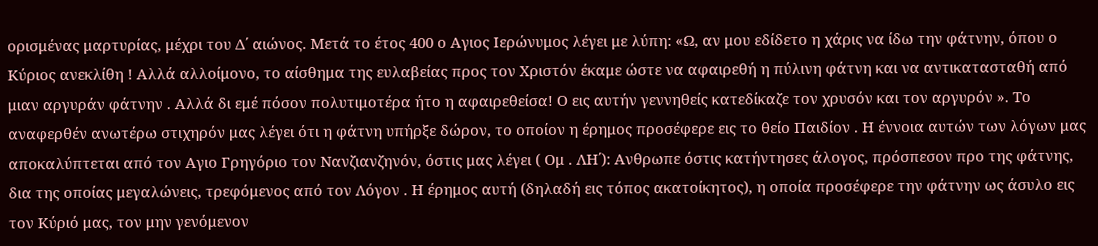ορισμένας μαρτυρίας, μέχρι του Δ΄ αιώνος. Μετά το έτος 400 ο Αγιος Ιερώνυμος λέγει με λύπη: «Ω, αν μου εδίδετο η χάρις να ίδω την φάτνην, όπου ο Κύριος ανεκλίθη ! Αλλά αλλοίμονο, το αίσθημα της ευλαβείας προς τον Χριστόν έκαμε ώστε να αφαιρεθή η πύλινη φάτνη και να αντικατασταθή από μιαν αργυράν φάτνην . Αλλά δι εμέ πόσον πολυτιμοτέρα ήτο η αφαιρεθείσα! Ο εις αυτήν γεννηθείς κατεδίκαζε τον χρυσόν και τον αργυρόν ». Το αναφερθέν ανωτέρω στιχηρόν μας λέγει ότι η φάτνη υπήρξε δώρον, το οποίον η έρημος προσέφερε εις το θείο Παιδίον . Η έννοια αυτών των λόγων μας αποκαλύπτεται από τον Αγιο Γρηγόριο τον Νανζιανζηνόν, όστις μας λέγει ( Ομ . ΛΗ΄): Ανθρωπε όστις κατήντησες άλογος, πρόσπεσον προ της φάτνης, δια της οποίας μεγαλώνεις, τρεφόμενος από τον Λόγον . Η έρημος αυτή (δηλαδή εις τόπος ακατοίκητος), η οποία προσέφερε την φάτνην ως άσυλο εις τον Κύριό μας, τον μην γενόμενον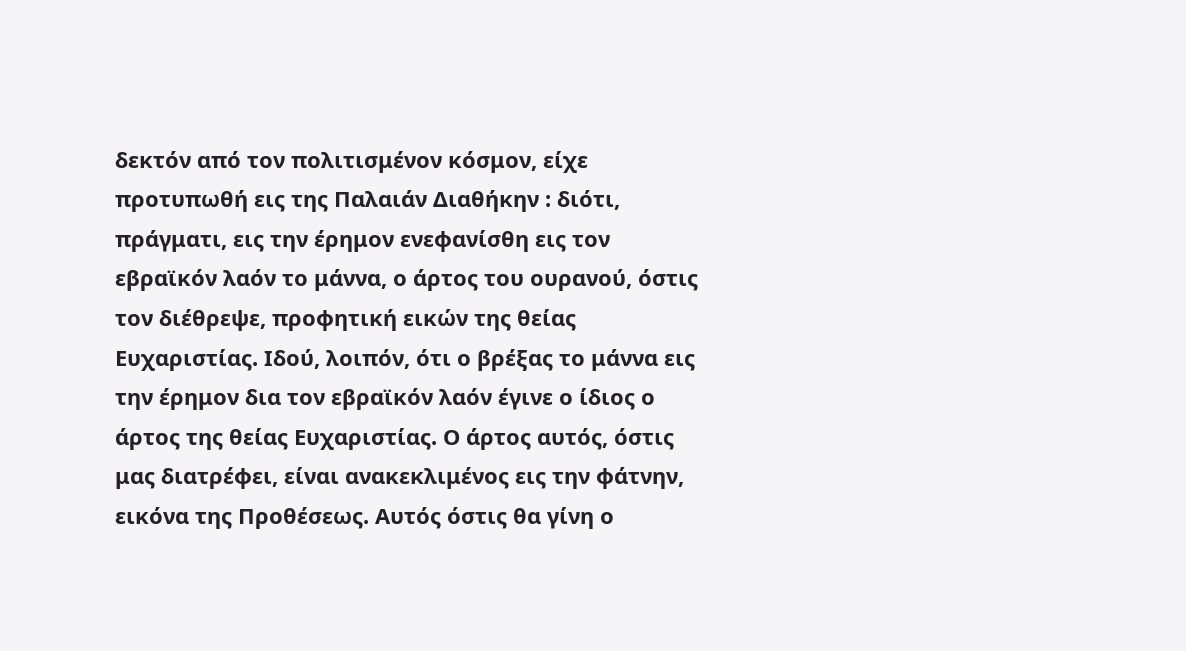δεκτόν από τον πολιτισμένον κόσμον, είχε προτυπωθή εις της Παλαιάν Διαθήκην : διότι, πράγματι, εις την έρημον ενεφανίσθη εις τον εβραϊκόν λαόν το μάννα, ο άρτος του ουρανού, όστις τον διέθρεψε, προφητική εικών της θείας Ευχαριστίας. Ιδού, λοιπόν, ότι ο βρέξας το μάννα εις την έρημον δια τον εβραϊκόν λαόν έγινε ο ίδιος ο άρτος της θείας Ευχαριστίας. Ο άρτος αυτός, όστις μας διατρέφει, είναι ανακεκλιμένος εις την φάτνην, εικόνα της Προθέσεως. Αυτός όστις θα γίνη ο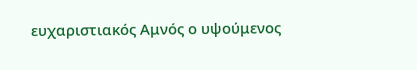ευχαριστιακός Αμνός ο υψούμενος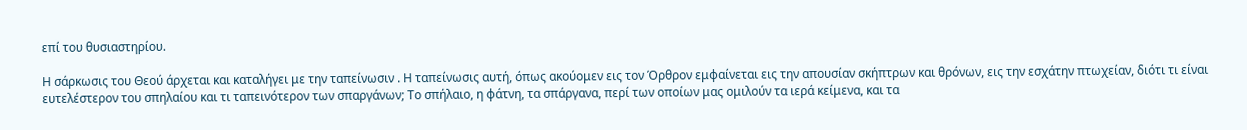επί του θυσιαστηρίου.

Η σάρκωσις του Θεού άρχεται και καταλήγει με την ταπείνωσιν . Η ταπείνωσις αυτή, όπως ακούομεν εις τον Όρθρον εμφαίνεται εις την απουσίαν σκήπτρων και θρόνων, εις την εσχάτην πτωχείαν, διότι τι είναι ευτελέστερον του σπηλαίου και τι ταπεινότερον των σπαργάνων; Το σπήλαιο, η φάτνη, τα σπάργανα, περί των οποίων μας ομιλούν τα ιερά κείμενα, και τα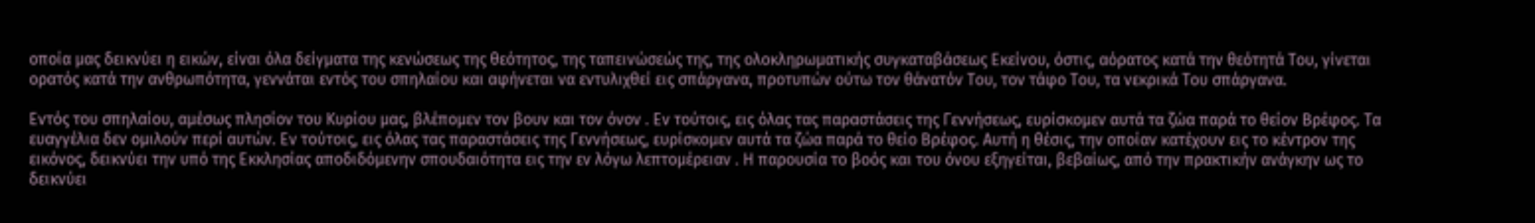οποία μας δεικνύει η εικών, είναι όλα δείγματα της κενώσεως της θεότητος, της ταπεινώσεώς της, της ολοκληρωματικής συγκαταβάσεως Εκείνου, όστις, αόρατος κατά την θεότητά Του, γίνεται ορατός κατά την ανθρωπότητα, γεννάται εντός του σπηλαίου και αφήνεται να εντυλιχθεί εις σπάργανα, προτυπών ούτω τον θάνατόν Του, τον τάφο Του, τα νεκρικά Του σπάργανα.

Εντός του σπηλαίου, αμέσως πλησίον του Κυρίου μας, βλέπομεν τον βουν και τον όνον . Εν τούτοις, εις όλας τας παραστάσεις της Γεννήσεως, ευρίσκομεν αυτά τα ζώα παρά το θείον Βρέφος. Τα ευαγγέλια δεν ομιλούν περί αυτών. Εν τούτοις, εις όλας τας παραστάσεις της Γεννήσεως, ευρίσκομεν αυτά τα ζώα παρά το θείο Βρέφος. Αυτή η θέσις, την οποίαν κατέχουν εις το κέντρον της εικόνος, δεικνύει την υπό της Εκκλησίας αποδιδόμενην σπουδαιότητα εις την εν λόγω λεπτομέρειαν . Η παρουσία το βοός και του όνου εξηγείται, βεβαίως, από την πρακτικήν ανάγκην ως το δεικνύει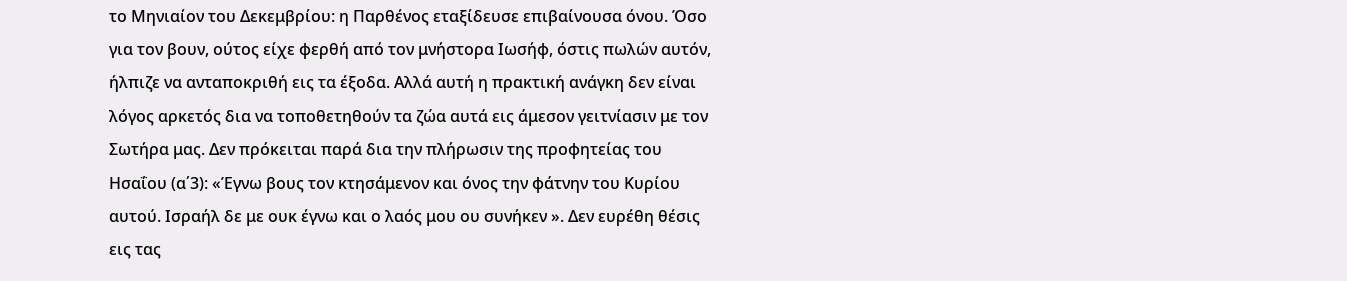το Μηνιαίον του Δεκεμβρίου: η Παρθένος εταξίδευσε επιβαίνουσα όνου. Όσο για τον βουν, ούτος είχε φερθή από τον μνήστορα Ιωσήφ, όστις πωλών αυτόν, ήλπιζε να ανταποκριθή εις τα έξοδα. Αλλά αυτή η πρακτική ανάγκη δεν είναι λόγος αρκετός δια να τοποθετηθούν τα ζώα αυτά εις άμεσον γειτνίασιν με τον Σωτήρα μας. Δεν πρόκειται παρά δια την πλήρωσιν της προφητείας του Ησαΐου (α΄3): «Έγνω βους τον κτησάμενον και όνος την φάτνην του Κυρίου αυτού. Ισραήλ δε με ουκ έγνω και ο λαός μου ου συνήκεν ». Δεν ευρέθη θέσις εις τας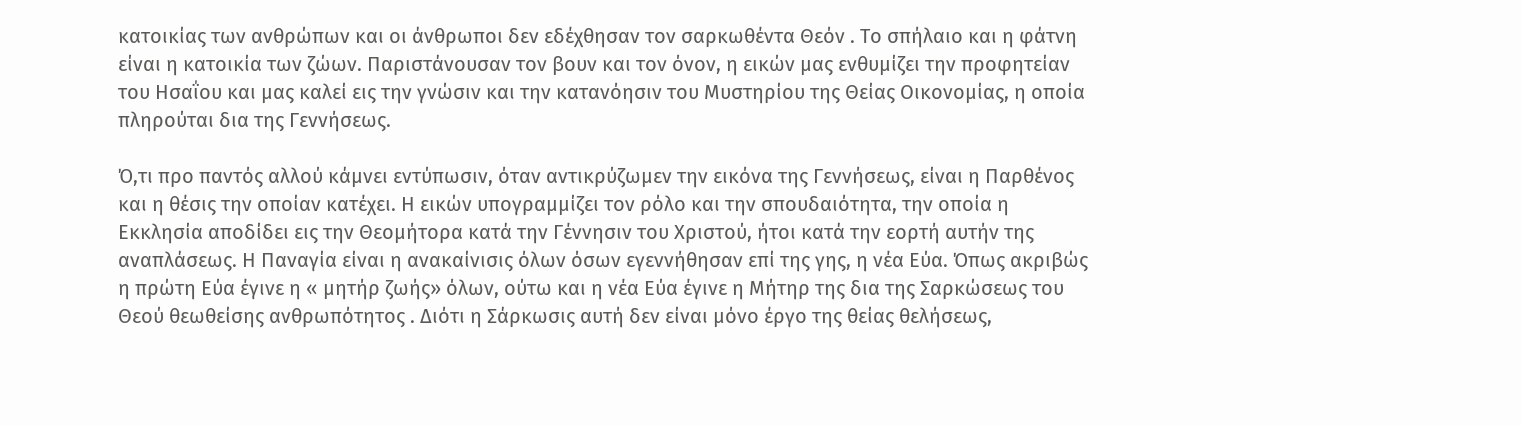κατοικίας των ανθρώπων και οι άνθρωποι δεν εδέχθησαν τον σαρκωθέντα Θεόν . Το σπήλαιο και η φάτνη είναι η κατοικία των ζώων. Παριστάνουσαν τον βουν και τον όνον, η εικών μας ενθυμίζει την προφητείαν του Ησαΐου και μας καλεί εις την γνώσιν και την κατανόησιν του Μυστηρίου της Θείας Οικονομίας, η οποία πληρούται δια της Γεννήσεως.

Ό,τι προ παντός αλλού κάμνει εντύπωσιν, όταν αντικρύζωμεν την εικόνα της Γεννήσεως, είναι η Παρθένος και η θέσις την οποίαν κατέχει. Η εικών υπογραμμίζει τον ρόλο και την σπουδαιότητα, την οποία η Εκκλησία αποδίδει εις την Θεομήτορα κατά την Γέννησιν του Χριστού, ήτοι κατά την εορτή αυτήν της αναπλάσεως. Η Παναγία είναι η ανακαίνισις όλων όσων εγεννήθησαν επί της γης, η νέα Εύα. Όπως ακριβώς η πρώτη Εύα έγινε η « μητήρ ζωής» όλων, ούτω και η νέα Εύα έγινε η Μήτηρ της δια της Σαρκώσεως του Θεού θεωθείσης ανθρωπότητος . Διότι η Σάρκωσις αυτή δεν είναι μόνο έργο της θείας θελήσεως,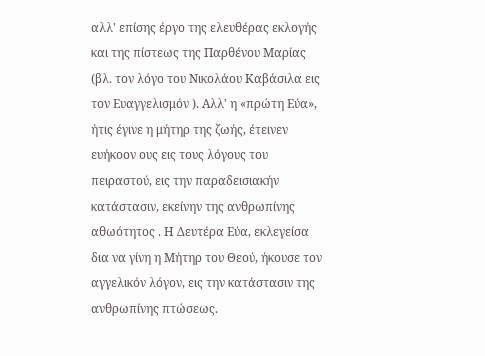αλλ' επίσης έργο της ελευθέρας εκλογής και της πίστεως της Παρθένου Μαρίας (βλ. τον λόγο του Νικολάου Καβάσιλα εις τον Ευαγγελισμόν ). Αλλ' η «πρώτη Εύα», ήτις έγινε η μήτηρ της ζωής, έτεινεν ευήκοον ους εις τους λόγους του πειραστού, εις την παραδεισιακήν κατάστασιν, εκείνην της ανθρωπίνης αθωότητος . Η Δευτέρα Εύα, εκλεγείσα δια να γίνη η Μήτηρ του Θεού, ήκουσε τον αγγελικόν λόγον, εις την κατάστασιν της ανθρωπίνης πτώσεως.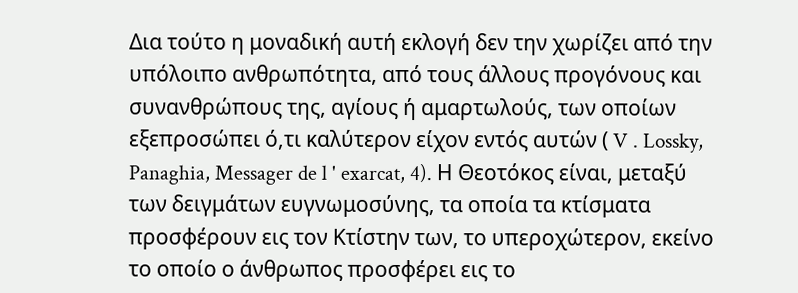Δια τούτο η μοναδική αυτή εκλογή δεν την χωρίζει από την υπόλοιπο ανθρωπότητα, από τους άλλους προγόνους και συνανθρώπους της, αγίους ή αμαρτωλούς, των οποίων εξεπροσώπει ό,τι καλύτερον είχον εντός αυτών ( V . Lossky, Panaghia, Messager de l ' exarcat, 4). Η Θεοτόκος είναι, μεταξύ των δειγμάτων ευγνωμοσύνης, τα οποία τα κτίσματα προσφέρουν εις τον Κτίστην των, το υπεροχώτερον, εκείνο το οποίο ο άνθρωπος προσφέρει εις το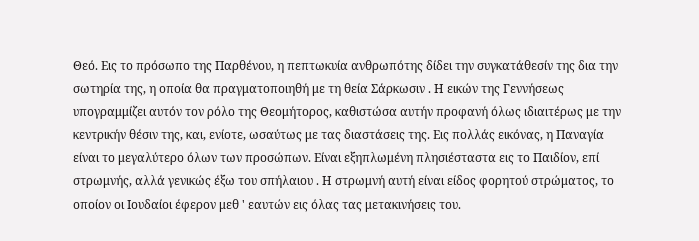Θεό. Εις το πρόσωπο της Παρθένου, η πεπτωκυία ανθρωπότης δίδει την συγκατάθεσίν της δια την σωτηρία της, η οποία θα πραγματοποιηθή με τη θεία Σάρκωσιν . Η εικών της Γεννήσεως υπογραμμίζει αυτόν τον ρόλο της Θεομήτορος, καθιστώσα αυτήν προφανή όλως ιδιαιτέρως με την κεντρικήν θέσιν της, και, ενίοτε, ωσαύτως με τας διαστάσεις της. Εις πολλάς εικόνας, η Παναγία είναι το μεγαλύτερο όλων των προσώπων. Είναι εξηπλωμένη πλησιέσταστα εις το Παιδίον, επί στρωμνής, αλλά γενικώς έξω του σπήλαιου . Η στρωμνή αυτή είναι είδος φορητού στρώματος, το οποίον οι Ιουδαίοι έφερον μεθ ' εαυτών εις όλας τας μετακινήσεις του.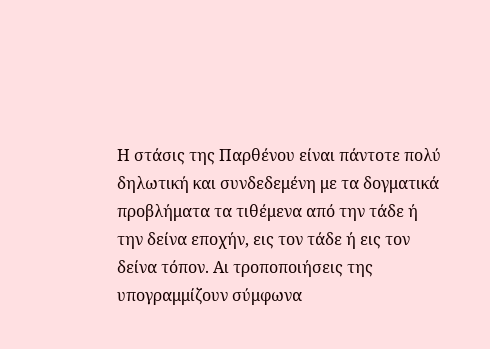Η στάσις της Παρθένου είναι πάντοτε πολύ δηλωτική και συνδεδεμένη με τα δογματικά προβλήματα τα τιθέμενα από την τάδε ή την δείνα εποχήν, εις τον τάδε ή εις τον δείνα τόπον. Αι τροποποιήσεις της υπογραμμίζουν σύμφωνα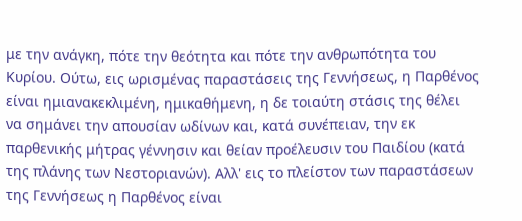με την ανάγκη, πότε την θεότητα και πότε την ανθρωπότητα του Κυρίου. Ούτω, εις ωρισμένας παραστάσεις της Γεννήσεως, η Παρθένος είναι ημιανακεκλιμένη, ημικαθήμενη, η δε τοιαύτη στάσις της θέλει να σημάνει την απουσίαν ωδίνων και, κατά συνέπειαν, την εκ παρθενικής μήτρας γέννησιν και θείαν προέλευσιν του Παιδίου (κατά της πλάνης των Νεστοριανών). Αλλ' εις το πλείστον των παραστάσεων της Γεννήσεως η Παρθένος είναι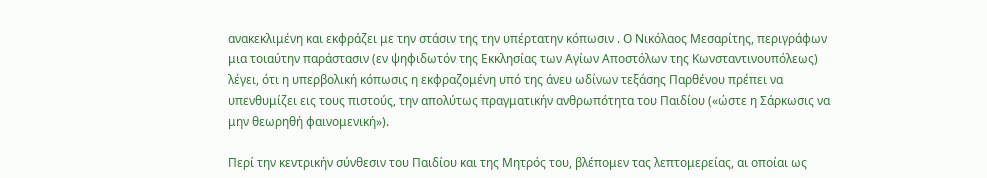ανακεκλιμένη και εκφράζει με την στάσιν της την υπέρτατην κόπωσιν . Ο Νικόλαος Μεσαρίτης, περιγράφων μια τοιαύτην παράστασιν (εν ψηφιδωτόν της Εκκλησίας των Αγίων Αποστόλων της Κωνσταντινουπόλεως) λέγει, ότι η υπερβολική κόπωσις η εκφραζομένη υπό της άνευ ωδίνων τεξάσης Παρθένου πρέπει να υπενθυμίζει εις τους πιστούς, την απολύτως πραγματικήν ανθρωπότητα του Παιδίου («ώστε η Σάρκωσις να μην θεωρηθή φαινομενική»).

Περί την κεντρικήν σύνθεσιν του Παιδίου και της Μητρός του, βλέπομεν τας λεπτομερείας, αι οποίαι ως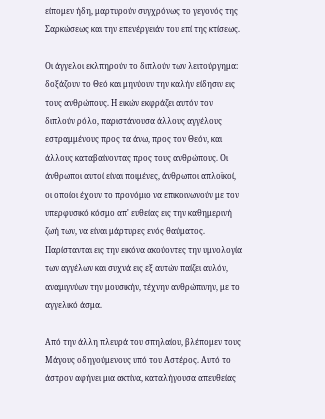είπομεν ήδη, μαρτυρούν συγχρόνως το γεγονός της Σαρκώσεως και την επενέργειάν του επί της κτίσεως.

Οι άγγελοι εκλπηρούν το διπλούν των λειτούργημα: δοξάζουν το Θεό και μηνύουν την καλήν είδησιν εις τους ανθρώπους. Η εικών εκφράζει αυτόν τον διπλούν ρόλο, παριστάνουσα άλλους αγγέλους εστραμμένους προς τα άνω, προς τον Θεόν, και άλλους καταβαίνοντας προς τους ανθρώπους. Οι άνθρωποι αυτοί είναι ποιμένες, άνθρωποι απλοϊκοί, οι οποίοι έχουν το προνόμιο να επικοινωνούν με τον υπερφυσικό κόσμο απ' ευθείας εις την καθημερινή ζωή των, να είναι μάρτυρες ενός θαύματος. Παρίστανται εις την εικόνα ακούοντες την υμνολογία των αγγέλων και συχνά εις εξ αυτών παίζει αυλόν, αναμιγνύων την μουσικήν, τέχνην ανθρώπινην, με το αγγελικό άσμα.

Από την άλλη πλευρά του σπηλαίου, βλέπομεν τους Μάγους οδηγούμενους υπό του Αστέρος. Αυτό το άστρον αφήνει μια ακτίνα, καταλήγουσα απευθείας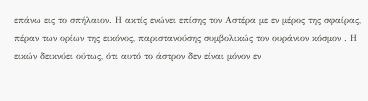επάνω εις το σπήλαιον. Η ακτίς ενώνει επίσης τον Αστέρα με εν μέρος της σφαίρας, πέραν των ορίων της εικόνος, παριστανούσης συμβολικώς τον ουράνιον κόσμον . Η εικών δεικνύει ούτως, ότι αυτό το άστρον δεν είναι μόνον εν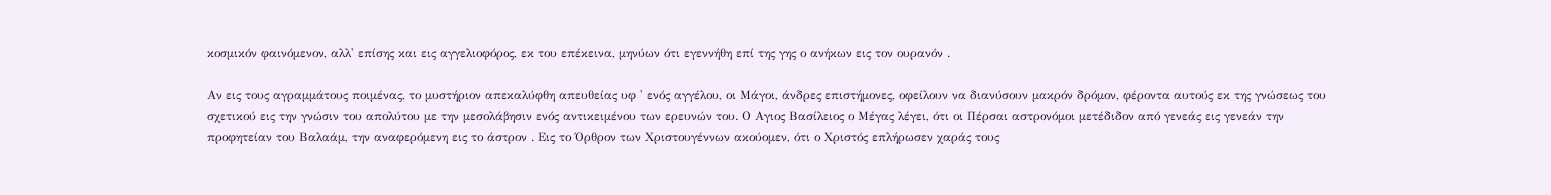κοσμικόν φαινόμενον, αλλ' επίσης και εις αγγελιοφόρος, εκ του επέκεινα, μηνύων ότι εγεννήθη επί της γης ο ανήκων εις τον ουρανόν .

Αν εις τους αγραμμάτους ποιμένας, το μυστήριον απεκαλύφθη απευθείας υφ ' ενός αγγέλου, οι Μάγοι, άνδρες επιστήμονες, οφείλουν να διανύσουν μακρόν δρόμον, φέροντα αυτούς εκ της γνώσεως του σχετικού εις την γνώσιν του απολύτου με την μεσολάβησιν ενός αντικειμένου των ερευνών του. Ο Αγιος Βασίλειος ο Μέγας λέγει, ότι οι Πέρσαι αστρονόμοι μετέδιδον από γενεάς εις γενεάν την προφητείαν του Βαλαάμ, την αναφερόμενη εις το άστρον . Εις το Όρθρον των Χριστουγέννων ακούομεν, ότι ο Χριστός επλήρωσεν χαράς τους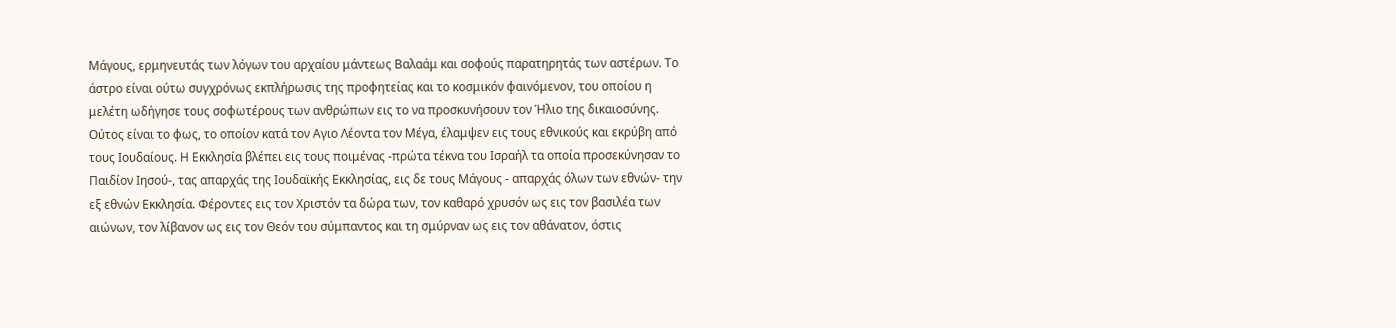Μάγους, ερμηνευτάς των λόγων του αρχαίου μάντεως Βαλαάμ και σοφούς παρατηρητάς των αστέρων. Το άστρο είναι ούτω συγχρόνως εκπλήρωσις της προφητείας και το κοσμικόν φαινόμενον, του οποίου η μελέτη ωδήγησε τους σοφωτέρους των ανθρώπων εις το να προσκυνήσουν τον Ήλιο της δικαιοσύνης. Ούτος είναι το φως, το οποίον κατά τον Αγιο Λέοντα τον Μέγα, έλαμψεν εις τους εθνικούς και εκρύβη από τους Ιουδαίους. Η Εκκλησία βλέπει εις τους ποιμένας -πρώτα τέκνα του Ισραήλ τα οποία προσεκύνησαν το Παιδίον Ιησού-, τας απαρχάς της Ιουδαϊκής Εκκλησίας, εις δε τους Μάγους - απαρχάς όλων των εθνών- την εξ εθνών Εκκλησία. Φέροντες εις τον Χριστόν τα δώρα των, τον καθαρό χρυσόν ως εις τον βασιλέα των αιώνων, τον λίβανον ως εις τον Θεόν του σύμπαντος και τη σμύρναν ως εις τον αθάνατον, όστις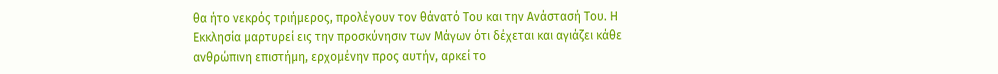θα ήτο νεκρός τριήμερος, προλέγουν τον θάνατό Του και την Ανάστασή Του. Η Εκκλησία μαρτυρεί εις την προσκύνησιν των Μάγων ότι δέχεται και αγιάζει κάθε ανθρώπινη επιστήμη, ερχομένην προς αυτήν, αρκεί το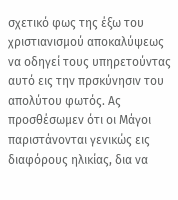σχετικό φως της έξω του χριστιανισμού αποκαλύψεως να οδηγεί τους υπηρετούντας αυτό εις την πρσκύνησιν του απολύτου φωτός. Ας προσθέσωμεν ότι οι Μάγοι παριστάνονται γενικώς εις διαφόρους ηλικίας, δια να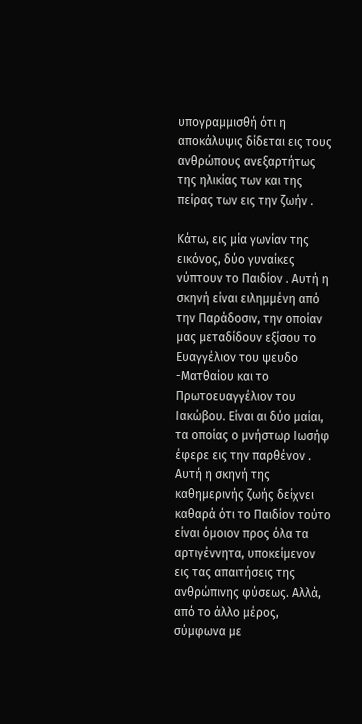υπογραμμισθή ότι η αποκάλυψις δίδεται εις τους ανθρώπους ανεξαρτήτως της ηλικίας των και της πείρας των εις την ζωήν .

Κάτω, εις μία γωνίαν της εικόνος, δύο γυναίκες νύπτουν το Παιδίον . Αυτή η σκηνή είναι ειλημμένη από την Παράδοσιν, την οποίαν μας μεταδίδουν εξίσου το Ευαγγέλιον του ψευδο -Ματθαίου και το Πρωτοευαγγέλιον του Ιακώβου. Είναι αι δύο μαίαι, τα οποίας ο μνήστωρ Ιωσήφ έφερε εις την παρθένον . Αυτή η σκηνή της καθημερινής ζωής δείχνει καθαρά ότι το Παιδίον τούτο είναι όμοιον προς όλα τα αρτιγέννητα, υποκείμενον εις τας απαιτήσεις της ανθρώπινης φύσεως. Αλλά, από το άλλο μέρος, σύμφωνα με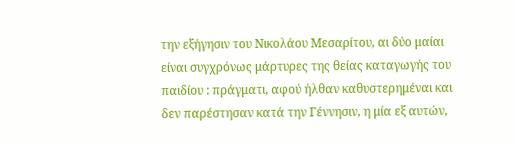την εξήγησιν του Νικολάου Μεσαρίτου, αι δύο μαίαι είναι συγχρόνως μάρτυρες της θείας καταγωγής του παιδίου : πράγματι, αφού ήλθαν καθυστερημέναι και δεν παρέστησαν κατά την Γέννησιν, η μία εξ αυτών,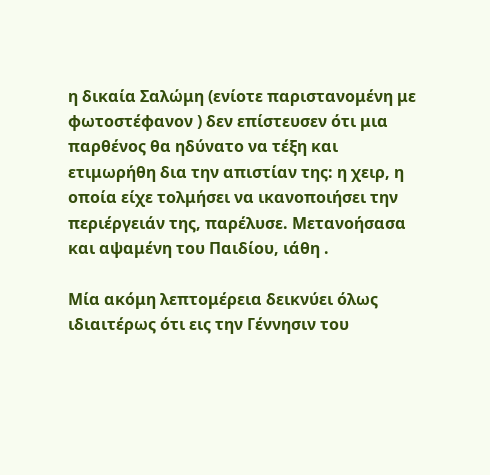η δικαία Σαλώμη (ενίοτε παριστανομένη με φωτοστέφανον ) δεν επίστευσεν ότι μια παρθένος θα ηδύνατο να τέξη και ετιμωρήθη δια την απιστίαν της: η χειρ, η οποία είχε τολμήσει να ικανοποιήσει την περιέργειάν της, παρέλυσε. Μετανοήσασα και αψαμένη του Παιδίου, ιάθη .

Μία ακόμη λεπτομέρεια δεικνύει όλως ιδιαιτέρως ότι εις την Γέννησιν του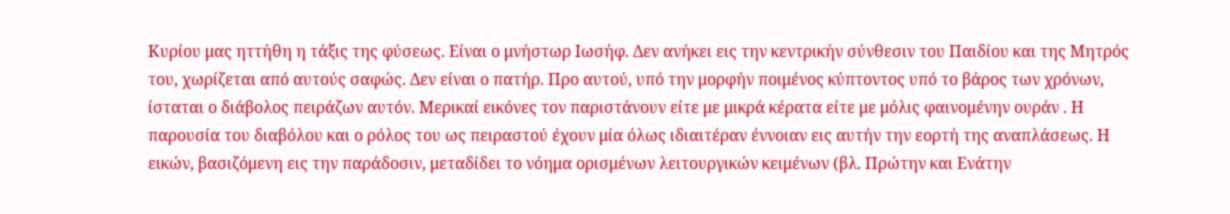Κυρίου μας ηττήθη η τάξις της φύσεως. Είναι ο μνήστωρ Ιωσήφ. Δεν ανήκει εις την κεντρικήν σύνθεσιν του Παιδίου και της Μητρός του, χωρίζεται από αυτούς σαφώς. Δεν είναι ο πατήρ. Προ αυτού, υπό την μορφήν ποιμένος κύπτοντος υπό το βάρος των χρόνων, ίσταται ο διάβολος πειράζων αυτόν. Μερικαί εικόνες τον παριστάνουν είτε με μικρά κέρατα είτε με μόλις φαινομένην ουράν . Η παρουσία του διαβόλου και ο ρόλος του ως πειραστού έχουν μία όλως ιδιαιτέραν έννοιαν εις αυτήν την εορτή της αναπλάσεως. Η εικών, βασιζόμενη εις την παράδοσιν, μεταδίδει το νόημα ορισμένων λειτουργικών κειμένων (βλ. Πρώτην και Ενάτην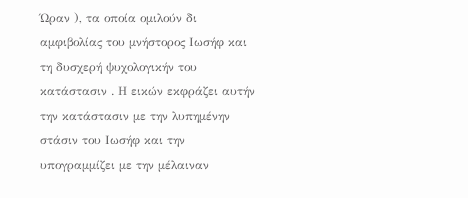Ώραν ), τα οποία ομιλούν δι αμφιβολίας του μνήστορος Ιωσήφ και τη δυσχερή ψυχολογικήν του κατάστασιν . Η εικών εκφράζει αυτήν την κατάστασιν με την λυπημένην στάσιν του Ιωσήφ και την υπογραμμίζει με την μέλαιναν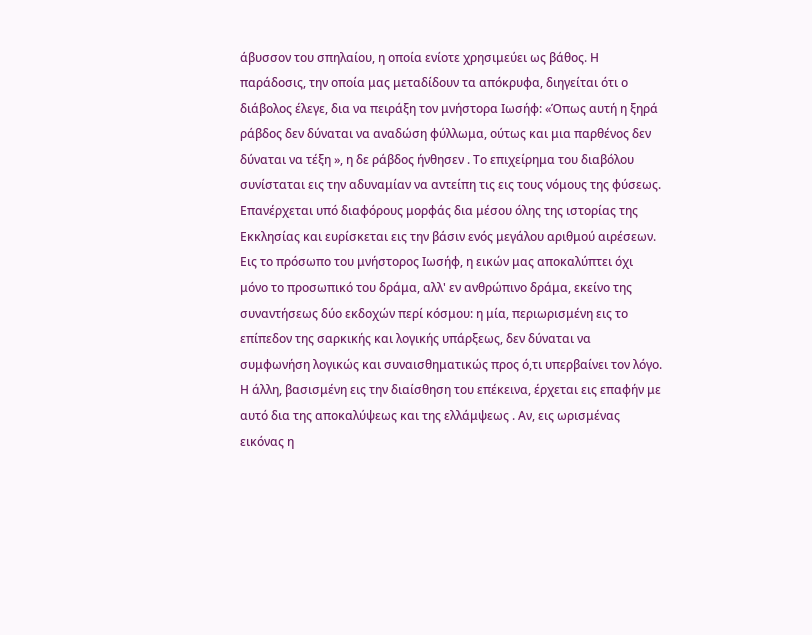άβυσσον του σπηλαίου, η οποία ενίοτε χρησιμεύει ως βάθος. Η παράδοσις, την οποία μας μεταδίδουν τα απόκρυφα, διηγείται ότι ο διάβολος έλεγε, δια να πειράξη τον μνήστορα Ιωσήφ: «Όπως αυτή η ξηρά ράβδος δεν δύναται να αναδώση φύλλωμα, ούτως και μια παρθένος δεν δύναται να τέξη », η δε ράβδος ήνθησεν . Το επιχείρημα του διαβόλου συνίσταται εις την αδυναμίαν να αντείπη τις εις τους νόμους της φύσεως. Επανέρχεται υπό διαφόρους μορφάς δια μέσου όλης της ιστορίας της Εκκλησίας και ευρίσκεται εις την βάσιν ενός μεγάλου αριθμού αιρέσεων. Εις το πρόσωπο του μνήστορος Ιωσήφ, η εικών μας αποκαλύπτει όχι μόνο το προσωπικό του δράμα, αλλ' εν ανθρώπινο δράμα, εκείνο της συναντήσεως δύο εκδοχών περί κόσμου: η μία, περιωρισμένη εις το επίπεδον της σαρκικής και λογικής υπάρξεως, δεν δύναται να συμφωνήση λογικώς και συναισθηματικώς προς ό,τι υπερβαίνει τον λόγο. Η άλλη, βασισμένη εις την διαίσθηση του επέκεινα, έρχεται εις επαφήν με αυτό δια της αποκαλύψεως και της ελλάμψεως . Αν, εις ωρισμένας εικόνας η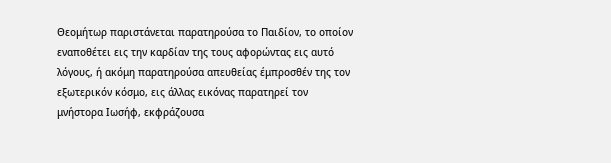Θεομήτωρ παριστάνεται παρατηρούσα το Παιδίον, το οποίον εναποθέτει εις την καρδίαν της τους αφορώντας εις αυτό λόγους, ή ακόμη παρατηρούσα απευθείας έμπροσθέν της τον εξωτερικόν κόσμο, εις άλλας εικόνας παρατηρεί τον μνήστορα Ιωσήφ, εκφράζουσα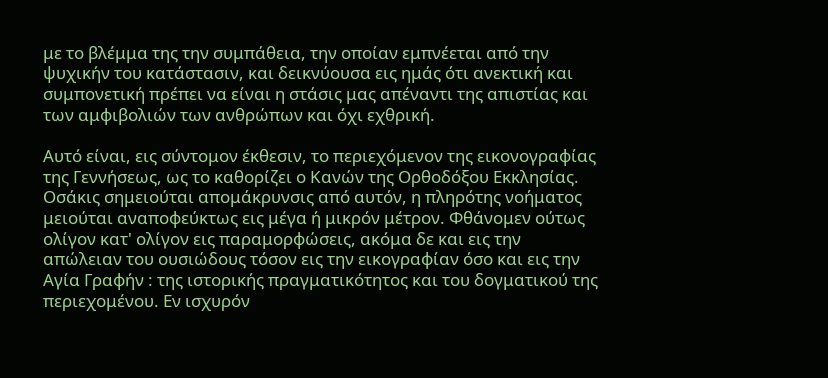με το βλέμμα της την συμπάθεια, την οποίαν εμπνέεται από την ψυχικήν του κατάστασιν, και δεικνύουσα εις ημάς ότι ανεκτική και συμπονετική πρέπει να είναι η στάσις μας απέναντι της απιστίας και των αμφιβολιών των ανθρώπων και όχι εχθρική.

Αυτό είναι, εις σύντομον έκθεσιν, το περιεχόμενον της εικονογραφίας της Γεννήσεως, ως το καθορίζει ο Κανών της Ορθοδόξου Εκκλησίας. Οσάκις σημειούται απομάκρυνσις από αυτόν, η πληρότης νοήματος μειούται αναποφεύκτως εις μέγα ή μικρόν μέτρον. Φθάνομεν ούτως ολίγον κατ' ολίγον εις παραμορφώσεις, ακόμα δε και εις την απώλειαν του ουσιώδους τόσον εις την εικογραφίαν όσο και εις την Αγία Γραφήν : της ιστορικής πραγματικότητος και του δογματικού της περιεχομένου. Εν ισχυρόν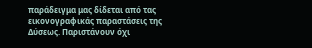παράδειγμα μας δίδεται από τας εικονογραφικάς παραστάσεις της Δύσεως. Παριστάνουν όχι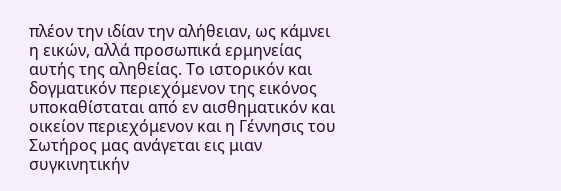πλέον την ιδίαν την αλήθειαν, ως κάμνει η εικών, αλλά προσωπικά ερμηνείας αυτής της αληθείας. Το ιστορικόν και δογματικόν περιεχόμενον της εικόνος υποκαθίσταται από εν αισθηματικόν και οικείον περιεχόμενον και η Γέννησις του Σωτήρος μας ανάγεται εις μιαν συγκινητικήν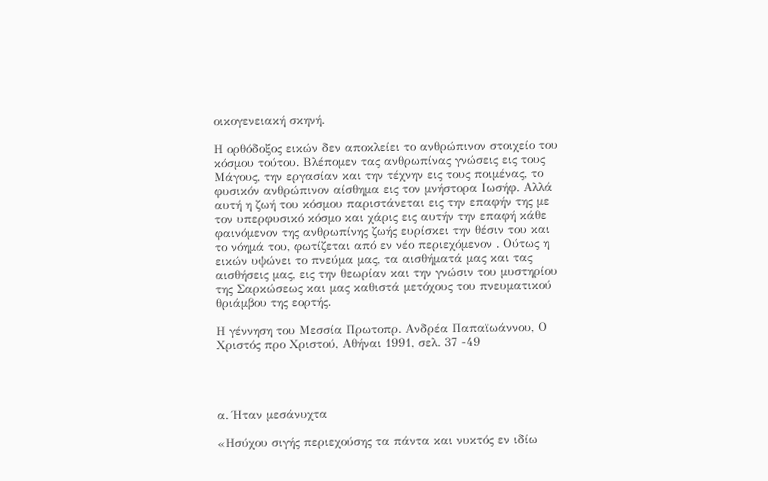οικογενειακή σκηνή.

Η ορθόδοξος εικών δεν αποκλείει το ανθρώπινον στοιχείο του κόσμου τούτου. Βλέπομεν τας ανθρωπίνας γνώσεις εις τους Μάγους, την εργασίαν και την τέχνην εις τους ποιμένας, το φυσικόν ανθρώπινον αίσθημα εις τον μνήστορα Ιωσήφ. Αλλά αυτή η ζωή του κόσμου παριστάνεται εις την επαφήν της με τον υπερφυσικό κόσμο και χάρις εις αυτήν την επαφή κάθε φαινόμενον της ανθρωπίνης ζωής ευρίσκει την θέσιν του και το νόημά του, φωτίζεται από εν νέο περιεχόμενον . Ούτως η εικών υψώνει το πνεύμα μας, τα αισθήματά μας και τας αισθήσεις μας, εις την θεωρίαν και την γνώσιν του μυστηρίου της Σαρκώσεως και μας καθιστά μετόχους του πνευματικού θριάμβου της εορτής.

Η γέννηση του Μεσσία Πρωτοπρ. Ανδρέα Παπαϊωάννου, Ο Χριστός προ Χριστού, Αθήναι 1991, σελ. 37 -49




α. Ήταν μεσάνυχτα

«Ησύχου σιγής περιεχούσης τα πάντα και νυκτός εν ιδίω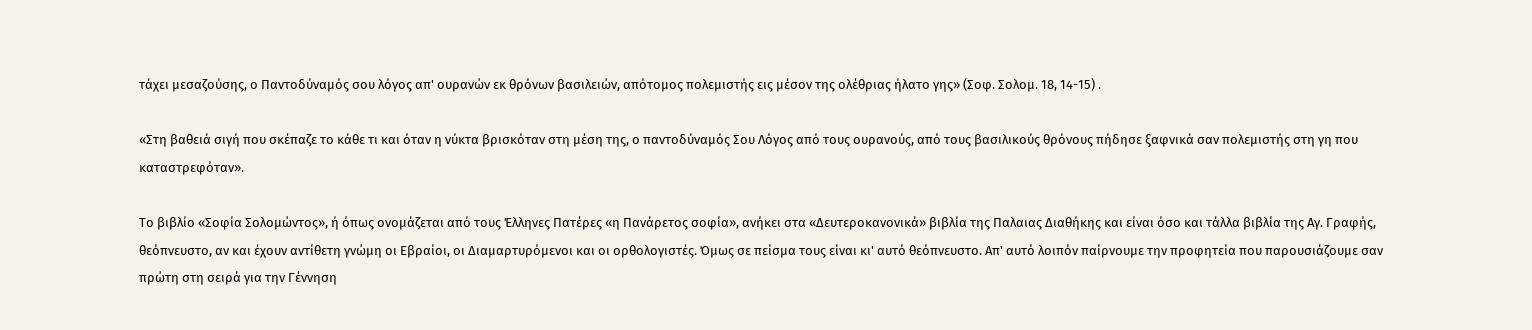τάχει μεσαζούσης, ο Παντοδύναμός σου λόγος απ' ουρανών εκ θρόνων βασιλειών, απότομος πολεμιστής εις μέσον της ολέθριας ήλατο γης» (Σοφ. Σολομ. 18, 14-15) .

«Στη βαθειά σιγή που σκέπαζε το κάθε τι και όταν η νύκτα βρισκόταν στη μέση της, ο παντοδύναμός Σου Λόγος από τους ουρανούς, από τους βασιλικούς θρόνους πήδησε ξαφνικά σαν πολεμιστής στη γη που καταστρεφόταν».

Το βιβλίο «Σοφία Σολομώντος», ή όπως ονομάζεται από τους Έλληνες Πατέρες «η Πανάρετος σοφία», ανήκει στα «Δευτεροκανονικά» βιβλία της Παλαιας Διαθήκης και είναι όσο και τάλλα βιβλία της Αγ. Γραφής, θεόπνευστο, αν και έχουν αντίθετη γνώμη οι Εβραίοι, οι Διαμαρτυρόμενοι και οι ορθολογιστές. Όμως σε πείσμα τους είναι κι' αυτό θεόπνευστο. Απ' αυτό λοιπόν παίρνουμε την προφητεία που παρουσιάζουμε σαν πρώτη στη σειρά για την Γέννηση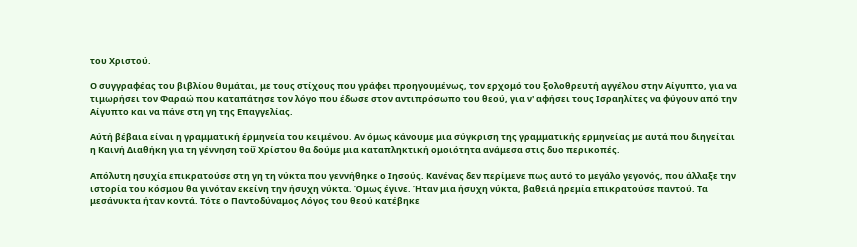του Χριστού.

Ο συγγραφέας του βιβλίου θυμάται, με τους στίχους που γράφει προηγουμένως, τον ερχομό του ξολοθρευτή αγγέλου στην Αίγυπτο, για να τιμωρήσει τον Φαραώ που καταπάτησε τον λόγο που έδωσε στον αντιπρόσωπο του θεού, για ν' αφήσει τους Ισραηλίτες να φύγουν από την Αίγυπτο και να πάνε στη γη της Επαγγελίας.

Αύτή βέβαια είναι η γραμματική έρμηνεία του κειμένου. Αν όμως κάνουμε μια σύγκριση της γραμματικής ερμηνείας με αυτά που διηγείται η Καινή Διαθήκη για τη γέννηση τοΰ Χρίστου θα δούμε μια καταπληκτική ομοιότητα ανάμεσα στις δυο περικοπές.

Απόλυτη ησυχία επικρατούσε στη γη τη νύκτα που γεννήθηκε ο Ιησούς. Κανένας δεν περίμενε πως αυτό το μεγάλο γεγονός, που άλλαξε την ιστορία του κόσμου θα γινόταν εκείνη την ήσυχη νύκτα. Όμως έγινε. Ήταν μια ήσυχη νύκτα, βαθειά ηρεμία επικρατούσε παντού. Τα μεσάνυκτα ήταν κοντά. Τότε ο Παντοδύναμος Λόγος του θεού κατέβηκε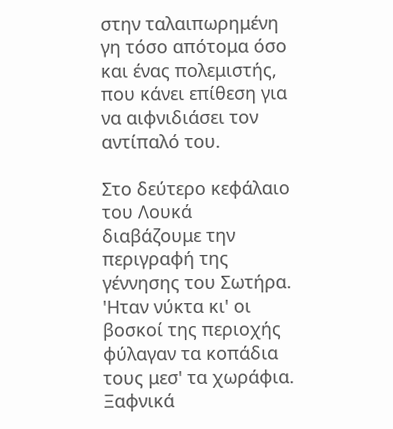στην ταλαιπωρημένη γη τόσο απότομα όσο και ένας πολεμιστής, που κάνει επίθεση για να αιφνιδιάσει τον αντίπαλό του.

Στο δεύτερο κεφάλαιο του Λουκά διαβάζουμε την περιγραφή της γέννησης του Σωτήρα. 'Ηταν νύκτα κι' οι βοσκοί της περιοχής φύλαγαν τα κοπάδια τους μεσ' τα χωράφια. Ξαφνικά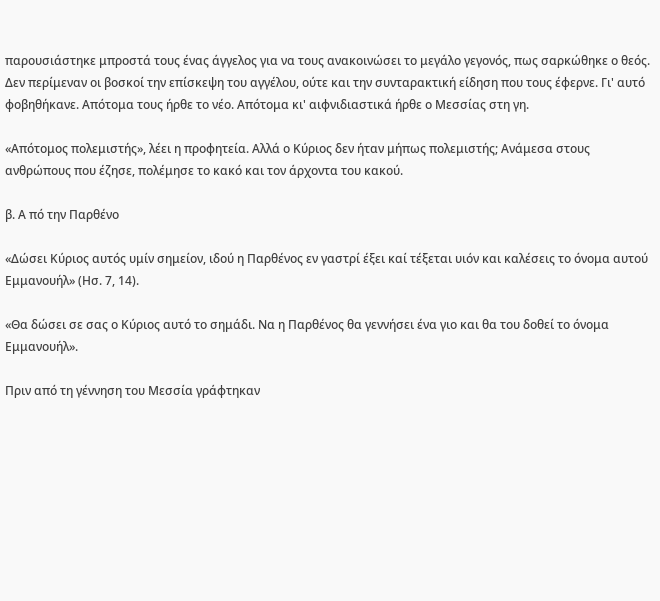παρουσιάστηκε μπροστά τους ένας άγγελος για να τους ανακοινώσει το μεγάλο γεγονός, πως σαρκώθηκε ο θεός. Δεν περίμεναν οι βοσκοί την επίσκεψη του αγγέλου, ούτε και την συνταρακτική είδηση που τους έφερνε. Γι' αυτό φοβηθήκανε. Απότομα τους ήρθε το νέο. Απότομα κι' αιφνιδιαστικά ήρθε ο Μεσσίας στη γη.

«Απότομος πολεμιστής», λέει η προφητεία. Αλλά ο Κύριος δεν ήταν μήπως πολεμιστής; Ανάμεσα στους ανθρώπους που έζησε, πολέμησε το κακό και τον άρχοντα του κακού.

β. Α πό την Παρθένο

«Δώσει Κύριος αυτός υμίν σημείον, ιδού η Παρθένος εν γαστρί έξει καί τέξεται υιόν και καλέσεις το όνομα αυτού Εμμανουήλ» (Ησ. 7, 14).

«Θα δώσει σε σας ο Κύριος αυτό το σημάδι. Να η Παρθένος θα γεννήσει ένα γιο και θα του δοθεί το όνομα Εμμανουήλ».

Πριν από τη γέννηση του Μεσσία γράφτηκαν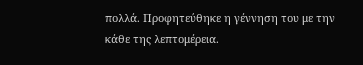πολλά. Προφητεύθηκε η γέννηση του με την κάθε της λεπτομέρεια.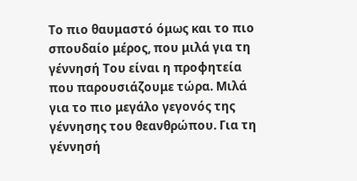Το πιο θαυμαστό όμως και το πιο σπουδαίο μέρος, που μιλά για τη γέννησή Του είναι η προφητεία που παρουσιάζουμε τώρα. Μιλά για το πιο μεγάλο γεγονός της γέννησης του θεανθρώπου. Για τη γέννησή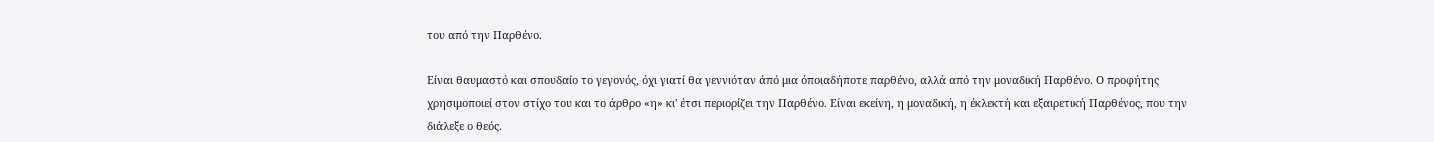του από την Παρθένο.

Είναι θαυμαστό και σπουδαίο το γεγονός, όχι γιατί θα γεννιόταν άπό μια όποιαδήποτε παρθένο, αλλά από την μοναδική Παρθένο. Ο προφήτης χρησιμοποιεί στον στίχο του και το άρθρο «η» κι' έτσι περιορίζει την Παρθένο. Είναι εκείνη, η μοναδική, η έκλεκτή και εξαιρετική Παρθένος, που την διάλεξε ο θεός.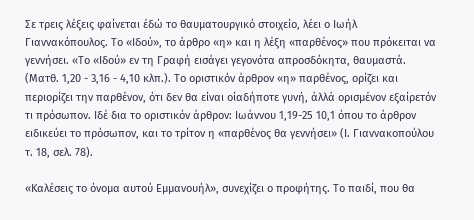Σε τρεις λέξεις φαίνεται έδώ το θαυματουργικό στοιχείο, λέει ο Ιωήλ Γιαννακόπουλος. Το «Ιδού», το άρθρο «η» και η λέξη «παρθένος» που πρόκειται να γεννήσει. «Το «Ιδού» εν τη Γραφή εισάγει γεγονότα απροσδόκητα, θαυμαστά. (Ματθ. 1,20 - 3,16 - 4,10 κλπ.). Το οριστικόν άρθρον «η» παρθένος, ορίζει και περιορίζει την παρθένον, ότι δεν θα είναι οίαδήποτε γυνή, άλλά ορισμένον εξαίρετόν τι πρόσωπον. Ιδέ δια το οριστικόν άρθρον: Ιωάννου 1,19-25 10,1 όπου το άρθρον ειδικεύει το πρόσωπον, και το τρίτον η «παρθένος θα γεννήσει» (Ι. Γιαννακοπούλου τ. 18, σελ. 78).

«Καλέσεις το όνομα αυτού Εμμανουήλ», συνεχίζει ο προφήτης. Το παιδί, που θα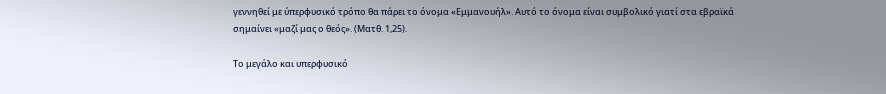γεννηθεί με ύπερφυσικό τρόπο θα πάρει το όνομα «Εμμανουήλ». Αυτό το όνομα είναι συμβολικό γιατί στα εβραϊκά σημαίνει «μαζί μας ο θεός». (Ματθ. 1,25).

Το μεγάλο και υπερφυσικό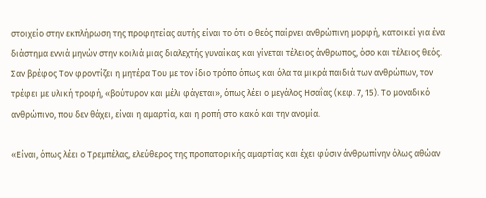στοιχείο στην εκπλήρωση της προφητείας αυτής είναι το ότι ο θεός παίρνει ανθρώπινη μορφή, κατοικεί για ένα διάστημα εννιά μηνών στην κοιλιά μιας διαλεχτής γυναίκας και γίνεται τέλειος άνθρωπος, όσο και τέλειος θεός. Σαν βρέφος Τον φροντίζει η μητέρα Του με τον ίδιο τρόπο όπως και όλα τα μικρά παιδιά των ανθρώπων, τον τρέφει με υλική τροφή, «βούτυρον και μέλι φάγεται», όπως λέει ο μεγάλος Ησαΐας (κεφ. 7, 15). Το μοναδικό ανθρώπινο, που δεν θάχει, είναι η αμαρτία, και η ροπή στο κακό και την ανομία.

«Είναι, όπως λέει ο Τρεμπέλας, ελεύθερος της προπατορικής αμαρτίας και έχει φύσιν άνθρωπίνην όλως αθώαν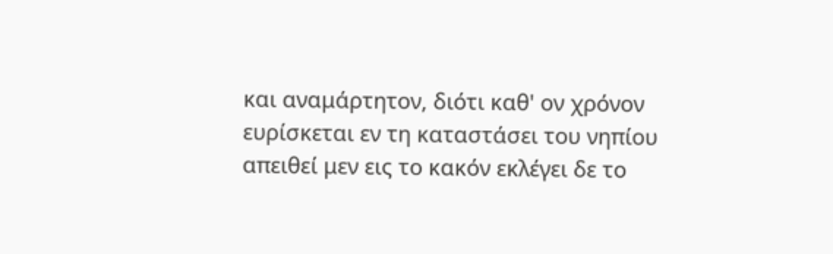και αναμάρτητον, διότι καθ' ον χρόνον ευρίσκεται εν τη καταστάσει του νηπίου απειθεί μεν εις το κακόν εκλέγει δε το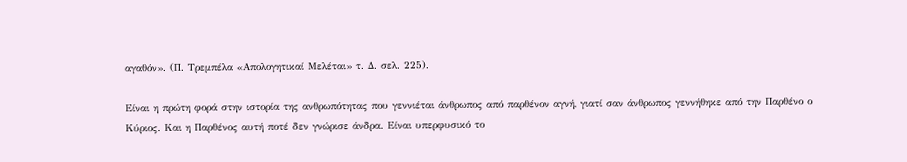αγαθόν». (Π. Τρεμπέλα «Απολογητικαί Μελέται» τ. Δ. σελ. 225).

Είναι η πρώτη φορά στην ιστορία της ανθρωπότητας που γεννιέται άνθρωπος από παρθένον αγνή, γιατί σαν άνθρωπος γεννήθηκε από την Παρθένο ο Κύριος. Και η Παρθένος αυτή ποτέ δεν γνώρισε άνδρα. Είναι υπερφυσικό το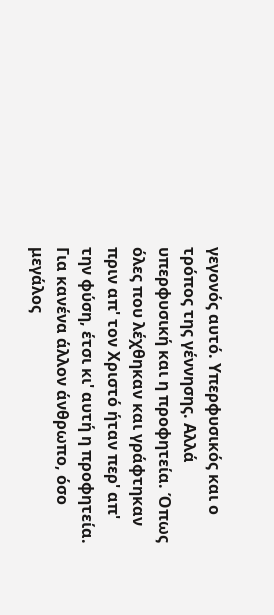γεγονός αυτό. Υπερφυσικός και ο τρόπος της γέννησης. Αλλά υπερφυσική και η προφητεία. Όπως όλες που λέχθηκαν και γράφτηκαν πριν απ' τον Χριστό ήταν περ' απ' την φύση, έτσι κι' αυτή η προφητεία. Για κανένα άλλον άνθρωπο, όσο μεγάλος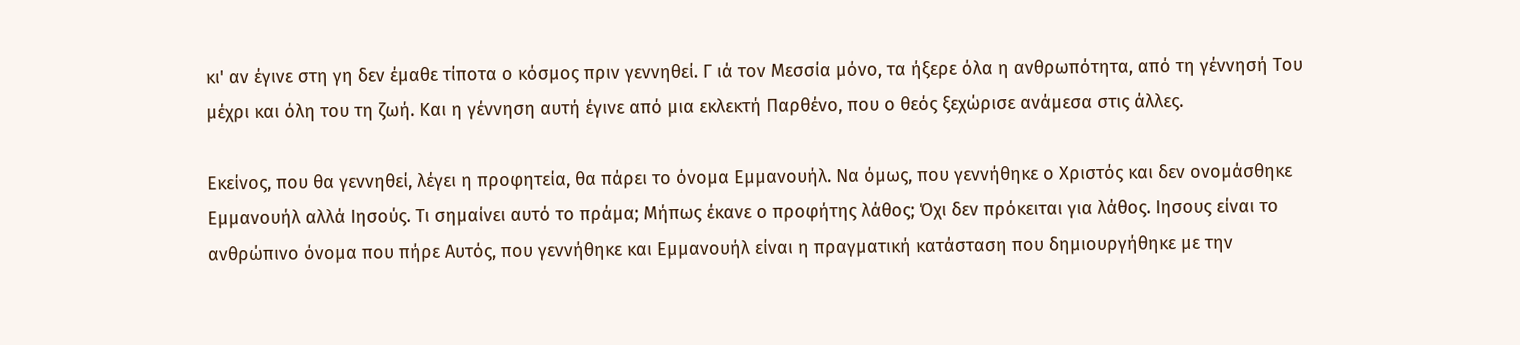κι' αν έγινε στη γη δεν έμαθε τίποτα ο κόσμος πριν γεννηθεί. Γ ιά τον Μεσσία μόνο, τα ήξερε όλα η ανθρωπότητα, από τη γέννησή Του μέχρι και όλη του τη ζωή. Και η γέννηση αυτή έγινε από μια εκλεκτή Παρθένο, που ο θεός ξεχώρισε ανάμεσα στις άλλες.

Εκείνος, που θα γεννηθεί, λέγει η προφητεία, θα πάρει το όνομα Εμμανουήλ. Να όμως, που γεννήθηκε ο Χριστός και δεν ονομάσθηκε Εμμανουήλ αλλά Ιησούς. Τι σημαίνει αυτό το πράμα; Μήπως έκανε ο προφήτης λάθος; Όχι δεν πρόκειται για λάθος. Ιησους είναι το ανθρώπινο όνομα που πήρε Αυτός, που γεννήθηκε και Εμμανουήλ είναι η πραγματική κατάσταση που δημιουργήθηκε με την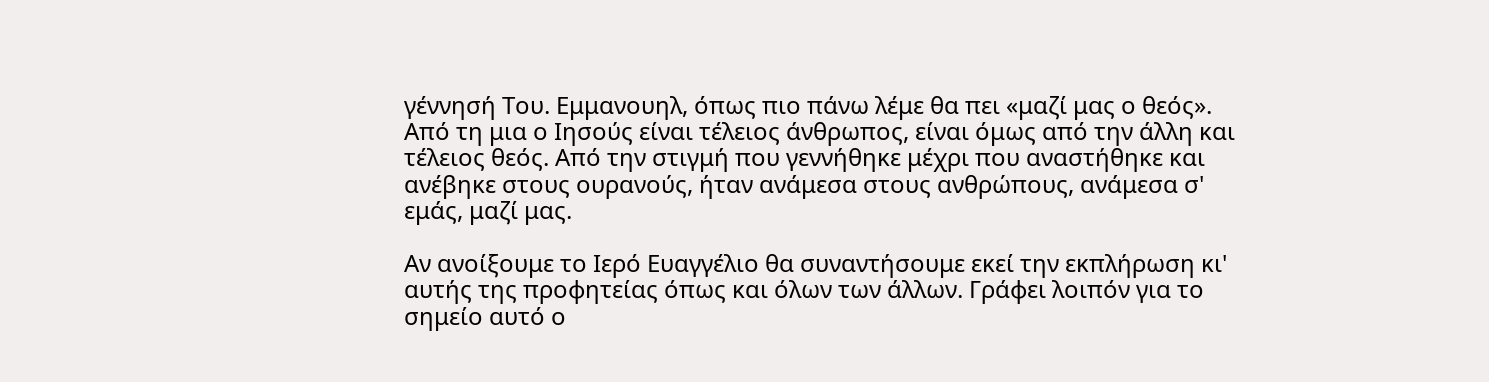γέννησή Του. Εμμανουηλ, όπως πιο πάνω λέμε θα πει «μαζί μας ο θεός». Από τη μια ο Ιησούς είναι τέλειος άνθρωπος, είναι όμως από την άλλη και τέλειος θεός. Από την στιγμή που γεννήθηκε μέχρι που αναστήθηκε και ανέβηκε στους ουρανούς, ήταν ανάμεσα στους ανθρώπους, ανάμεσα σ' εμάς, μαζί μας.

Αν ανοίξουμε το Ιερό Ευαγγέλιο θα συναντήσουμε εκεί την εκπλήρωση κι' αυτής της προφητείας όπως και όλων των άλλων. Γράφει λοιπόν για το σημείο αυτό ο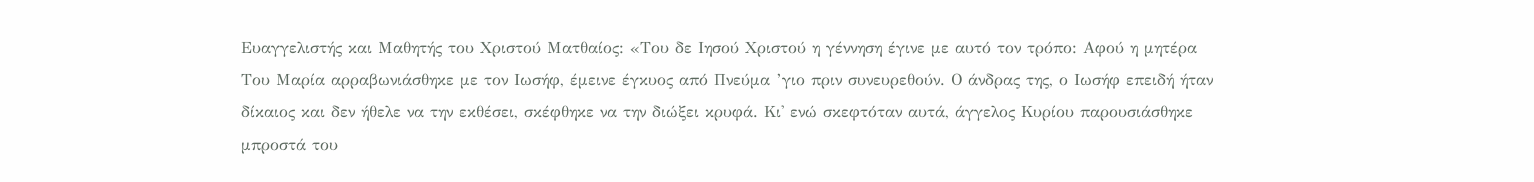Ευαγγελιστής και Μαθητής του Χριστού Ματθαίος: «Του δε Ιησού Χριστού η γέννηση έγινε με αυτό τον τρόπο: Αφού η μητέρα Του Μαρία αρραβωνιάσθηκε με τον Ιωσήφ, έμεινε έγκυος από Πνεύμα ’γιο πριν συνευρεθούν. Ο άνδρας της, ο Ιωσήφ επειδή ήταν δίκαιος και δεν ήθελε να την εκθέσει, σκέφθηκε να την διώξει κρυφά. Κι' ενώ σκεφτόταν αυτά, άγγελος Κυρίου παρουσιάσθηκε μπροστά του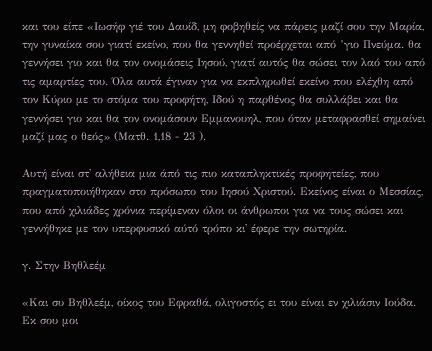και του είπε «Ιωσήφ γιέ του Δαυίδ, μη φοβηθείς να πάρεις μαζί σου την Μαρία, την γυναίκα σου γιατί εκείνο, που θα γεννηθεί προέρχεται από ’γιο Πνεύμα. θα γεννήσει γιο και θα τον ονομάσεις Ιησού, γιατί αυτός θα σώσει τον λαό του από τις αμαρτίες του. Όλα αυτά έγιναν για να εκπληρωθεί εκείνο που ελέχθη από τον Κύριο με το στόμα του προφήτη, Ιδού η παρθένος θα συλλάβει και θα γεννήσει γιο και θα τον ονομάσουν Εμμανουηλ, που όταν μεταφρασθεί σημαίνει μαζί μας ο θεός» (Ματθ. 1,18 - 23 ).

Αυτή είναι στ' αλήθεια μια άπό τις πιο καταπληκτικές προφητείες, που πραγματοποιήθηκαν στο πρόσωπο του Ιησού Χριστού. Εκείνος είναι ο Μεσσίας, που από χιλιάδες χρόνια περίμεναν όλοι οι άνθρωποι για να τους σώσει και γεννήθηκε με τον υπερφυσικό αύτό τρόπο κι' έφερε την σωτηρία.

γ. Στην Βηθλεέμ

«Και συ Βηθλεέμ, οίκος του Εφραθά, ολιγοστός ει του είναι εν χιλιάσιν Ιούδα. Εκ σου μοι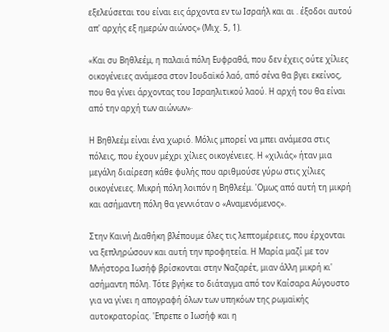εξελεύσεται του είναι εις άρχοντα εν τω Ισραήλ και αι . έξοδοι αυτού απ' αρχής εξ ημερών αιώνος» (Μιχ. 5, 1).

«Και συ Βηθλεέμ, η παλαιά πόλη Ευφραθά, που δεν έχεις ούτε χίλιες οικογένειες ανάμεσα στον Ιουδαϊκό λαό, από σένα θα βγει εκείνος, που θα γίνει άρχοντας του Ισραηλιτικού λαού. Η αρχή του θα είναι από την αρχή των αιώνων»·

Η Βηθλεέμ είναι ένα χωριό. Μόλις μπορεί να μπει ανάμεσα στις πόλεις, που έχουν μέχρι χίλιες οικογένειες. Η «χιλιάς» ήταν μια μεγάλη διαίρεση κάθε φυλής που αριθμούσε γύρω στις χίλιες οικογένειες. Μικρή πόλη λοιπόν η Βηθλεέμ. 'Ομως από αυτή τη μικρή και ασήμαντη πόλη θα γεννιόταν ο «Αναμενόμενος».

Στην Καινή Διαθήκη βλέπουμε όλες τις λεπτομέρειες, που έρχονται να ξεπληρώσουν και αυτή την προφητεία. Η Μαρία μαζί με τον Μνήστορα Ιωσήφ βρίσκονται στην Ναζαρέτ, μιαν άλλη μικρή κι' ασήμαντη πόλη. Τότε βγήκε το διάταγμα από τον Καίσαρα Αύγουστο για να γίνει η απογραφή όλων των υπηκόων της ρωμαϊκής αυτοκρατορίας. 'Επρεπε ο Ιωσήφ και η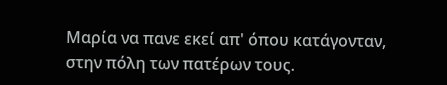Μαρία να πανε εκεί απ' όπου κατάγονταν, στην πόλη των πατέρων τους.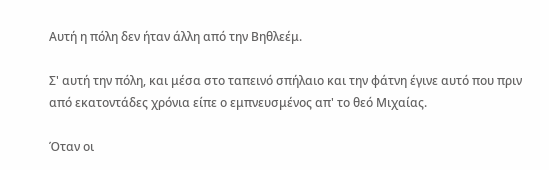Αυτή η πόλη δεν ήταν άλλη από την Βηθλεέμ.

Σ' αυτή την πόλη, και μέσα στο ταπεινό σπήλαιο και την φάτνη έγινε αυτό που πριν από εκατοντάδες χρόνια είπε ο εμπνευσμένος απ' το θεό Μιχαίας.

Όταν οι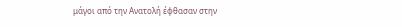μάγοι από την Ανατολή έφθασαν στην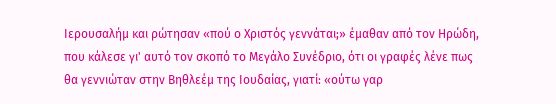Ιερουσαλήμ και ρώτησαν «πού ο Χριστός γεννάται;» έμαθαν από τον Ηρώδη, που κάλεσε γι' αυτό τον σκοπό το Μεγάλο Συνέδριο, ότι οι γραφές λένε πως θα γεννιώταν στην Βηθλεέμ της Ιουδαίας, γιατί: «ούτω γαρ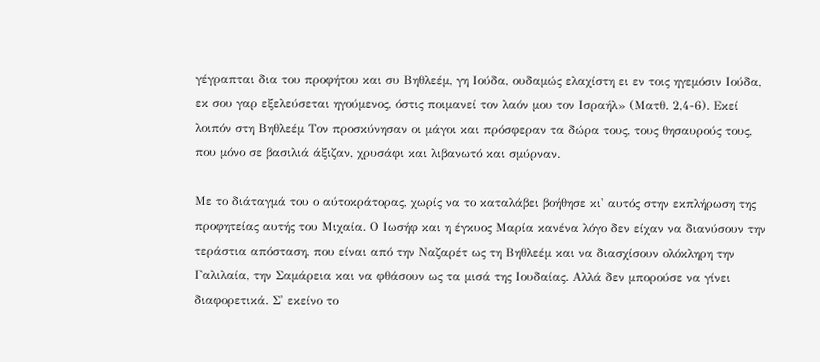γέγραπται δια του προφήτου και συ Βηθλεέμ, γη Ιούδα, ουδαμώς ελαχίστη ει εν τοις ηγεμόσιν Ιούδα, εκ σου γαρ εξελεύσεται ηγούμενος, όστις ποιμανεί τον λαόν μου τον Ισραήλ» (Ματθ. 2,4-6). Εκεί λοιπόν στη Βηθλεέμ Τον προσκύνησαν οι μάγοι και πρόσφεραν τα δώρα τους, τους θησαυρούς τους, που μόνο σε βασιλιά άξιζαν, χρυσάφι και λιβανωτό και σμύρναν.

Με το διάταγμά του ο αύτοκράτορας, χωρίς να το καταλάβει βοήθησε κι' αυτός στην εκπλήρωση της προφητείας αυτής του Μιχαία. Ο Ιωσήφ και η έγκυος Μαρία κανένα λόγο δεν είχαν να διανύσουν την τεράστια απόσταση, που είναι από την Ναζαρέτ ως τη Βηθλεέμ και να διασχίσουν ολόκληρη την Γαλιλαία, την Σαμάρεια και να φθάσουν ως τα μισά της Ιουδαίας. Αλλά δεν μπορούσε να γίνει διαφορετικά. Σ' εκείνο το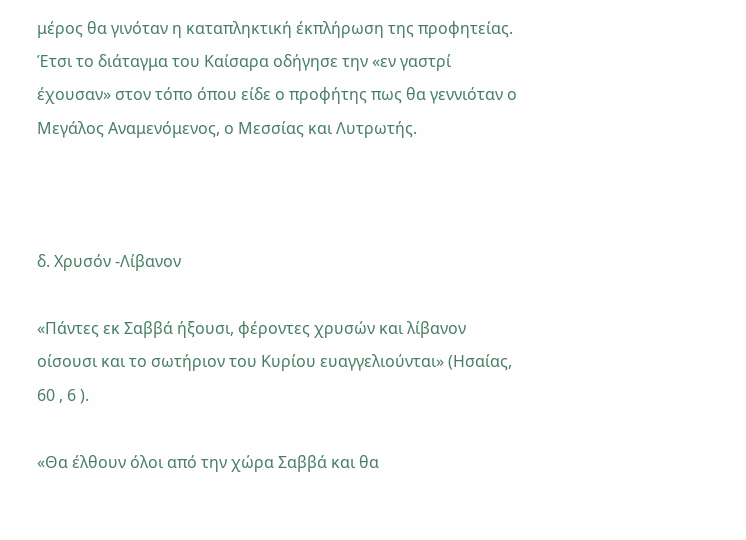μέρος θα γινόταν η καταπληκτική έκπλήρωση της προφητείας. Έτσι το διάταγμα του Καίσαρα οδήγησε την «εν γαστρί έχουσαν» στον τόπο όπου είδε ο προφήτης πως θα γεννιόταν ο Μεγάλος Αναμενόμενος, ο Μεσσίας και Λυτρωτής.



δ. Χρυσόν -Λίβανον

«Πάντες εκ Σαββά ήξουσι, φέροντες χρυσών και λίβανον οίσουσι και το σωτήριον του Κυρίου ευαγγελιούνται» (Ησαίας, 60 , 6 ).

«Θα έλθουν όλοι από την χώρα Σαββά και θα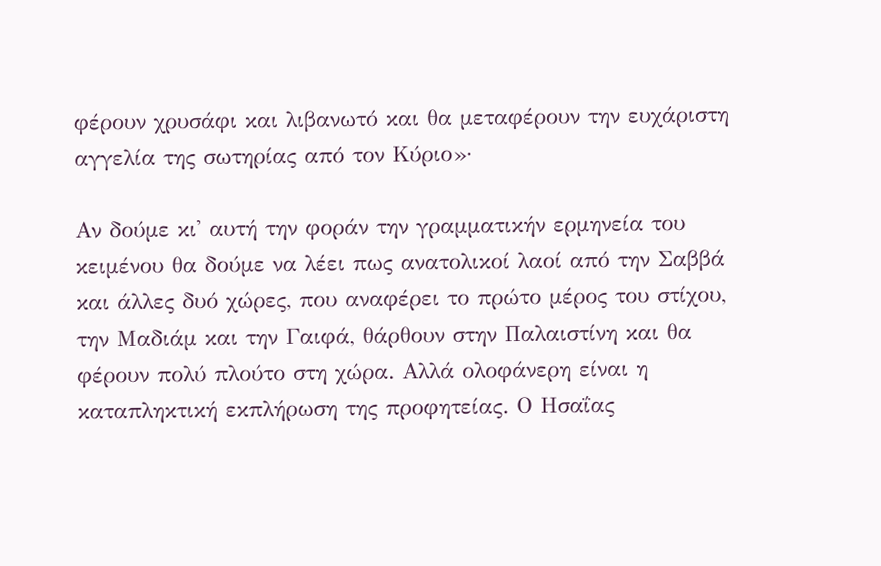φέρουν χρυσάφι και λιβανωτό και θα μεταφέρουν την ευχάριστη αγγελία της σωτηρίας από τον Κύριο»·

Αν δούμε κι' αυτή την φοράν την γραμματικήν ερμηνεία του κειμένου θα δούμε να λέει πως ανατολικοί λαοί από την Σαββά και άλλες δυό χώρες, που αναφέρει το πρώτο μέρος του στίχου, την Μαδιάμ και την Γαιφά, θάρθουν στην Παλαιστίνη και θα φέρουν πολύ πλούτο στη χώρα. Αλλά ολοφάνερη είναι η καταπληκτική εκπλήρωση της προφητείας. Ο Ησαΐας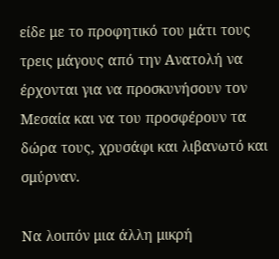είδε με το προφητικό του μάτι τους τρεις μάγους από την Ανατολή να έρχονται για να προσκυνήσουν τον Μεσαία και να του προσφέρουν τα δώρα τους, χρυσάφι και λιβανωτό και σμύρναν.

Να λοιπόν μια άλλη μικρή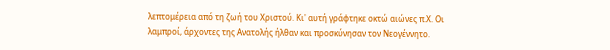λεπτομέρεια από τη ζωή του Χριστού. Κι' αυτή γράφτηκε οκτώ αιώνες π.Χ. Οι λαμπροί, άρχοντες της Ανατολής ήλθαν και προσκύνησαν τον Νεογέννητο.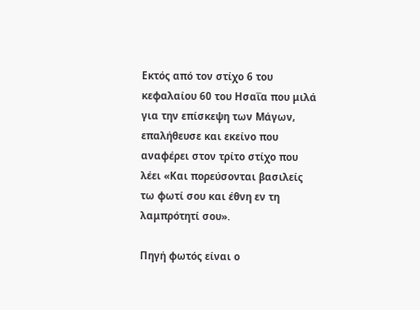Εκτός από τον στίχο 6 του κεφαλαίου 60 του Ησαΐα που μιλά για την επίσκεψη των Μάγων, επαλήθευσε και εκείνο που αναφέρει στον τρίτο στίχο που λέει «Και πορεύσονται βασιλείς τω φωτί σου και έθνη εν τη λαμπρότητί σου».

Πηγή φωτός είναι ο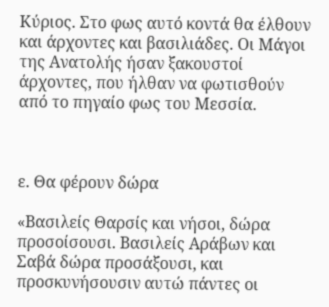Κύριος. Στο φως αυτό κοντά θα έλθουν και άρχοντες και βασιλιάδες. Οι Μάγοι της Ανατολής ήσαν ξακουστοί άρχοντες, που ήλθαν να φωτισθούν από το πηγαίο φως του Μεσσία.



ε. Θα φέρουν δώρα

«Βασιλείς Θαρσίς και νήσοι, δώρα προσοίσουσι. Βασιλείς Αράβων και Σαβά δώρα προσάξουσι, και προσκυνήσουσιν αυτώ πάντες οι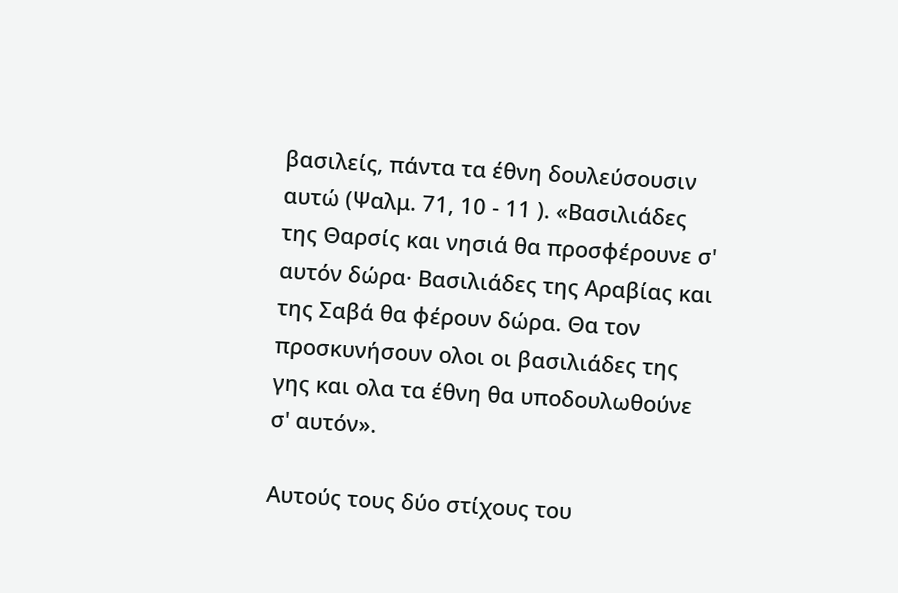βασιλείς, πάντα τα έθνη δουλεύσουσιν αυτώ (Ψαλμ. 71, 10 - 11 ). «Βασιλιάδες της Θαρσίς και νησιά θα προσφέρουνε σ' αυτόν δώρα· Βασιλιάδες της Αραβίας και της Σαβά θα φέρουν δώρα. Θα τον προσκυνήσουν ολοι οι βασιλιάδες της γης και ολα τα έθνη θα υποδουλωθούνε σ' αυτόν».

Αυτούς τους δύο στίχους του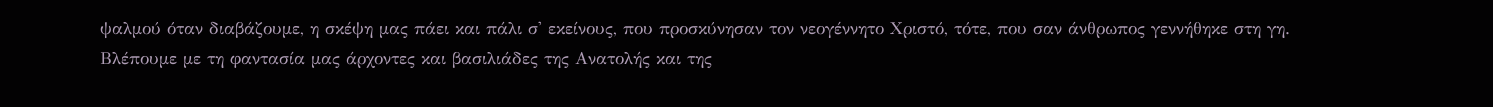ψαλμού όταν διαβάζουμε, η σκέψη μας πάει και πάλι σ' εκείνους, που προσκύνησαν τον νεογέννητο Χριστό, τότε, που σαν άνθρωπος γεννήθηκε στη γη. Βλέπουμε με τη φαντασία μας άρχοντες και βασιλιάδες της Ανατολής και της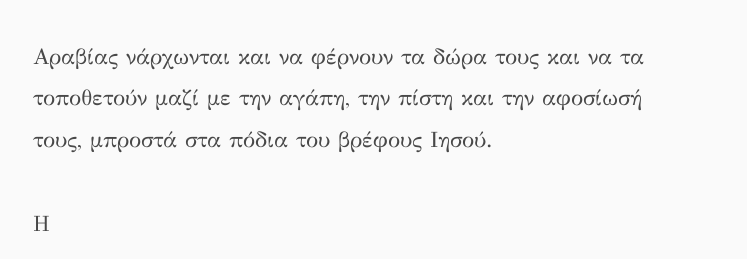Αραβίας νάρχωνται και να φέρνουν τα δώρα τους και να τα τοποθετούν μαζί με την αγάπη, την πίστη και την αφοσίωσή τους, μπροστά στα πόδια του βρέφους Ιησού.

Η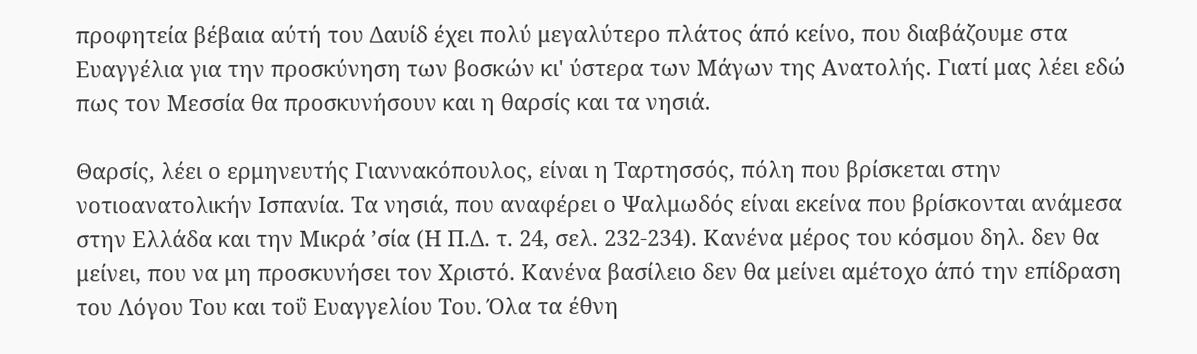προφητεία βέβαια αύτή του Δαυίδ έχει πολύ μεγαλύτερο πλάτος άπό κείνο, που διαβάζουμε στα Ευαγγέλια για την προσκύνηση των βοσκών κι' ύστερα των Μάγων της Ανατολής. Γιατί μας λέει εδώ πως τον Μεσσία θα προσκυνήσουν και η θαρσίς και τα νησιά.

Θαρσίς, λέει ο ερμηνευτής Γιαννακόπουλος, είναι η Ταρτησσός, πόλη που βρίσκεται στην νοτιοανατολικήν Ισπανία. Τα νησιά, που αναφέρει ο Ψαλμωδός είναι εκείνα που βρίσκονται ανάμεσα στην Ελλάδα και την Μικρά ’σία (Η Π.Δ. τ. 24, σελ. 232-234). Κανένα μέρος του κόσμου δηλ. δεν θα μείνει, που να μη προσκυνήσει τον Χριστό. Κανένα βασίλειο δεν θα μείνει αμέτοχο άπό την επίδραση του Λόγου Του και τοΰ Ευαγγελίου Του. Όλα τα έθνη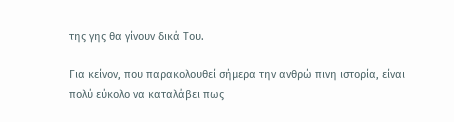της γης θα γίνουν δικά Του.

Για κείνον, που παρακολουθεί σήμερα την ανθρώ πινη ιστορία, είναι πολύ εύκολο να καταλάβει πως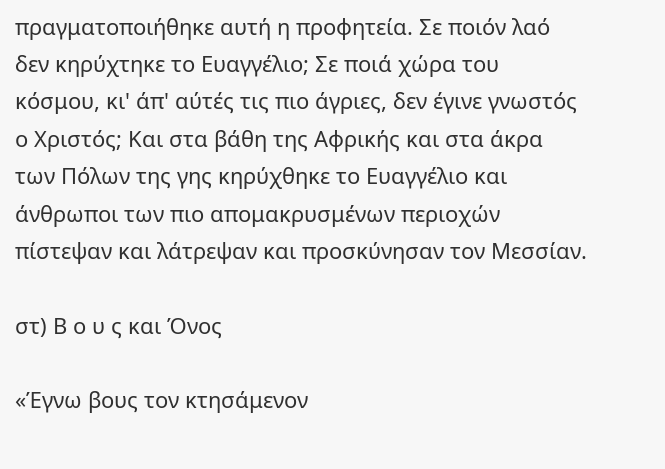πραγματοποιήθηκε αυτή η προφητεία. Σε ποιόν λαό δεν κηρύχτηκε το Ευαγγέλιο; Σε ποιά χώρα του κόσμου, κι' άπ' αύτές τις πιο άγριες, δεν έγινε γνωστός ο Χριστός; Και στα βάθη της Αφρικής και στα άκρα των Πόλων της γης κηρύχθηκε το Ευαγγέλιο και άνθρωποι των πιο απομακρυσμένων περιοχών πίστεψαν και λάτρεψαν και προσκύνησαν τον Μεσσίαν.

στ) Β ο υ ς και Όνος

«Έγνω βους τον κτησάμενον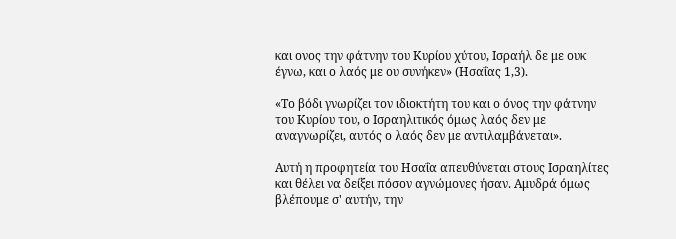και ονος την φάτνην του Κυρίου χύτου, Ισραήλ δε με ουκ έγνω, και ο λαός με ου συνήκεν» (Ησαΐας 1,3).

«Το βόδι γνωρίζει τον ιδιοκτήτη του και ο όνος την φάτνην του Κυρίου του, ο Ισραηλιτικός όμως λαός δεν με αναγνωρίζει, αυτός ο λαός δεν με αντιλαμβάνεται».

Αυτή η προφητεία του Ησαΐα απευθύνεται στους Ισραηλίτες και θέλει να δείξει πόσον αγνώμονες ήσαν. Αμυδρά όμως βλέπουμε σ' αυτήν, την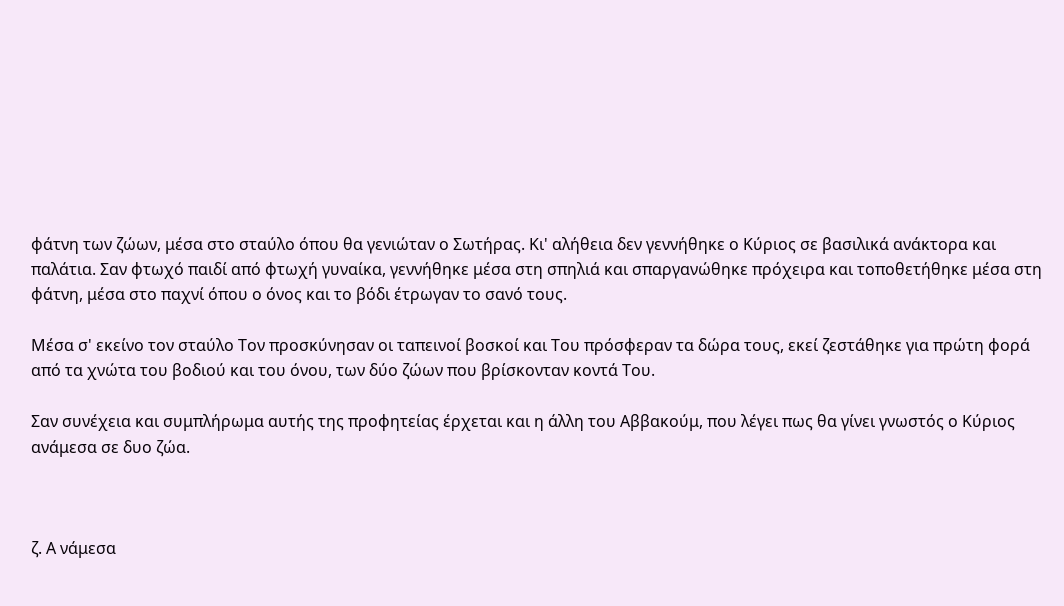φάτνη των ζώων, μέσα στο σταύλο όπου θα γενιώταν ο Σωτήρας. Κι' αλήθεια δεν γεννήθηκε ο Κύριος σε βασιλικά ανάκτορα και παλάτια. Σαν φτωχό παιδί από φτωχή γυναίκα, γεννήθηκε μέσα στη σπηλιά και σπαργανώθηκε πρόχειρα και τοποθετήθηκε μέσα στη φάτνη, μέσα στο παχνί όπου ο όνος και το βόδι έτρωγαν το σανό τους.

Μέσα σ' εκείνο τον σταύλο Τον προσκύνησαν οι ταπεινοί βοσκοί και Του πρόσφεραν τα δώρα τους, εκεί ζεστάθηκε για πρώτη φορά από τα χνώτα του βοδιού και του όνου, των δύο ζώων που βρίσκονταν κοντά Του.

Σαν συνέχεια και συμπλήρωμα αυτής της προφητείας έρχεται και η άλλη του Αββακούμ, που λέγει πως θα γίνει γνωστός ο Κύριος ανάμεσα σε δυο ζώα.



ζ. Α νάμεσα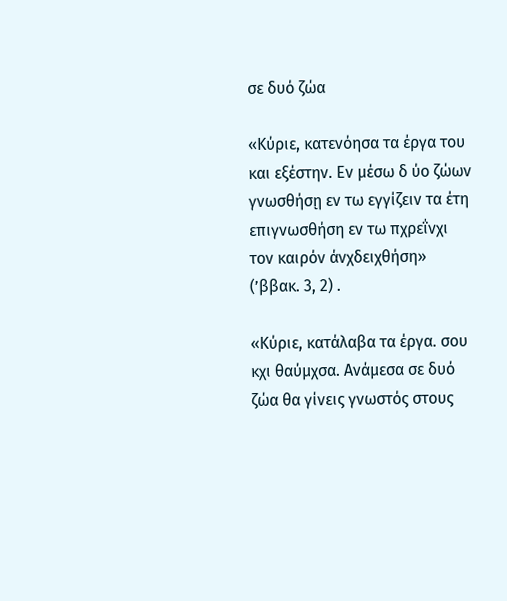σε δυό ζώα

«Κύριε, κατενόησα τα έργα του και εξέστην. Εν μέσω δ ύο ζώων γνωσθήσῃ εν τω εγγίζειν τα έτη επιγνωσθήση εν τω πχρεΐνχι τον καιρόν άνχδειχθήση» (’ββακ. 3, 2) .

«Κύριε, κατάλαβα τα έργα. σου κχι θαύμχσα. Ανάμεσα σε δυό ζώα θα γίνεις γνωστός στους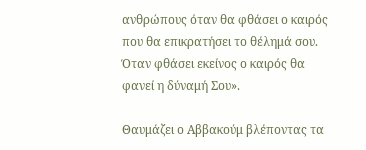ανθρώπους όταν θα φθάσει ο καιρός που θα επικρατήσει το θέλημά σου. Όταν φθάσει εκείνος ο καιρός θα φανεί η δύναμή Σου».

Θαυμάζει ο Αββακούμ βλέποντας τα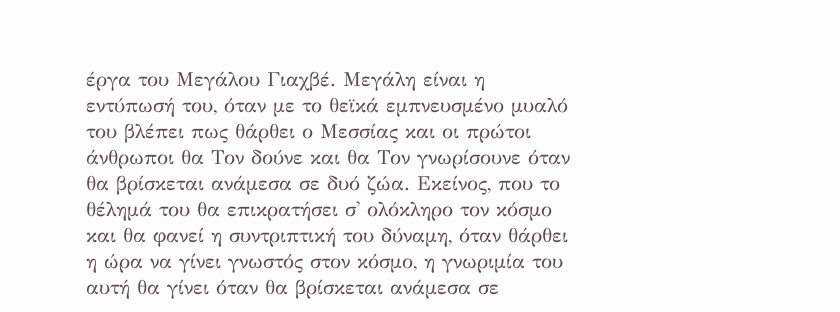έργα του Μεγάλου Γιαχβέ. Μεγάλη είναι η εντύπωσή του, όταν με το θεϊκά εμπνευσμένο μυαλό του βλέπει πως θάρθει ο Μεσσίας και οι πρώτοι άνθρωποι θα Τον δούνε και θα Τον γνωρίσουνε όταν θα βρίσκεται ανάμεσα σε δυό ζώα. Εκείνος, που το θέλημά του θα επικρατήσει σ' ολόκληρο τον κόσμο και θα φανεί η συντριπτική του δύναμη, όταν θάρθει η ώρα να γίνει γνωστός στον κόσμο, η γνωριμία του αυτή θα γίνει όταν θα βρίσκεται ανάμεσα σε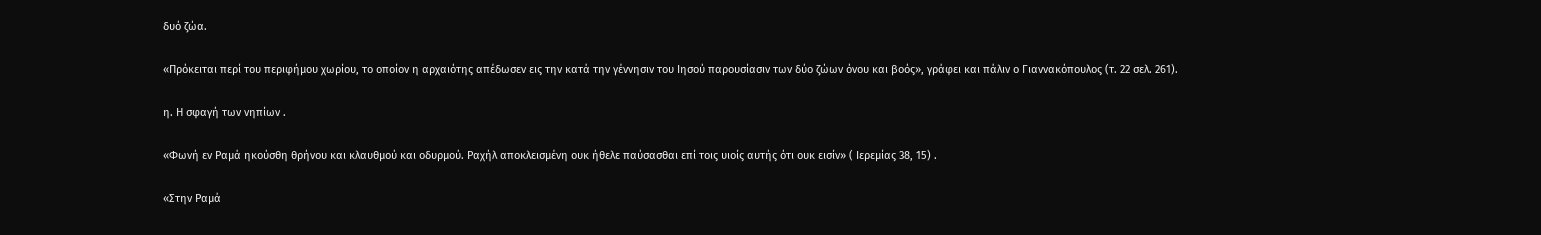δυό ζώα.

«Πρόκειται περί του περιφήμου χωρίου, το οποίον η αρχαιότης απέδωσεν εις την κατά την γέννησιν του Ιησού παρουσίασιν των δύο ζώων όνου και βοός», γράφει και πάλιν ο Γιαννακόπουλος (τ. 22 σελ. 261).

η. Η σφαγή των νηπίων .

«Φωνή εν Ραμά ηκούσθη θρήνου και κλαυθμού και οδυρμού. Ραχήλ αποκλεισμένη ουκ ήθελε παύσασθαι επί τοις υιοίς αυτής ότι ουκ εισίν» ( Ιερεμίας 38, 15) .

«Στην Ραμά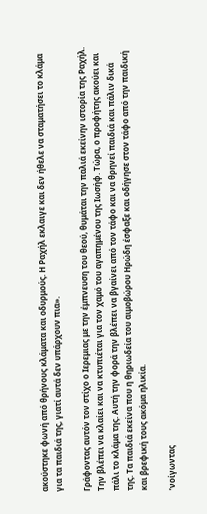ακούστηκε φωνή από θρήνους κλάματα και οδυρμούς. Η Ραχήλ εκλαιγε και δεν ήθελε να σταματήσει το κλάμα για τα παιδιά της, γιατί αυτά δεν υπάρχουν πια».

Γράφοντας αυτόν τον στίχο ο Ιερεμιας με την έμπνευση του θεού, θυμάται την παλιά εκείνην ιστορία της Ραχήλ. Την βλέπει να κλαίει και να κτυπιέται για τον χαμό του αγαπημένου της Ιωσήφ. Τώρα, ο προφήτης ακούει και πάλι το κλάμα της. Αυτή την φορά την βλέπει να βγαίνει από τον τάφο και να θρηνεί παιδιά και πάλιν δικά της. Τα παιδιά εκείνα που η θηριωδεία του αιμοβώρου Ηρώδη έσφαξε και οδήγησε στον τάφο από την παιδική και βρεφική τους ακόμα ηλικία.

’νοίγωντας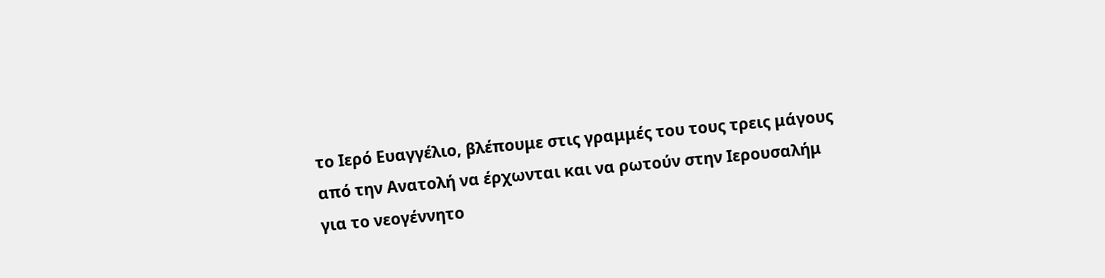το Ιερό Ευαγγέλιο, βλέπουμε στις γραμμές του τους τρεις μάγους από την Ανατολή να έρχωνται και να ρωτούν στην Ιερουσαλήμ για το νεογέννητο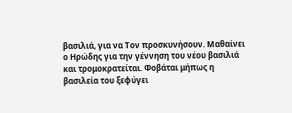βασιλιά, για να Τον προσκυνήσουν. Μαθαίνει ο Ηρώδης για την γέννηση του νέου βασιλιά και τρομοκρατείται. Φοβάται μήπως η βασιλεία του ξεφύγει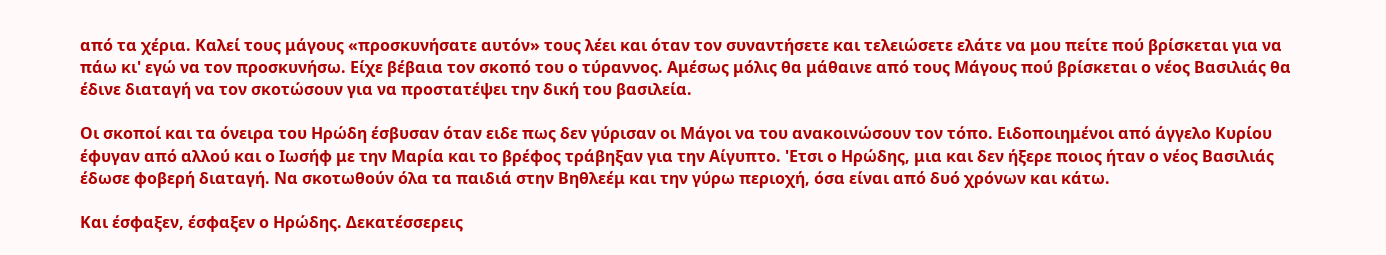από τα χέρια. Καλεί τους μάγους «προσκυνήσατε αυτόν» τους λέει και όταν τον συναντήσετε και τελειώσετε ελάτε να μου πείτε πού βρίσκεται για να πάω κι' εγώ να τον προσκυνήσω. Είχε βέβαια τον σκοπό του ο τύραννος. Αμέσως μόλις θα μάθαινε από τους Μάγους πού βρίσκεται ο νέος Βασιλιάς θα έδινε διαταγή να τον σκοτώσουν για να προστατέψει την δική του βασιλεία.

Οι σκοποί και τα όνειρα του Ηρώδη έσβυσαν όταν ειδε πως δεν γύρισαν οι Μάγοι να του ανακοινώσουν τον τόπο. Ειδοποιημένοι από άγγελο Κυρίου έφυγαν από αλλού και ο Ιωσήφ με την Μαρία και το βρέφος τράβηξαν για την Αίγυπτο. 'Ετσι ο Ηρώδης, μια και δεν ήξερε ποιος ήταν ο νέος Βασιλιάς έδωσε φοβερή διαταγή. Να σκοτωθούν όλα τα παιδιά στην Βηθλεέμ και την γύρω περιοχή, όσα είναι από δυό χρόνων και κάτω.

Και έσφαξεν, έσφαξεν ο Ηρώδης. Δεκατέσσερεις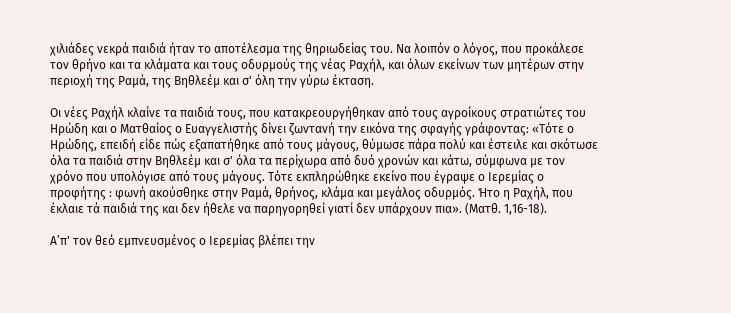χιλιάδες νεκρά παιδιά ήταν το αποτέλεσμα της θηριωδείας του. Να λοιπόν ο λόγος, που προκάλεσε τον θρήνο και τα κλάματα και τους οδυρμούς της νέας Ραχήλ, και όλων εκείνων των μητέρων στην περιοχή της Ραμά, της Βηθλεέμ και σ' όλη την γύρω έκταση.

Οι νέες Ραχήλ κλαίνε τα παιδιά τους, που κατακρεουργήθηκαν από τους αγροίκους στρατιώτες του Ηρώδη και ο Ματθαίος ο Ευαγγελιστής δίνει ζωντανή την εικόνα της σφαγής γράφοντας: «Τότε ο Ηρώδης, επειδή είδε πώς εξαπατήθηκε από τους μάγους, θύμωσε πάρα πολύ και έστειλε και σκότωσε όλα τα παιδιά στην Βηθλεέμ και σ' όλα τα περίχωρα από δυό χρονών και κάτω, σύμφωνα με τον χρόνο που υπολόγισε από τους μάγους. Τότε εκπληρώθηκε εκείνο που έγραψε ο Ιερεμίας ο προφήτης : φωνή ακούσθηκε στην Ραμά, θρήνος, κλάμα και μεγάλος οδυρμός. Ήτο η Ραχήλ, που έκλαιε τά παιδιά της και δεν ήθελε να παρηγορηθεί γιατί δεν υπάρχουν πια». (Ματθ. 1,16-18).

Α’π' τον θεό εμπνευσμένος ο Ιερεμίας βλέπει την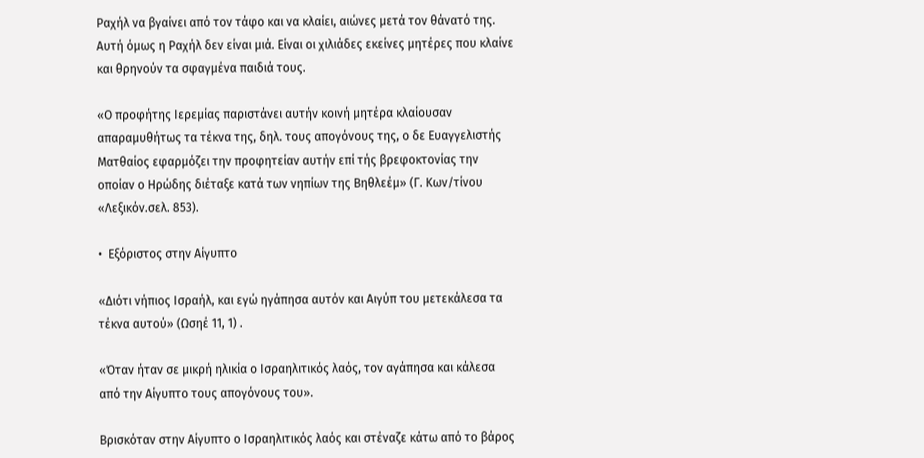Ραχήλ να βγαίνει από τον τάφο και να κλαίει, αιώνες μετά τον θάνατό της. Αυτή όμως η Ραχήλ δεν είναι μιά. Είναι οι χιλιάδες εκείνες μητέρες που κλαίνε και θρηνούν τα σφαγμένα παιδιά τους.

«Ο προφήτης Ιερεμίας παριστάνει αυτήν κοινή μητέρα κλαίουσαν απαραμυθήτως τα τέκνα της, δηλ. τους απογόνους της, ο δε Ευαγγελιστής Ματθαίος εφαρμόζει την προφητείαν αυτήν επί τής βρεφοκτονίας την οποίαν ο Ηρώδης διέταξε κατά των νηπίων της Βηθλεέμ» (Γ. Κων/τίνου «Λεξικόν.σελ. 853).

•  Εξόριστος στην Αίγυπτο

«Διότι νήπιος Ισραήλ, και εγώ ηγάπησα αυτόν και Αιγύπ του μετεκάλεσα τα τέκνα αυτού» (Ωσηέ 11, 1) .

«Όταν ήταν σε μικρή ηλικία ο Ισραηλιτικός λαός, τον αγάπησα και κάλεσα από την Αίγυπτο τους απογόνους του».

Βρισκόταν στην Αίγυπτο ο Ισραηλιτικός λαός και στέναζε κάτω από το βάρος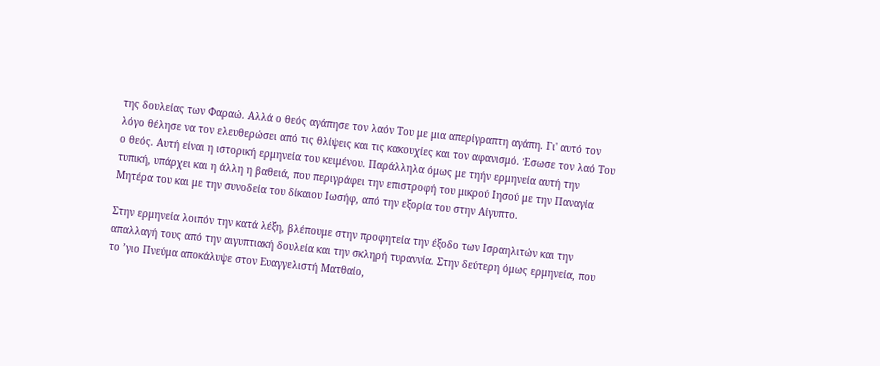της δουλείας των Φαραώ. Αλλά ο θεός αγάπησε τον λαόν Του με μια απερίγραπτη αγάπη. Γι' αυτό τον λόγο θέλησε να τον ελευθερώσει από τις θλίψεις και τις κακουχίες και τον αφανισμό. Έσωσε τον λαό Του ο θεός. Αυτή είναι η ιστορική ερμηνεία του κειμένου. Παράλληλα όμως με τηήν ερμηνεία αυτή την τυπική, υπάρχει και η άλλη η βαθειά, που περιγράφει την επιστροφή του μικρού Ιησού με την Παναγία Μητέρα του και με την συνοδεία του δίκαιου Ιωσήφ, από την εξορία του στην Αίγυπτο.

Στην ερμηνεία λοιπόν την κατά λέξη, βλέπουμε στην προφητεία την έξοδο των Ισραηλιτών και την απαλλαγή τους από την αιγυπτιακή δουλεία και την σκληρή τυραννία. Στην δεύτερη όμως ερμηνεία, που το ’γιο Πνεύμα αποκάλυψε στον Ευαγγελιστή Ματθαίο,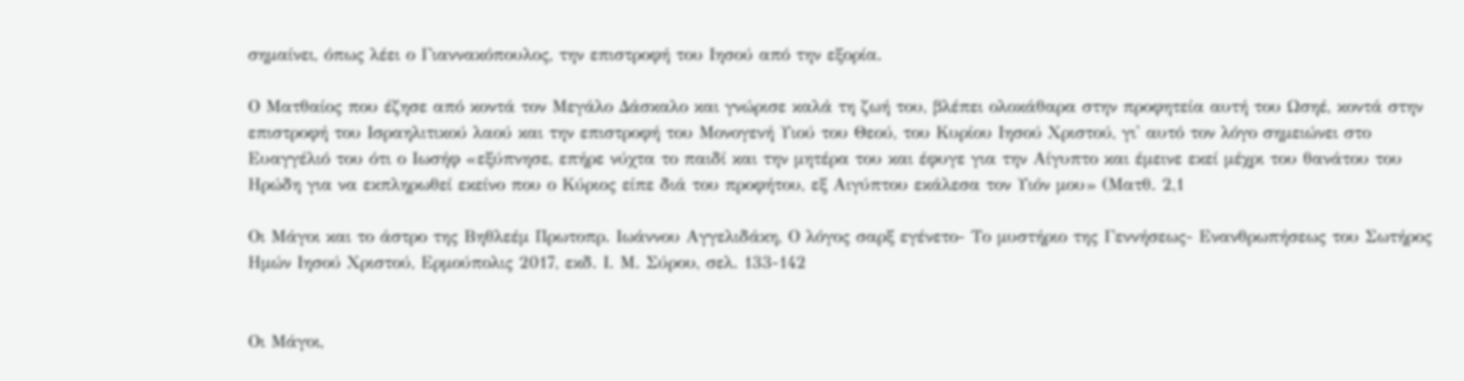σημαίνει, όπως λέει ο Γιαννακόπουλος, την επιστροφή του Ιησού από την εξορία.

Ο Ματθαίος που έζησε από κοντά τον Μεγάλο Δάσκαλο και γνώρισε καλά τη ζωή του, βλέπει ολοκάθαρα στην προφητεία αυτή του Ωσηέ, κοντά στην επιστροφή του Ισραηλιτικού λαού και την επιστροφή του Μονογενή Υιού του Θεού, του Κυρίου Ιησού Χριστού, γι' αυτό τον λόγο σημειώνει στο Ευαγγέλιό του ότι ο Ιωσήφ «εξύπνησε, επήρε νύχτα το παιδί και την μητέρα του και έφυγε για την Αίγυπτο και έμεινε εκεί μέχρι του θανάτου του Ηρώδη για να εκπληρωθεί εκείνο που ο Κύριος είπε διά του προφήτου, εξ Αιγύπτου εκάλεσα τον Υιόν μου» (Ματθ. 2,1

Οι Μάγοι και το άστρο της Βηθλεέμ Πρωτοπρ. Ιωάννου Αγγελιδάκη, Ο λόγος σαρξ εγένετο- Το μυστήριο της Γεννήσεως- Ενανθρωπήσεως του Σωτήρος Ημών Ιησού Χριστού, Ερμούπολις 2017, εκδ. Ι. Μ. Σύρου, σελ. 133-142


Οι Μάγοι,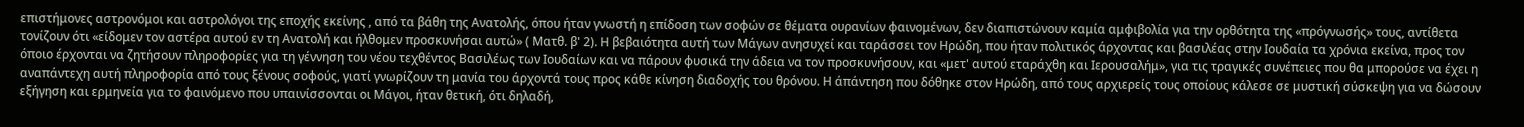επιστήμονες αστρονόμοι και αστρολόγοι της εποχής εκείνης , από τα βάθη της Ανατολής, όπου ήταν γνωστή η επίδοση των σοφών σε θέματα ουρανίων φαινομένων, δεν διαπιστώνουν καμία αμφιβολία για την ορθότητα της «πρόγνωσής» τους, αντίθετα τονίζουν ότι «είδομεν τον αστέρα αυτού εν τη Ανατολή και ήλθομεν προσκυνήσαι αυτώ» ( Ματθ. β' 2). Η βεβαιότητα αυτή των Μάγων ανησυχεί και ταράσσει τον Ηρώδη, που ήταν πολιτικός άρχοντας και βασιλέας στην Ιουδαία τα χρόνια εκείνα, προς τον όποιο έρχονται να ζητήσουν πληροφορίες για τη γέννηση του νέου τεχθέντος Βασιλέως των Ιουδαίων και να πάρουν φυσικά την άδεια να τον προσκυνήσουν, και «μετ' αυτού εταράχθη και Ιερουσαλήμ», για τις τραγικές συνέπειες που θα μπορούσε να έχει η αναπάντεχη αυτή πληροφορία από τους ξένους σοφούς, γιατί γνωρίζουν τη μανία του άρχοντά τους προς κάθε κίνηση διαδοχής του θρόνου. Η άπάντηση που δόθηκε στον Ηρώδη, από τους αρχιερείς τους οποίους κάλεσε σε μυστική σύσκεψη για να δώσουν εξήγηση και ερμηνεία για το φαινόμενο που υπαινίσσονται οι Μάγοι, ήταν θετική, ότι δηλαδή,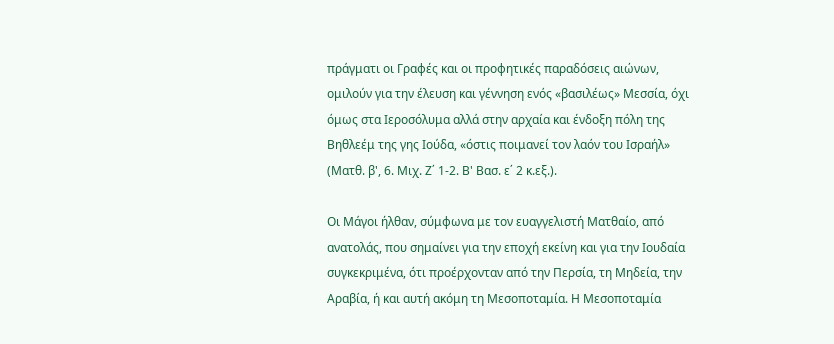πράγματι οι Γραφές και οι προφητικές παραδόσεις αιώνων, ομιλούν για την έλευση και γέννηση ενός «βασιλέως» Μεσσία, όχι όμως στα Ιεροσόλυμα αλλά στην αρχαία και ένδοξη πόλη της Βηθλεέμ της γης Ιούδα, «όστις ποιμανεί τον λαόν του Ισραήλ» (Ματθ. β', 6. Μιχ. Ζ΄ 1-2. Β' Βασ. ε΄ 2 κ.εξ.).

Οι Μάγοι ήλθαν, σύμφωνα με τον ευαγγελιστή Ματθαίο, από ανατολάς, που σημαίνει για την εποχή εκείνη και για την Ιουδαία συγκεκριμένα, ότι προέρχονταν από την Περσία, τη Μηδεία, την Αραβία, ή και αυτή ακόμη τη Μεσοποταμία. Η Μεσοποταμία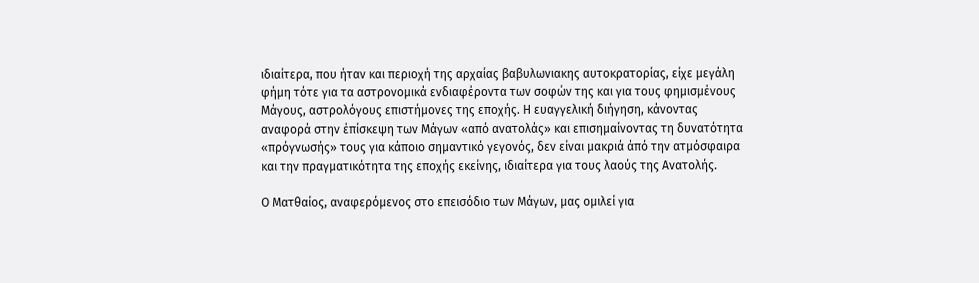ιδιαίτερα, που ήταν και περιοχή της αρχαίας βαβυλωνιακης αυτοκρατορίας, είχε μεγάλη φήμη τότε για τα αστρονομικά ενδιαφέροντα των σοφών της και για τους φημισμένους Μάγους, αστρολόγους επιστήμονες της εποχής. Η ευαγγελική διήγηση, κάνοντας αναφορά στην έπίσκεψη των Μάγων «από ανατολάς» και επισημαίνοντας τη δυνατότητα «πρόγνωσής» τους για κάποιο σημαντικό γεγονός, δεν είναι μακριά άπό την ατμόσφαιρα και την πραγματικότητα της εποχής εκείνης, ιδιαίτερα για τους λαούς της Ανατολής.

Ο Ματθαίος, αναφερόμενος στο επεισόδιο των Μάγων, μας ομιλεί για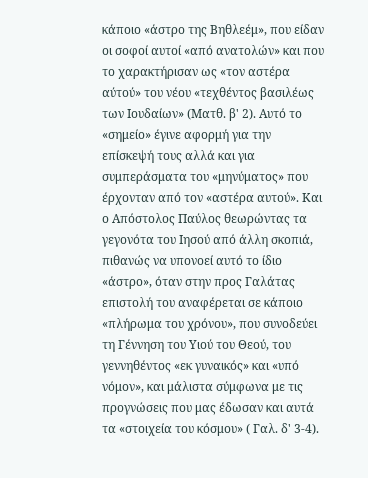κάποιο «άστρο της Βηθλεέμ», που είδαν οι σοφοί αυτοί «από ανατολών» και που το χαρακτήρισαν ως «τον αστέρα αύτού» του νέου «τεχθέντος βασιλέως των Ιουδαίων» (Ματθ. β' 2). Αυτό το «σημείο» έγινε αφορμή για την επίσκεψή τους αλλά και για συμπεράσματα του «μηνύματος» που έρχονταν από τον «αστέρα αυτού». Και ο Απόστολος Παύλος θεωρώντας τα γεγονότα του Ιησού από άλλη σκοπιά, πιθανώς να υπονοεί αυτό το ίδιο «άστρο», όταν στην προς Γαλάτας επιστολή του αναφέρεται σε κάποιο «πλήρωμα του χρόνου», που συνοδεύει τη Γέννηση του Υιού του Θεού, του γεννηθέντος «εκ γυναικός» και «υπό νόμον», και μάλιστα σύμφωνα με τις προγνώσεις που μας έδωσαν και αυτά τα «στοιχεία του κόσμου» ( Γαλ. δ' 3-4).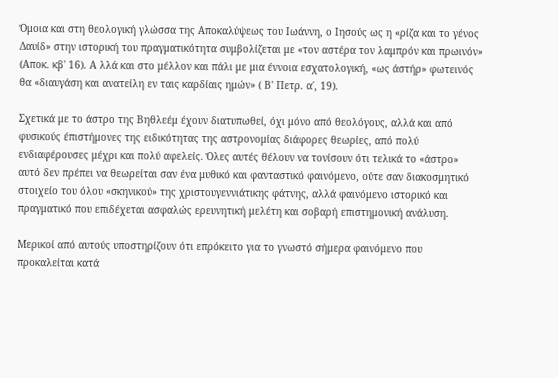Όμοια και στη θεολογική γλώσσα της Αποκαλύψεως του Ιωάννη, ο Ιησούς ως η «ρίζα και το γένος Δαυίδ» στην ιστορική του πραγματικότητα συμβολίζεται με «τον αστέρα τον λαμπρόν και πρωινόν» (Αποκ. κβ' 16). Α λλά και στο μέλλον και πάλι με μια έννοια εσχατολογική, «ως άστήρ» φωτεινός θα «διαυγάση και ανατείλη εν ταις καρδίαις ημών» ( Β' Πετρ. α΄, 19).

Σχετικά με το άστρο της Βηθλεέμ έχουν διατυπωθεί, όχι μόνο από θεολόγους, αλλά και από φυσικούς έπιστήμονες της ειδικότητας της αστρονομίας διάφορες θεωρίες, από πολύ ενδιαφέρουσες μέχρι και πολύ αφελείς. Όλες αυτές θέλουν να τονίσουν ότι τελικά το «άστρο» αυτό δεν πρέπει να θεωρείται σαν ένα μυθικό και φανταστικό φαινόμενο, ούτε σαν διακοσμητικό στοιχείο του όλου «σκηνικού» της χριστουγεννιάτικης φάτνης, αλλά φαινόμενο ιστορικό και πραγματικό που επιδέχεται ασφαλώς ερευνητική μελέτη και σοβαρή επιστημονική ανάλυση.

Μερικοί από αυτούς υποστηρίζουν ότι επρόκειτο για το γνωστό σήμερα φαινόμενο που προκαλείται κατά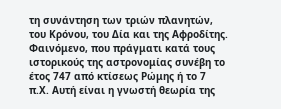τη συνάντηση των τριών πλανητών, του Κρόνου, του Δία και της Αφροδίτης. Φαινόμενο, που πράγματι κατά τους ιστορικούς της αστρονομίας συνέβη το έτος 747 από κτίσεως Ρώμης ή το 7 π.Χ. Αυτή είναι η γνωστή θεωρία της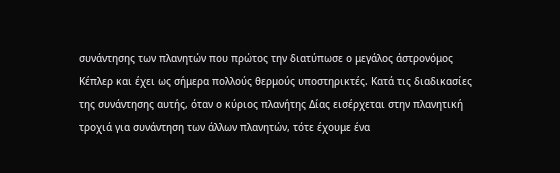συνάντησης των πλανητών που πρώτος την διατύπωσε ο μεγάλος άστρονόμος Κέπλερ και έχει ως σήμερα πολλούς θερμούς υποστηρικτές. Κατά τις διαδικασίες της συνάντησης αυτής, όταν ο κύριος πλανήτης Δίας εισέρχεται στην πλανητική τροχιά για συνάντηση των άλλων πλανητών, τότε έχουμε ένα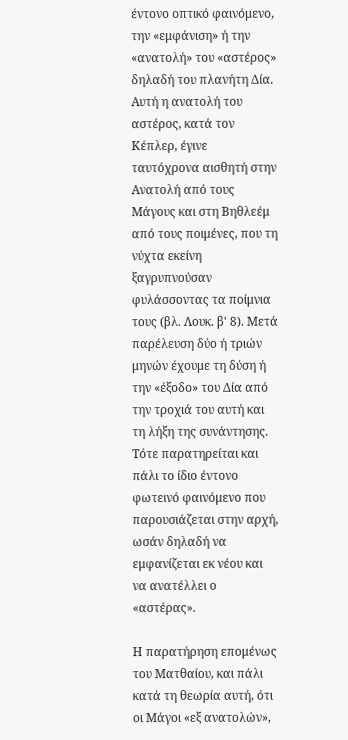έντονο οπτικό φαινόμενο, την «εμφάνιση» ή την «ανατολή» του «αστέρος» δηλαδή του πλανήτη Δία. Αυτή η ανατολή του αστέρος, κατά τον Κέπλερ, έγινε ταυτόχρονα αισθητή στην Ανατολή από τους Μάγους και στη Βηθλεέμ από τους ποιμένες, που τη νύχτα εκείνη ξαγρυπνούσαν φυλάσσοντας τα ποίμνια τους (βλ. Λουκ. β' 8). Μετά παρέλευση δύο ή τριών μηνών έχουμε τη δύση ή την «έξοδο» του Δία από την τροχιά του αυτή και τη λήξη της συνάντησης. Τότε παρατηρείται και πάλι το ίδιο έντονο φωτεινό φαινόμενο που παρουσιάζεται στην αρχή, ωσάν δηλαδή να εμφανίζεται εκ νέου και να ανατέλλει ο «αστέρας».

Η παρατήρηση επομένως του Ματθαίου, και πάλι κατά τη θεωρία αυτή, ότι οι Μάγοι «εξ ανατολών»,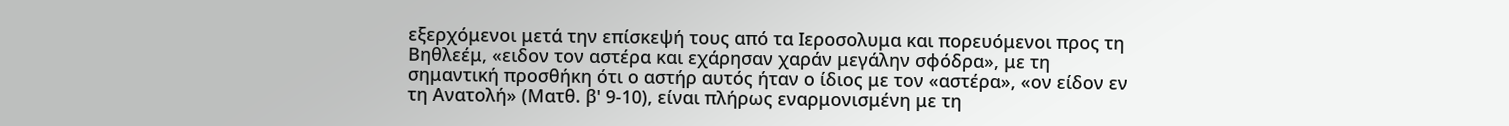εξερχόμενοι μετά την επίσκεψή τους από τα Ιεροσολυμα και πορευόμενοι προς τη Βηθλεέμ, «ειδον τον αστέρα και εχάρησαν χαράν μεγάλην σφόδρα», με τη σημαντική προσθήκη ότι ο αστήρ αυτός ήταν ο ίδιος με τον «αστέρα», «ον είδον εν τη Ανατολή» (Ματθ. β' 9-10), είναι πλήρως εναρμονισμένη με τη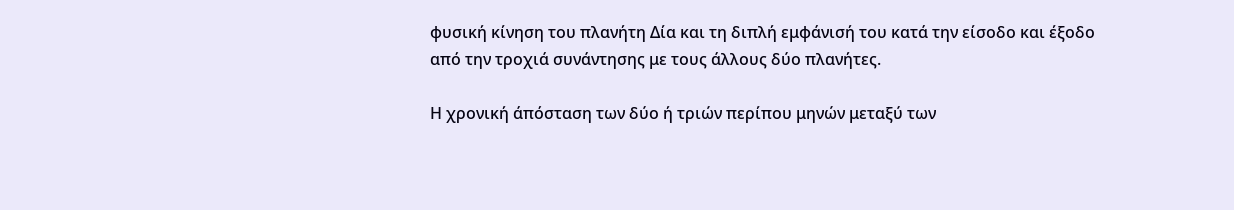φυσική κίνηση του πλανήτη Δία και τη διπλή εμφάνισή του κατά την είσοδο και έξοδο από την τροχιά συνάντησης με τους άλλους δύο πλανήτες.

Η χρονική άπόσταση των δύο ή τριών περίπου μηνών μεταξύ των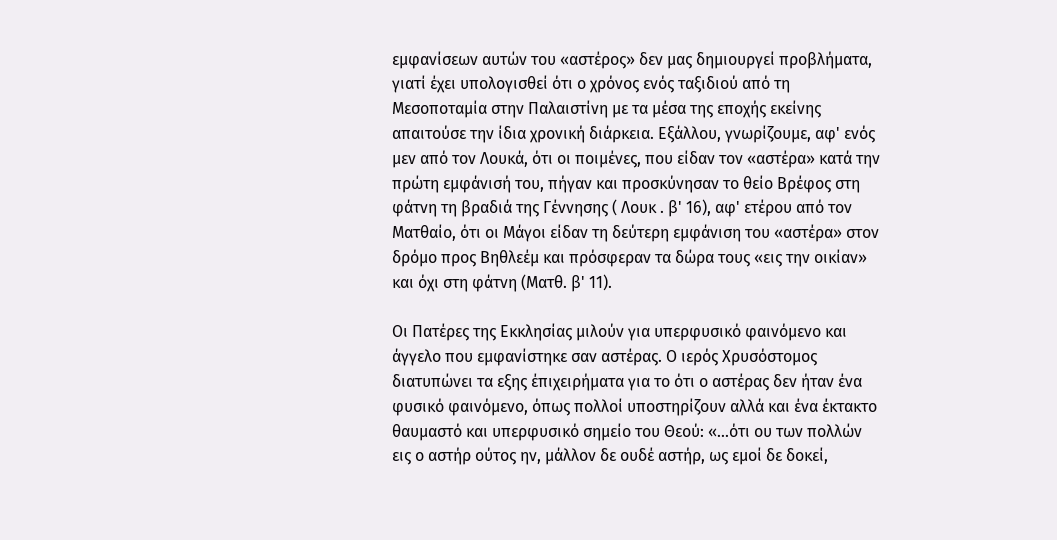εμφανίσεων αυτών του «αστέρος» δεν μας δημιουργεί προβλήματα, γιατί έχει υπολογισθεί ότι ο χρόνος ενός ταξιδιού από τη Μεσοποταμία στην Παλαιστίνη με τα μέσα της εποχής εκείνης απαιτούσε την ίδια χρονική διάρκεια. Εξάλλου, γνωρίζουμε, αφ' ενός μεν από τον Λουκά, ότι οι ποιμένες, που είδαν τον «αστέρα» κατά την πρώτη εμφάνισή του, πήγαν και προσκύνησαν το θείο Βρέφος στη φάτνη τη βραδιά της Γέννησης ( Λουκ . β' 16), αφ' ετέρου από τον Ματθαίο, ότι οι Μάγοι είδαν τη δεύτερη εμφάνιση του «αστέρα» στον δρόμο προς Βηθλεέμ και πρόσφεραν τα δώρα τους «εις την οικίαν» και όχι στη φάτνη (Ματθ. β' 11).

Οι Πατέρες της Εκκλησίας μιλούν για υπερφυσικό φαινόμενο και άγγελο που εμφανίστηκε σαν αστέρας. Ο ιερός Χρυσόστομος διατυπώνει τα εξης έπιχειρήματα για το ότι ο αστέρας δεν ήταν ένα φυσικό φαινόμενο, όπως πολλοί υποστηρίζουν αλλά και ένα έκτακτο θαυμαστό και υπερφυσικό σημείο του Θεού: «...ότι ου των πολλών εις ο αστήρ ούτος ην, μάλλον δε ουδέ αστήρ, ως εμοί δε δοκεί,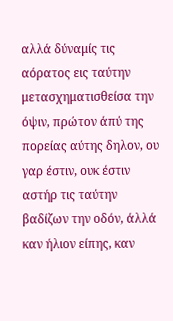αλλά δύναμίς τις αόρατος εις ταύτην μετασχηματισθείσα την όψιν, πρώτον άπύ της πορείας αύτης δηλον, ου γαρ έστιν, ουκ έστιν αστήρ τις ταύτην βαδίζων την οδόν, άλλά καν ήλιον είπης, καν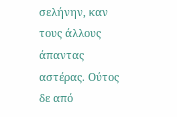σελήνην, καν τους άλλους άπαντας αστέρας. Ούτος δε από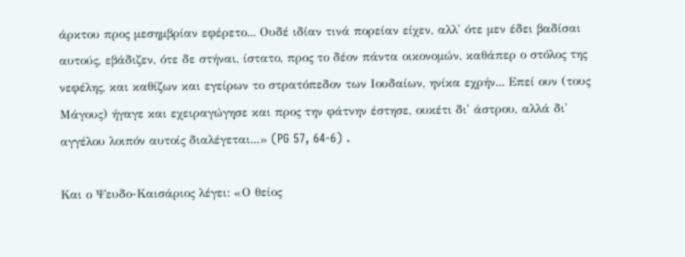άρκτου προς μεσημβρίαν εφέρετο... Ουδέ ιδίαν τινά πορείαν είχεν, αλλ' ότε μεν έδει βαδίσαι αυτούς, εβάδιζεν, ότε δε στήναι, ίστατο, προς το δέον πάντα οικονομών, καθάπερ ο στόλος της νεφέλης, και καθίζων και εγείρων το στρατόπεδον των Ιουδαίων, ηνίκα εχρήν... Επεί ουν (τους Μάγους) ήγαγε και εχειραγώγησε και προς την φάτνην έστησε, ουκέτι δι' άστρου, αλλά δι' αγγέλου λοιπόν αυτοίς διαλέγεται...» (PG 57, 64-6) .

Και ο Ψευδο-Καισάριος λέγει: «Ο θείος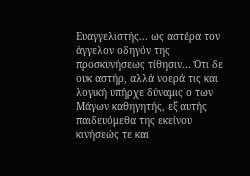Ευαγγελιστής... ως αστέρα τον άγγελον οδηγόν της προσκυνήσεως τίθησιν... Ότι δε ουκ αστήρ, αλλά νοερά τις και λογική υπήρχε δύναμις ο των Μάγων καθηγητής, εξ αυτής παιδευόμεθα της εκείνου κινήσεώς τε και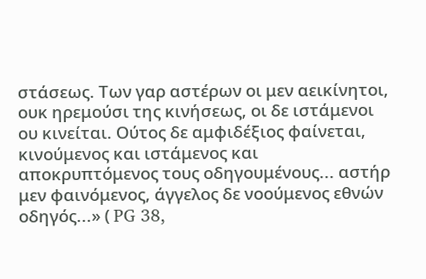στάσεως. Των γαρ αστέρων οι μεν αεικίνητοι, ουκ ηρεμούσι της κινήσεως, οι δε ιστάμενοι ου κινείται. Ούτος δε αμφιδέξιος φαίνεται, κινούμενος και ιστάμενος και αποκρυπτόμενος τους οδηγουμένους... αστήρ μεν φαινόμενος, άγγελος δε νοούμενος εθνών οδηγός...» ( PG 38,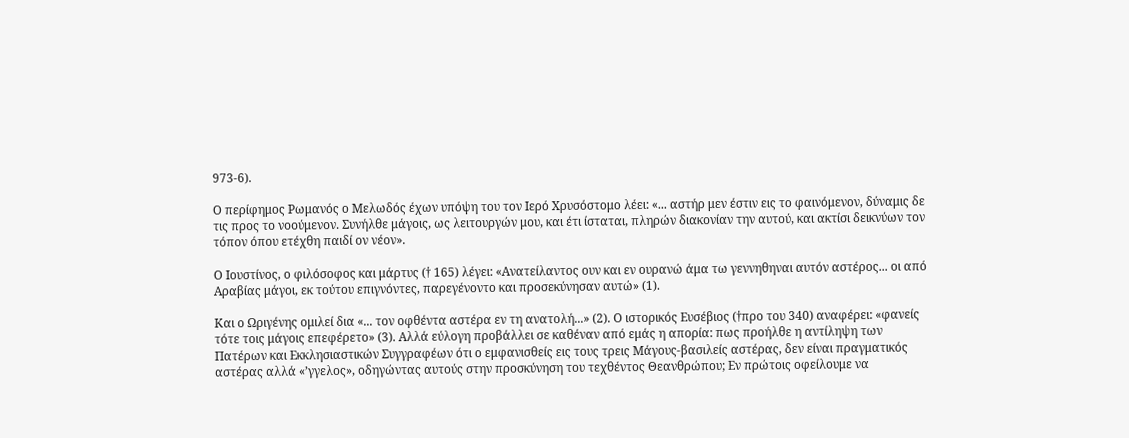973-6).

Ο περίφημος Ρωμανός ο Μελωδός έχων υπόψη του τον Ιερό Χρυσόστομο λέει: «... αστήρ μεν έστιν εις το φαινόμενον, δύναμις δε τις προς το νοούμενον. Συνήλθε μάγοις, ως λειτουργών μου, και έτι ίσταται, πληρών διακονίαν την αυτού, και ακτίσι δεικνύων τον τόπον όπου ετέχθη παιδί ον νέον».

Ο Ιουστίνος, ο φιλόσοφος και μάρτυς († 165) λέγει: «Ανατείλαντος ουν και εν ουρανώ άμα τω γεννηθηναι αυτόν αστέρος... οι από Αραβίας μάγοι, εκ τούτου επιγνόντες, παρεγένοντο και προσεκύνησαν αυτώ» (1).

Και ο Ωριγένης ομιλεί δια «... τον οφθέντα αστέρα εν τη ανατολή...» (2). Ο ιστορικός Ευσέβιος (†προ του 340) αναφέρει: «φανείς τότε τοις μάγοις επεφέρετο» (3). Αλλά εύλογη προβάλλει σε καθέναν από εμάς η απορία: πως προήλθε η αντίληψη των Πατέρων και Εκκλησιαστικών Συγγραφέων ότι ο εμφανισθείς εις τους τρεις Μάγους-βασιλείς αστέρας, δεν είναι πραγματικός αστέρας αλλά «’γγελος», οδηγώντας αυτούς στην προσκύνηση του τεχθέντος Θεανθρώπου; Εν πρώτοις οφείλουμε να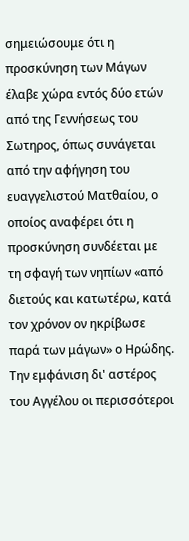σημειώσουμε ότι η προσκύνηση των Μάγων έλαβε χώρα εντός δύο ετών από της Γεννήσεως του Σωτηρος, όπως συνάγεται από την αφήγηση του ευαγγελιστού Ματθαίου, ο οποίος αναφέρει ότι η προσκύνηση συνδέεται με τη σφαγή των νηπίων «από διετούς και κατωτέρω, κατά τον χρόνον ον ηκρίβωσε παρά των μάγων» ο Ηρώδης. Την εμφάνιση δι' αστέρος του Αγγέλου οι περισσότεροι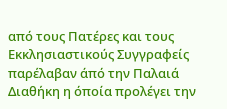από τους Πατέρες και τους Εκκλησιαστικούς Συγγραφείς παρέλαβαν άπό την Παλαιά Διαθήκη η όποία προλέγει την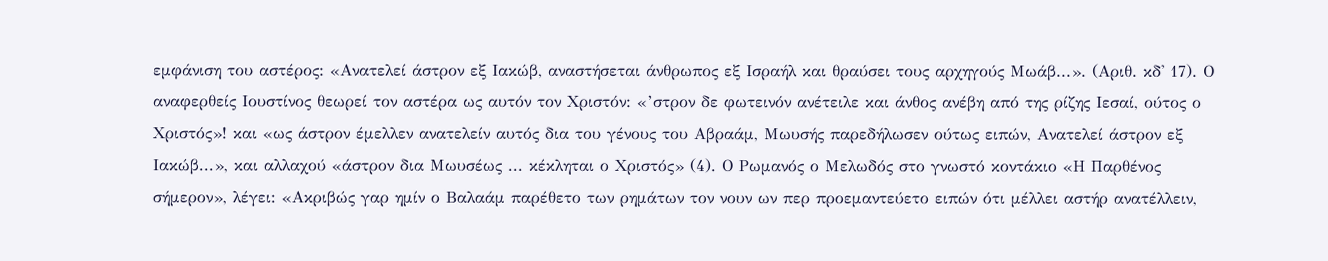εμφάνιση του αστέρος: «Ανατελεί άστρον εξ Ιακώβ, αναστήσεται άνθρωπος εξ Ισραήλ και θραύσει τους αρχηγούς Μωάβ...». (Αριθ. κδ' 17). Ο αναφερθείς Ιουστίνος θεωρεί τον αστέρα ως αυτόν τον Χριστόν: «’στρον δε φωτεινόν ανέτειλε και άνθος ανέβη από της ρίζης Ιεσαί, ούτος ο Χριστός»! και «ως άστρον έμελλεν ανατελείν αυτός δια του γένους του Αβραάμ, Μωυσής παρεδήλωσεν ούτως ειπών, Ανατελεί άστρον εξ Ιακώβ...», και αλλαχού «άστρον δια Μωυσέως ... κέκληται ο Χριστός» (4). Ο Ρωμανός ο Μελωδός στο γνωστό κοντάκιο «Η Παρθένος σήμερον», λέγει: «Ακριβώς γαρ ημίν ο Βαλαάμ παρέθετο των ρημάτων τον νουν ων περ προεμαντεύετο ειπών ότι μέλλει αστήρ ανατέλλειν,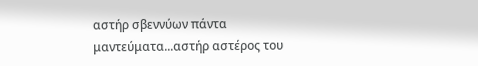αστήρ σβεννύων πάντα μαντεύματα...αστήρ αστέρος του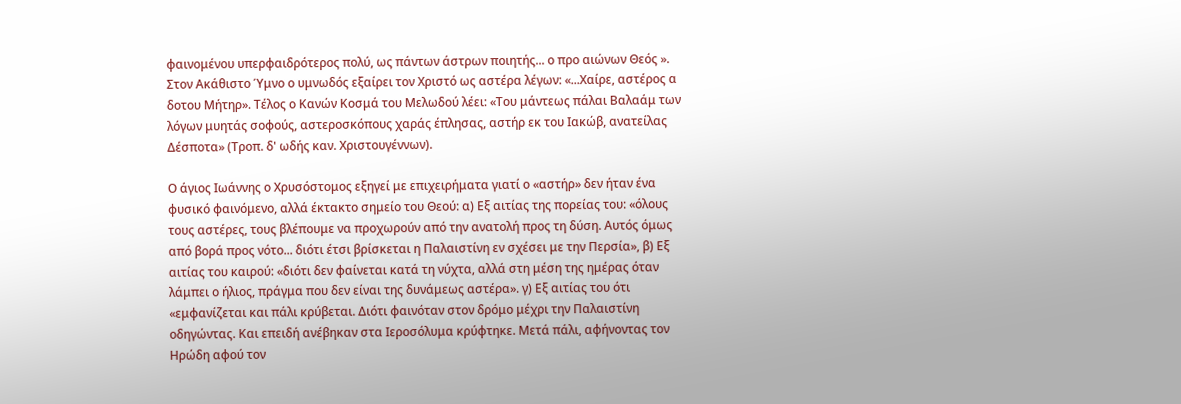φαινομένου υπερφαιδρότερος πολύ, ως πάντων άστρων ποιητής... ο προ αιώνων Θεός ». Στον Ακάθιστο Ύμνο ο υμνωδός εξαίρει τον Χριστό ως αστέρα λέγων: «...Χαίρε, αστέρος α δοτου Μήτηρ». Τέλος ο Κανών Κοσμά του Μελωδού λέει: «Του μάντεως πάλαι Βαλαάμ των λόγων μυητάς σοφούς, αστεροσκόπους χαράς έπλησας, αστήρ εκ του Ιακώβ, ανατείλας Δέσποτα» (Τροπ. δ' ωδής καν. Χριστουγέννων).

Ο άγιος Ιωάννης ο Χρυσόστομος εξηγεί με επιχειρήματα γιατί ο «αστήρ» δεν ήταν ένα φυσικό φαινόμενο, αλλά έκτακτο σημείο του Θεού: α) Εξ αιτίας της πορείας του: «όλους τους αστέρες, τους βλέπουμε να προχωρούν από την ανατολή προς τη δύση. Αυτός όμως από βορά προς νότο... διότι έτσι βρίσκεται η Παλαιστίνη εν σχέσει με την Περσία», β) Εξ αιτίας του καιρού: «διότι δεν φαίνεται κατά τη νύχτα, αλλά στη μέση της ημέρας όταν λάμπει ο ήλιος, πράγμα που δεν είναι της δυνάμεως αστέρα». γ) Εξ αιτίας του ότι «εμφανίζεται και πάλι κρύβεται. Διότι φαινόταν στον δρόμο μέχρι την Παλαιστίνη οδηγώντας. Και επειδή ανέβηκαν στα Ιεροσόλυμα κρύφτηκε. Μετά πάλι, αφήνοντας τον Ηρώδη αφού τον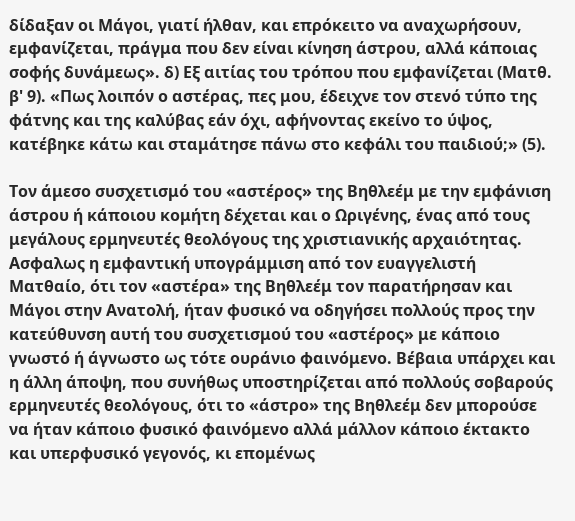δίδαξαν οι Μάγοι, γιατί ήλθαν, και επρόκειτο να αναχωρήσουν, εμφανίζεται, πράγμα που δεν είναι κίνηση άστρου, αλλά κάποιας σοφής δυνάμεως». δ) Εξ αιτίας του τρόπου που εμφανίζεται (Ματθ. β' 9). «Πως λοιπόν ο αστέρας, πες μου, έδειχνε τον στενό τύπο της φάτνης και της καλύβας εάν όχι, αφήνοντας εκείνο το ύψος, κατέβηκε κάτω και σταμάτησε πάνω στο κεφάλι του παιδιού;» (5).

Τον άμεσο συσχετισμό του «αστέρος» της Βηθλεέμ με την εμφάνιση άστρου ή κάποιου κομήτη δέχεται και ο Ωριγένης, ένας από τους μεγάλους ερμηνευτές θεολόγους της χριστιανικής αρχαιότητας. Ασφαλως η εμφαντική υπογράμμιση από τον ευαγγελιστή Ματθαίο, ότι τον «αστέρα» της Βηθλεέμ τον παρατήρησαν και Μάγοι στην Ανατολή, ήταν φυσικό να οδηγήσει πολλούς προς την κατεύθυνση αυτή του συσχετισμού του «αστέρος» με κάποιο γνωστό ή άγνωστο ως τότε ουράνιο φαινόμενο. Βέβαια υπάρχει και η άλλη άποψη, που συνήθως υποστηρίζεται από πολλούς σοβαρούς ερμηνευτές θεολόγους, ότι το «άστρο» της Βηθλεέμ δεν μπορούσε να ήταν κάποιο φυσικό φαινόμενο αλλά μάλλον κάποιο έκτακτο και υπερφυσικό γεγονός, κι επομένως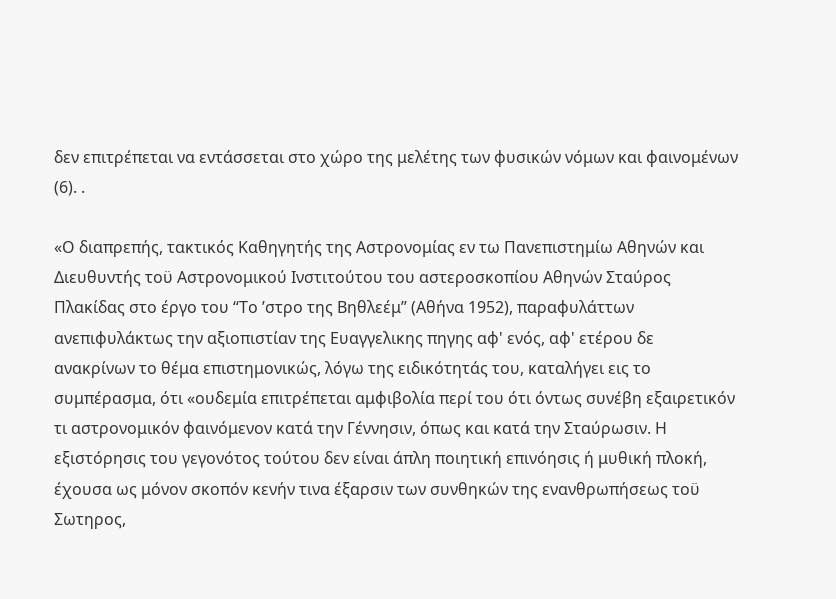δεν επιτρέπεται να εντάσσεται στο χώρο της μελέτης των φυσικών νόμων και φαινομένων (6). .

«Ο διαπρεπής, τακτικός Καθηγητής της Αστρονομίας εν τω Πανεπιστημίω Αθηνών και Διευθυντής τοϋ Αστρονομικού Ινστιτούτου του αστεροσκοπίου Αθηνών Σταύρος Πλακίδας στο έργο του “Το ’στρο της Βηθλεέμ” (Αθήνα 1952), παραφυλάττων ανεπιφυλάκτως την αξιοπιστίαν της Ευαγγελικης πηγης αφ' ενός, αφ' ετέρου δε ανακρίνων το θέμα επιστημονικώς, λόγω της ειδικότητάς του, καταλήγει εις το συμπέρασμα, ότι «ουδεμία επιτρέπεται αμφιβολία περί του ότι όντως συνέβη εξαιρετικόν τι αστρονομικόν φαινόμενον κατά την Γέννησιν, όπως και κατά την Σταύρωσιν. Η εξιστόρησις του γεγονότος τούτου δεν είναι άπλη ποιητική επινόησις ή μυθική πλοκή, έχουσα ως μόνον σκοπόν κενήν τινα έξαρσιν των συνθηκών της ενανθρωπήσεως τοϋ Σωτηρος,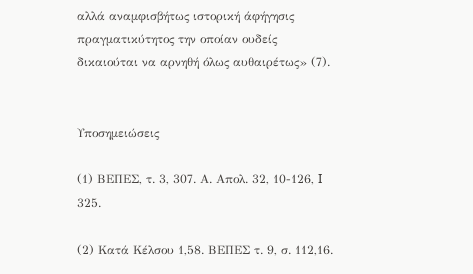αλλά αναμφισβήτως ιστορική άφήγησις πραγματικύτητος την οποίαν ουδείς δικαιούται να αρνηθή όλως αυθαιρέτως» (7).


Υποσημειώσεις

(1) ΒΕΠΕΣ, τ. 3, 307. Α. Απολ. 32, 10-126, I 325.

(2) Κατά Κέλσου 1,58. ΒΕΠΕΣ τ. 9, σ. 112,16.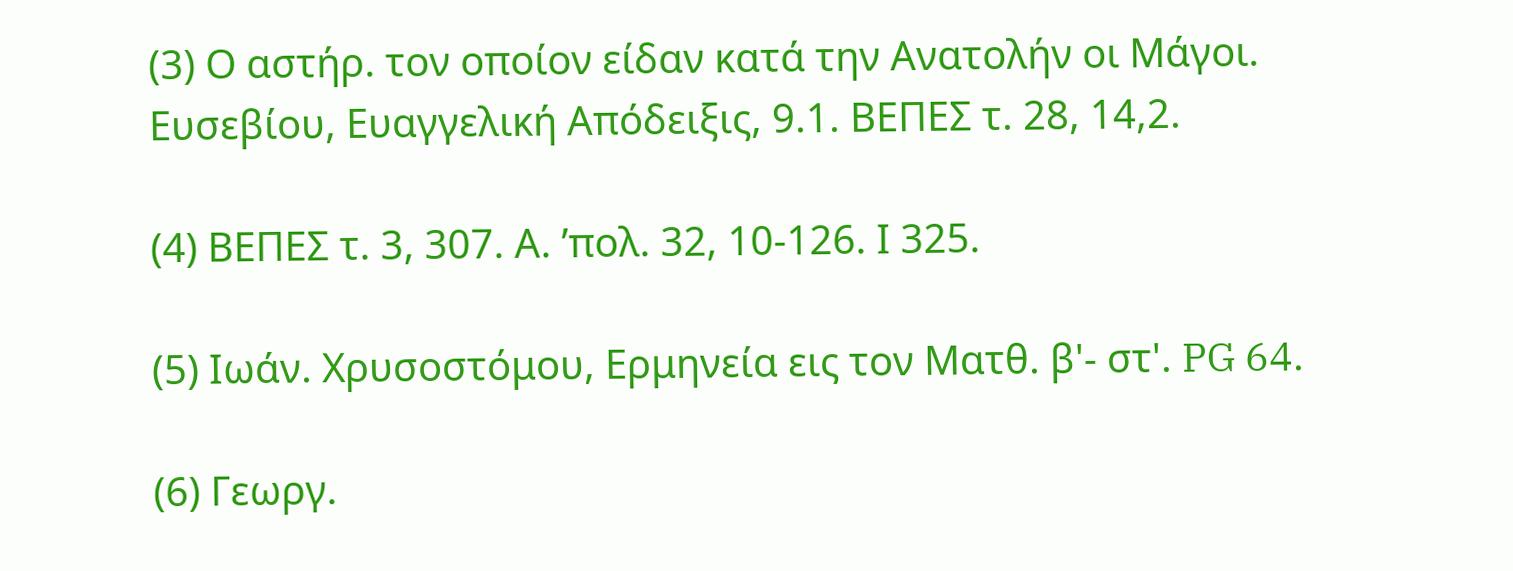(3) Ο αστήρ. τον οποίον είδαν κατά την Ανατολήν οι Μάγοι. Ευσεβίου, Ευαγγελική Απόδειξις, 9.1. ΒΕΠΕΣ τ. 28, 14,2.

(4) ΒΕΠΕΣ τ. 3, 307. Α. ’πολ. 32, 10-126. Ι 325.

(5) Ιωάν. Χρυσοστόμου, Ερμηνεία εις τον Ματθ. β'- στ'. PG 64.

(6) Γεωργ.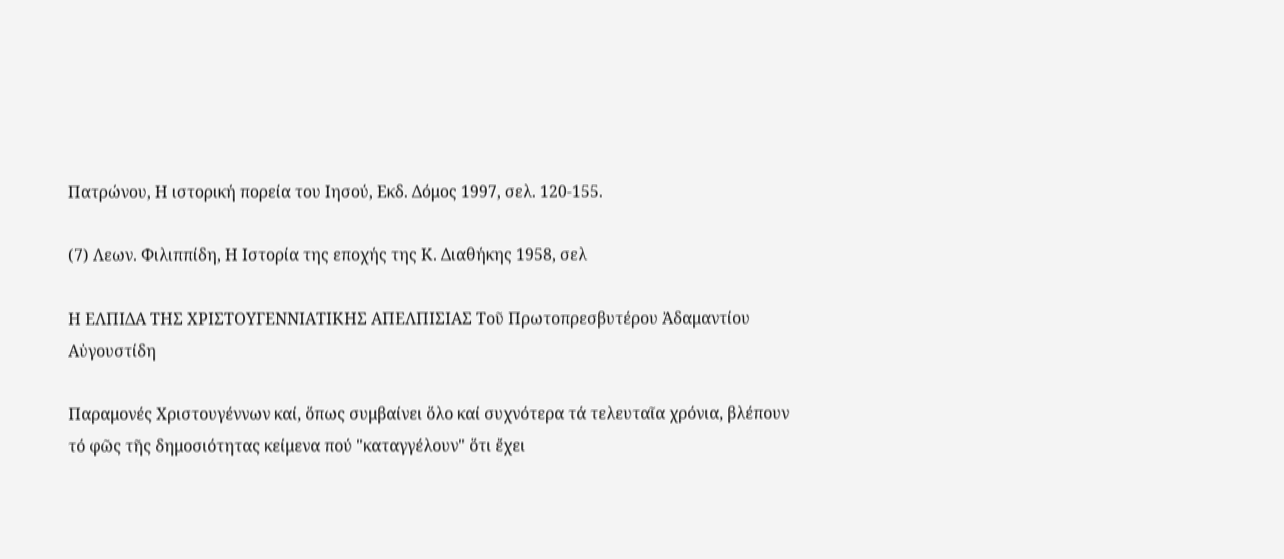Πατρώνου, Η ιστορική πορεία του Ιησού, Εκδ. Δόμος 1997, σελ. 120-155.

(7) Λεων. Φιλιππίδη, Η Ιστορία της εποχής της Κ. Διαθήκης 1958, σελ

Η ΕΛΠΙΔΑ ΤΗΣ ΧΡΙΣΤΟΥΓΕΝΝΙΑΤΙΚΗΣ ΑΠΕΛΠΙΣΙΑΣ Τοῦ Πρωτοπρεσβυτέρου Ἀδαμαντίου Αὐγουστίδη

Παραμονές Χριστουγέννων καί, ὅπως συμβαίνει ὅλο καί συχνότερα τά τελευταῖα χρόνια, βλέπουν τό φῶς τῆς δημοσιότητας κείμενα πού "καταγγέλουν" ὅτι ἔχει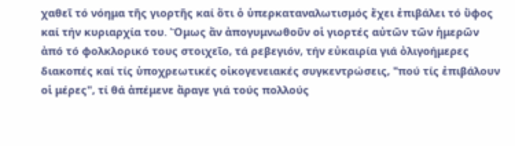χαθεῖ τό νόημα τῆς γιορτῆς καί ὅτι ὁ ὑπερκαταναλωτισμός ἔχει ἐπιβάλει τό ὕφος καί τήν κυριαρχία του. Ὅμως ἄν ἀπογυμνωθοῦν οἱ γιορτές αὐτῶν τῶν ἡμερῶν ἀπό τό φολκλορικό τους στοιχεῖο, τά ρεβεγιόν, τήν εὐκαιρία γιά ὀλιγοήμερες διακοπές καί τίς ὑποχρεωτικές οἰκογενειακές συγκεντρώσεις, "πού τίς ἐπιβάλουν οἱ μέρες", τί θά ἀπέμενε ἄραγε γιά τούς πολλούς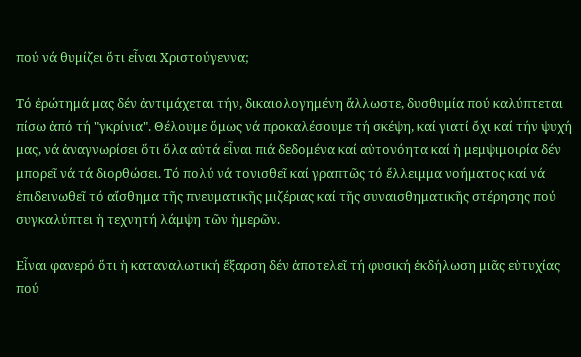πού νά θυμίζει ὅτι εἶναι Χριστούγεννα;

Τό ἐρώτημά μας δέν ἀντιμάχεται τήν, δικαιολογημένη ἄλλωστε, δυσθυμία πού καλύπτεται πίσω ἀπό τή "γκρίνια". Θέλουμε ὅμως νά προκαλέσουμε τή σκέψη, καί γιατί ὄχι καί τήν ψυχή μας, νά ἀναγνωρίσει ὅτι ὅλα αὐτά εἶναι πιά δεδομένα καί αὐτονόητα καί ἡ μεμψιμοιρία δέν μπορεῖ νά τά διορθώσει. Τό πολύ νά τονισθεῖ καί γραπτῶς τό ἔλλειμμα νοήματος καί νά ἐπιδεινωθεῖ τό αἴσθημα τῆς πνευματικῆς μιζέριας καί τῆς συναισθηματικῆς στέρησης πού συγκαλύπτει ἡ τεχνητή λάμψη τῶν ἡμερῶν.

Εἶναι φανερό ὅτι ἡ καταναλωτική ἔξαρση δέν ἀποτελεῖ τή φυσική ἐκδήλωση μιᾶς εὐτυχίας πού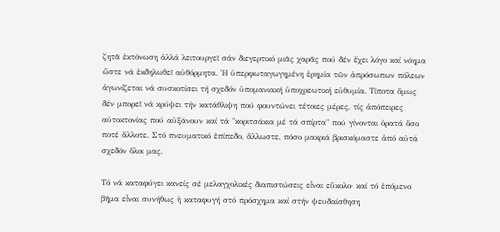ζητᾶ ἐκτόνωση ἀλλά λειτουργεῖ σάν διεγερτικό μιᾶς χαρᾶς πού δέν ἔχει λόγο καί νόημα ὥστε νά ἐκδηλωθεῖ αὐθόρμητα. Ἡ ὑπερφωταγωγημένη ἐρημία τῶν ἀπρόσωπων πόλεων ἀγωνίζεται νά συσκοτίσει τή σχεδόν ὑπομανιακή ὑποχρεωτική εὐθυμία. Τίποτα ὅμως δέν μπορεῖ νά κρύψει τήν κατάθλιψη πού φουντώνει τέτοιες μέρες, τίς ἀπόπειρες αὐτοκτονίας πού αὐξάνουν καί τά "κοριτσάκια μέ τά σπίρτα" πού γίνονται ὁρατά ὅσο ποτέ ἄλλοτε. Στό πνευματικό ἐπίπεδο, ἄλλωστε, πόσο μακριά βρισκόμαστε ἀπό αὐτά σχεδόν ὅλοι μας.

Τό νά καταφύγει κανείς σέ μελαγχολικές διαπιστώσεις εἶναι εὔκολο· καί τό ἑπόμενο βῆμα εἶναι συνήθως ἡ καταφυγή στό πρόσχημα καί στήν ψευδαίσθηση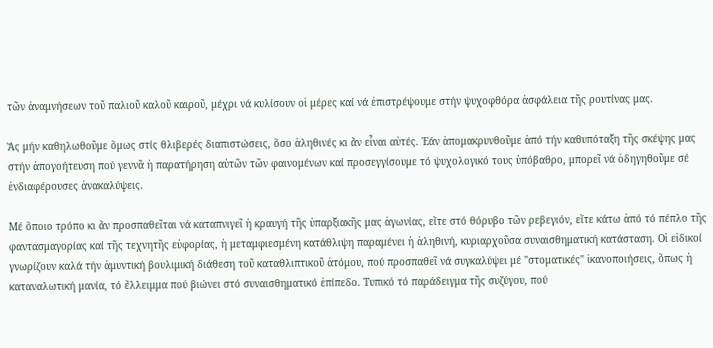τῶν ἀναμνήσεων τοῦ παλιοῦ καλοῦ καιροῦ, μέχρι νά κυλίσουν οἱ μέρες καί νά ἐπιστρέψουμε στήν ψυχοφθόρα ἀσφάλεια τῆς ρουτίνας μας.

Ἄς μήν καθηλωθοῦμε ὅμως στίς θλιβερές διαπιστώσεις, ὅσο ἀληθινές κι ἄν εἶναι αὐτές. Ἐάν ἀπομακρυνθοῦμε ἀπό τήν καθυπόταξη τῆς σκέψης μας στήν ἀπογοήτευση πού γεννᾶ ἡ παρατήρηση αὐτῶν τῶν φαινομένων καί προσεγγίσουμε τό ψυχολογικό τους ὑπόβαθρο, μπορεῖ νά ὁδηγηθοῦμε σέ ἐνδιαφέρουσες ἀνακαλύψεις.

Μέ ὅποιο τρόπο κι ἄν προσπαθεῖται νά καταπνιγεῖ ἡ κραυγή τῆς ὑπαρξιακῆς μας ἀγωνίας, εἴτε στό θόρυβο τῶν ρεβεγιόν, εἴτε κάτω ἀπό τό πέπλο τῆς φαντασμαγορίας καί τῆς τεχνητῆς εὐφορίας, ἡ μεταμφιεσμένη κατάθλιψη παραμένει ἡ ἀληθινή, κυριαρχοῦσα συναισθηματική κατάσταση. Οἱ εἰδικοί γνωρίζουν καλά τήν ἀμυντική βουλιμική διάθεση τοῦ καταθλιπτικοῦ ἀτόμου, πού προσπαθεῖ νά συγκαλύψει μέ "στοματικές" ἱκανοποιήσεις, ὅπως ἡ καταναλωτική μανία, τό ἔλλειμμα πού βιώνει στό συναισθηματικό ἐπίπεδο. Τυπικό τό παράδειγμα τῆς συζύγου, πού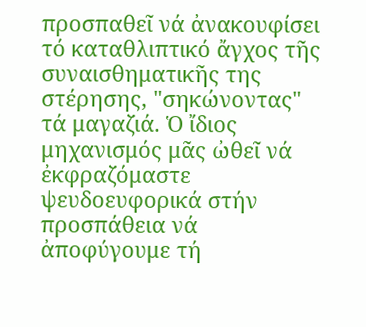προσπαθεῖ νά ἀνακουφίσει τό καταθλιπτικό ἄγχος τῆς συναισθηματικῆς της στέρησης, "σηκώνοντας" τά μαγαζιά. Ὁ ἴδιος μηχανισμός μᾶς ὠθεῖ νά ἐκφραζόμαστε ψευδοευφορικά στήν προσπάθεια νά ἀποφύγουμε τή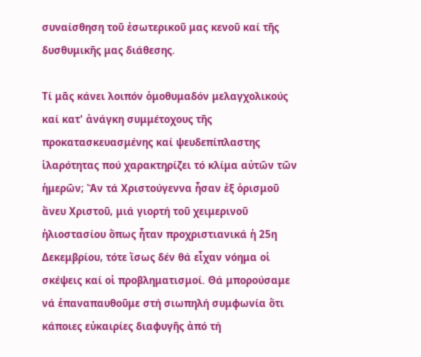συναίσθηση τοῦ ἐσωτερικοῦ μας κενοῦ καί τῆς δυσθυμικῆς μας διάθεσης.

Τί μᾶς κάνει λοιπόν ὁμοθυμαδόν μελαγχολικούς καί κατ' ἀνάγκη συμμέτοχους τῆς προκατασκευασμένης καί ψευδεπίπλαστης ἱλαρότητας πού χαρακτηρίζει τό κλίμα αὐτῶν τῶν ἡμερῶν; Ἄν τά Χριστούγεννα ἦσαν ἐξ ὁρισμοῦ ἄνευ Χριστοῦ, μιά γιορτή τοῦ χειμερινοῦ ἡλιοστασίου ὅπως ἦταν προχριστιανικά ἡ 25η Δεκεμβρίου, τότε ἴσως δέν θά εἶχαν νόημα οἱ σκέψεις καί οἱ προβληματισμοί. Θά μπορούσαμε νά ἐπαναπαυθοῦμε στή σιωπηλή συμφωνία ὅτι κάποιες εὐκαιρίες διαφυγῆς ἀπό τή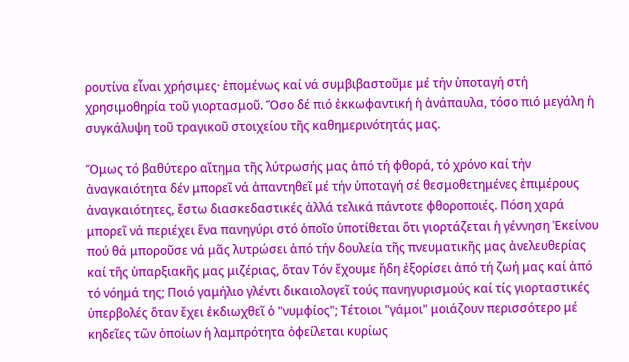ρουτίνα εἶναι χρήσιμες· ἑπομένως καί νά συμβιβαστοῦμε μέ τήν ὑποταγή στή χρησιμοθηρία τοῦ γιορτασμοῦ. Ὅσο δέ πιό ἐκκωφαντική ἡ ἀνάπαυλα, τόσο πιό μεγάλη ἡ συγκάλυψη τοῦ τραγικοῦ στοιχείου τῆς καθημερινότητάς μας.

Ὅμως τό βαθύτερο αἴτημα τῆς λύτρωσής μας ἀπό τή φθορά, τό χρόνο καί τήν ἀναγκαιότητα δέν μπορεῖ νά ἀπαντηθεῖ μέ τήν ὑποταγή σέ θεσμοθετημένες ἐπιμέρους ἀναγκαιότητες, ἔστω διασκεδαστικές ἀλλά τελικά πάντοτε φθοροποιές. Πόση χαρά μπορεῖ νά περιέχει ἕνα πανηγύρι στό ὁποῖο ὑποτίθεται ὅτι γιορτάζεται ἡ γέννηση Ἐκείνου πού θά μποροῦσε νά μᾶς λυτρώσει ἀπό τήν δουλεία τῆς πνευματικῆς μας ἀνελευθερίας καί τῆς ὑπαρξιακῆς μας μιζέριας, ὅταν Τόν ἔχουμε ἤδη ἐξορίσει ἀπό τή ζωή μας καί ἀπό τό νόημά της; Ποιό γαμήλιο γλέντι δικαιολογεῖ τούς πανηγυρισμούς καί τίς γιορταστικές ὑπερβολές ὅταν ἔχει ἐκδιωχθεῖ ὁ "νυμφίος"; Τέτοιοι "γάμοι" μοιάζουν περισσότερο μέ κηδεῖες τῶν ὁποίων ἡ λαμπρότητα ὀφείλεται κυρίως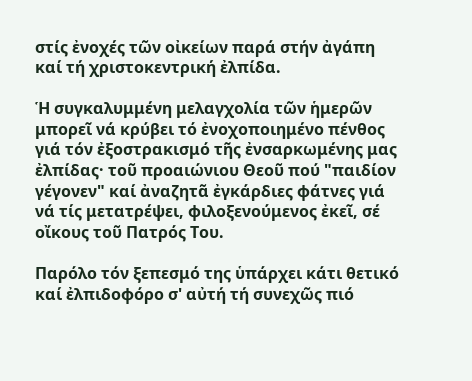στίς ἐνοχές τῶν οἰκείων παρά στήν ἀγάπη καί τή χριστοκεντρική ἐλπίδα.

Ἡ συγκαλυμμένη μελαγχολία τῶν ἡμερῶν μπορεῖ νά κρύβει τό ἐνοχοποιημένο πένθος γιά τόν ἐξοστρακισμό τῆς ἐνσαρκωμένης μας ἐλπίδας· τοῦ προαιώνιου Θεοῦ πού "παιδίον γέγονεν" καί ἀναζητᾶ ἐγκάρδιες φάτνες γιά νά τίς μετατρέψει, φιλοξενούμενος ἐκεῖ, σέ οἴκους τοῦ Πατρός Του.

Παρόλο τόν ξεπεσμό της ὑπάρχει κάτι θετικό καί ἐλπιδοφόρο σ' αὐτή τή συνεχῶς πιό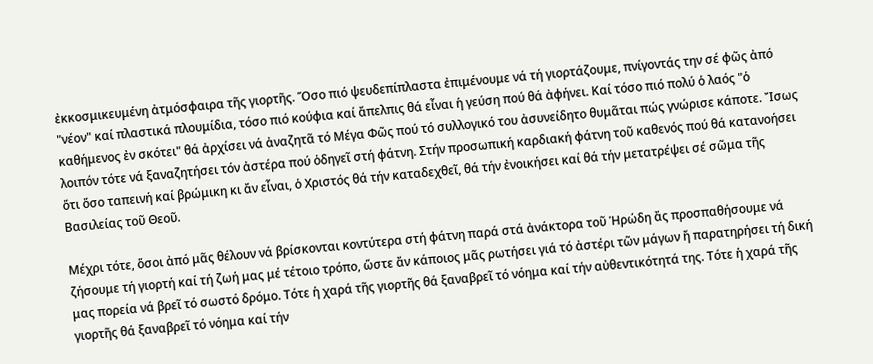ἐκκοσμικευμένη ἀτμόσφαιρα τῆς γιορτῆς. Ὅσο πιό ψευδεπίπλαστα ἐπιμένουμε νά τή γιορτάζουμε, πνίγοντάς την σέ φῶς ἀπό "νέον" καί πλαστικά πλουμίδια, τόσο πιό κούφια καί ἄπελπις θά εἶναι ἡ γεύση πού θά ἀφήνει. Καί τόσο πιό πολύ ὁ λαός "ὁ καθήμενος ἐν σκότει" θά ἀρχίσει νά ἀναζητᾶ τό Μέγα Φῶς πού τό συλλογικό του ἀσυνείδητο θυμᾶται πώς γνώρισε κάποτε. Ἴσως λοιπόν τότε νά ξαναζητήσει τόν ἀστέρα πού ὁδηγεῖ στή φάτνη. Στήν προσωπική καρδιακή φάτνη τοῦ καθενός πού θά κατανοήσει ὅτι ὅσο ταπεινή καί βρώμικη κι ἄν εἶναι, ὁ Χριστός θά τήν καταδεχθεῖ, θά τήν ἐνοικήσει καί θά τήν μετατρέψει σέ σῶμα τῆς Βασιλείας τοῦ Θεοῦ.

Μέχρι τότε, ὅσοι ἀπό μᾶς θέλουν νά βρίσκονται κοντύτερα στή φάτνη παρά στά ἀνάκτορα τοῦ Ἡρώδη ἄς προσπαθήσουμε νά ζήσουμε τή γιορτή καί τή ζωή μας μέ τέτοιο τρόπο, ὥστε ἄν κάποιος μᾶς ρωτήσει γιά τό ἀστέρι τῶν μάγων ἤ παρατηρήσει τή δική μας πορεία νά βρεῖ τό σωστό δρόμο. Τότε ἡ χαρά τῆς γιορτῆς θά ξαναβρεῖ τό νόημα καί τήν αὐθεντικότητά της. Τότε ἡ χαρά τῆς γιορτῆς θά ξαναβρεῖ τό νόημα καί τήν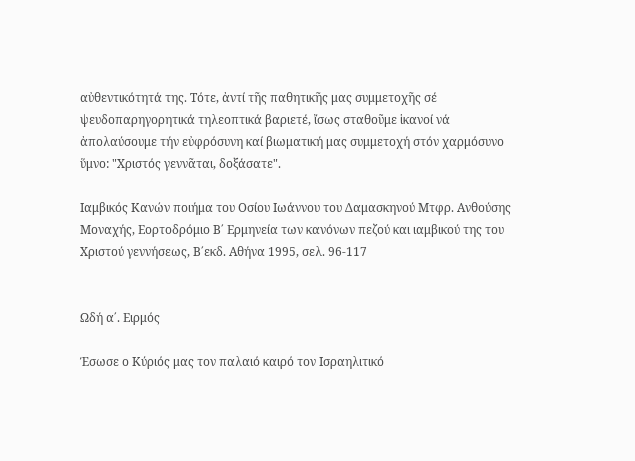αὐθεντικότητά της. Τότε, ἀντί τῆς παθητικῆς μας συμμετοχῆς σέ ψευδοπαρηγορητικά τηλεοπτικά βαριετέ, ἴσως σταθοῦμε ἱκανοί νά ἀπολαύσουμε τήν εὐφρόσυνη καί βιωματική μας συμμετοχή στόν χαρμόσυνο ὕμνο: "Χριστός γεννᾶται, δοξάσατε".

Ιαμβικός Κανών ποιήμα του Οσίου Ιωάννου του Δαμασκηνού Μτφρ. Ανθούσης Μοναχής, Εορτοδρόμιο Β΄ Ερμηνεία των κανόνων πεζού και ιαμβικού της του Χριστού γεννήσεως, Β΄εκδ. Αθήνα 1995, σελ. 96-117


Ωδή α΄. Ειρμός

Έσωσε ο Κύριός μας τον παλαιό καιρό τον Ισραηλιτικό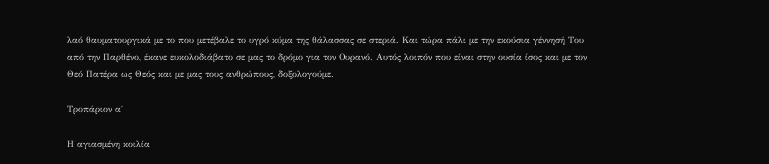λαό θαυματουργικά με το που μετέβαλε το υγρό κύμα της θάλασσας σε στεριά. Και τώρα πάλι με την εκούσια γέννησή Του από την Παρθένο, έκανε ευκολοδιάβατο σε μας το δρόμο για τον Ουρανό. Αυτός λοιπόν που είναι στην ουσία ίσος και με τον Θεό Πατέρα ως Θεός και με μας τους ανθρώπους, δοξολογούμε.

Τροπάριον α΄

Η αγιασμένη κοιλία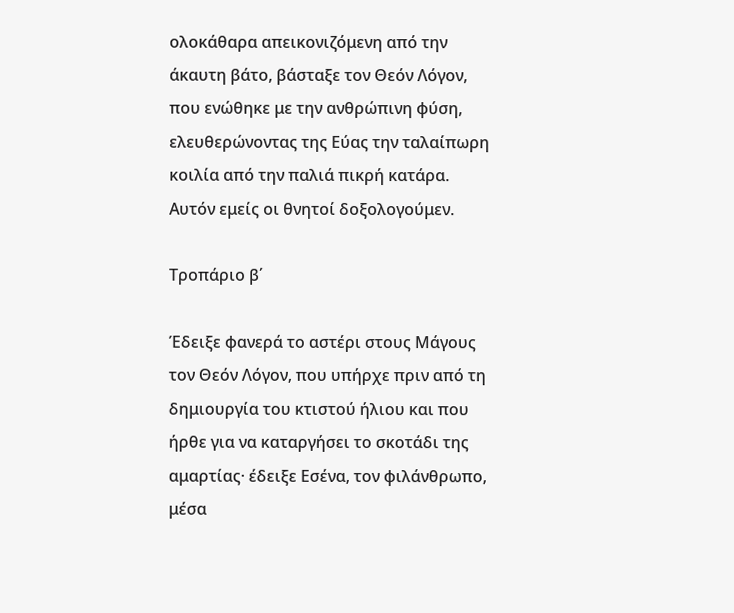ολοκάθαρα απεικονιζόμενη από την άκαυτη βάτο, βάσταξε τον Θεόν Λόγον, που ενώθηκε με την ανθρώπινη φύση, ελευθερώνοντας της Εύας την ταλαίπωρη κοιλία από την παλιά πικρή κατάρα. Αυτόν εμείς οι θνητοί δοξολογούμεν.

Τροπάριο β΄

Έδειξε φανερά το αστέρι στους Μάγους τον Θεόν Λόγον, που υπήρχε πριν από τη δημιουργία του κτιστού ήλιου και που ήρθε για να καταργήσει το σκοτάδι της αμαρτίας· έδειξε Εσένα, τον φιλάνθρωπο, μέσα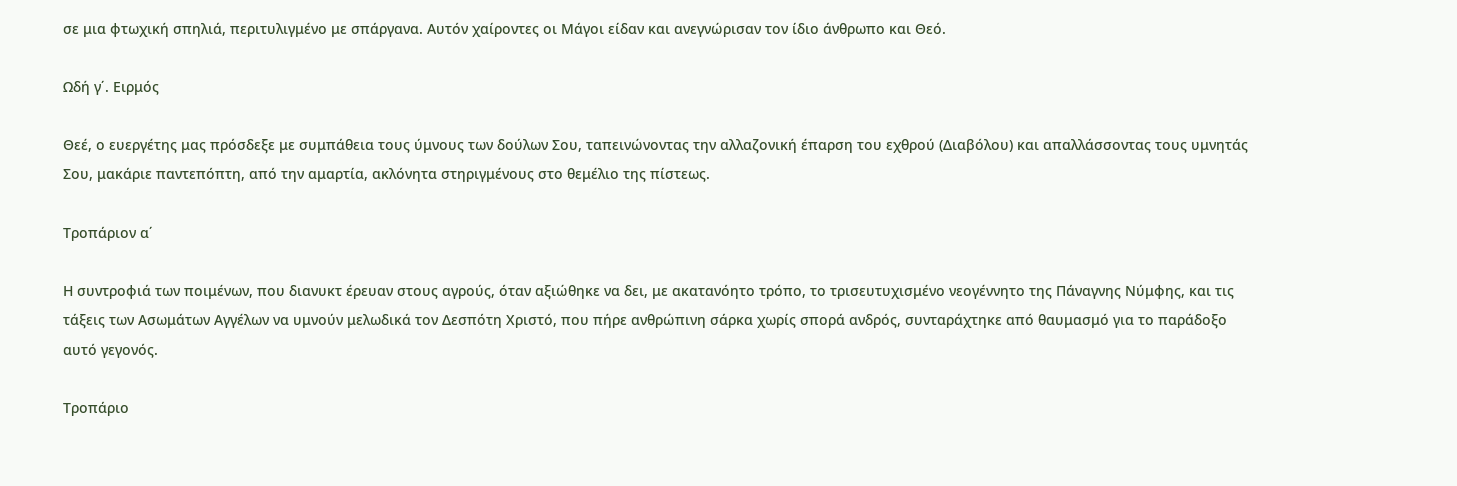σε μια φτωχική σπηλιά, περιτυλιγμένο με σπάργανα. Αυτόν χαίροντες οι Μάγοι είδαν και ανεγνώρισαν τον ίδιο άνθρωπο και Θεό.

Ωδή γ΄. Ειρμός

Θεέ, ο ευεργέτης μας πρόσδεξε με συμπάθεια τους ύμνους των δούλων Σου, ταπεινώνοντας την αλλαζονική έπαρση του εχθρού (Διαβόλου) και απαλλάσσοντας τους υμνητάς Σου, μακάριε παντεπόπτη, από την αμαρτία, ακλόνητα στηριγμένους στο θεμέλιο της πίστεως.

Τροπάριον α΄

Η συντροφιά των ποιμένων, που διανυκτ έρευαν στους αγρούς, όταν αξιώθηκε να δει, με ακατανόητο τρόπο, το τρισευτυχισμένο νεογέννητο της Πάναγνης Νύμφης, και τις τάξεις των Ασωμάτων Αγγέλων να υμνούν μελωδικά τον Δεσπότη Χριστό, που πήρε ανθρώπινη σάρκα χωρίς σπορά ανδρός, συνταράχτηκε από θαυμασμό για το παράδοξο αυτό γεγονός.

Τροπάριο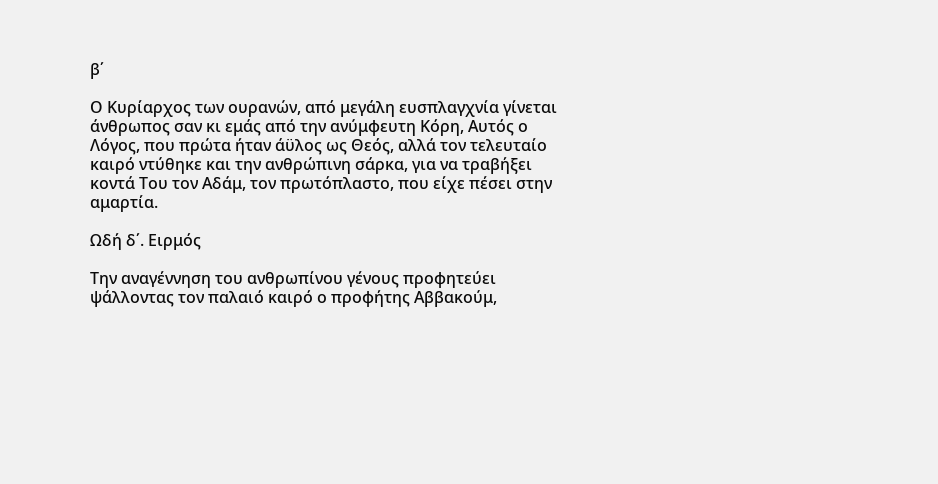β΄

Ο Κυρίαρχος των ουρανών, από μεγάλη ευσπλαγχνία γίνεται άνθρωπος σαν κι εμάς από την ανύμφευτη Κόρη, Αυτός ο Λόγος, που πρώτα ήταν άϋλος ως Θεός, αλλά τον τελευταίο καιρό ντύθηκε και την ανθρώπινη σάρκα, για να τραβήξει κοντά Του τον Αδάμ, τον πρωτόπλαστο, που είχε πέσει στην αμαρτία.

Ωδή δ΄. Ειρμός

Την αναγέννηση του ανθρωπίνου γένους προφητεύει ψάλλοντας τον παλαιό καιρό ο προφήτης Αββακούμ,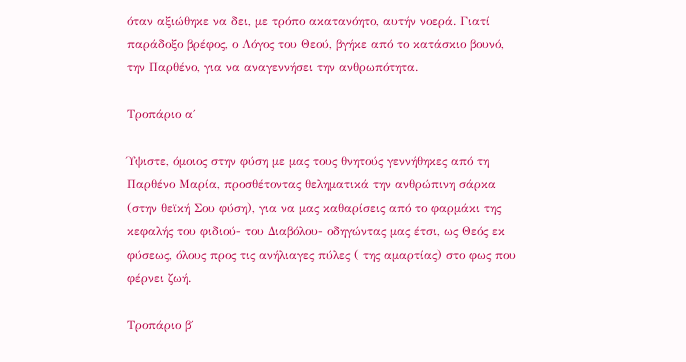όταν αξιώθηκε να δει, με τρόπο ακατανόητο, αυτήν νοερά. Γιατί παράδοξο βρέφος, ο Λόγος του Θεού, βγήκε από το κατάσκιο βουνό, την Παρθένο, για να αναγεννήσει την ανθρωπότητα.

Τροπάριο α΄

Ύψιστε, όμοιος στην φύση με μας τους θνητούς γεννήθηκες από τη Παρθένο Μαρία, προσθέτοντας θεληματικά την ανθρώπινη σάρκα (στην θεϊκή Σου φύση), για να μας καθαρίσεις από το φαρμάκι της κεφαλής του φιδιού- του Διαβόλου- οδηγώντας μας έτσι, ως Θεός εκ φύσεως, όλους προς τις ανήλιαγες πύλες ( της αμαρτίας) στο φως που φέρνει ζωή.

Τροπάριο β΄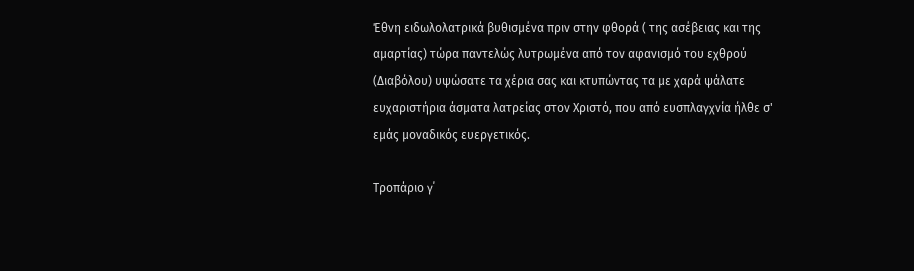Έθνη ειδωλολατρικά βυθισμένα πριν στην φθορά ( της ασέβειας και της αμαρτίας) τώρα παντελώς λυτρωμένα από τον αφανισμό του εχθρού (Διαβόλου) υψώσατε τα χέρια σας και κτυπώντας τα με χαρά ψάλατε ευχαριστήρια άσματα λατρείας στον Χριστό, που από ευσπλαγχνία ήλθε σ' εμάς μοναδικός ευεργετικός.

Τροπάριο γ΄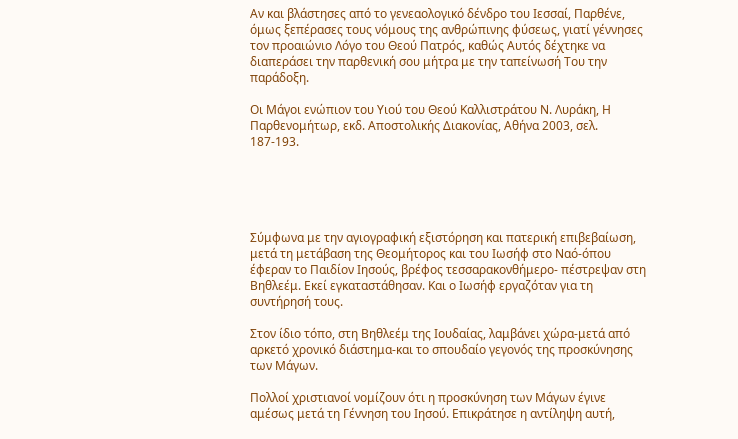Αν και βλάστησες από το γενεαολογικό δένδρο του Ιεσσαί, Παρθένε, όμως ξεπέρασες τους νόμους της ανθρώπινης φύσεως, γιατί γέννησες τον προαιώνιο Λόγο του Θεού Πατρός, καθώς Αυτός δέχτηκε να διαπεράσει την παρθενική σου μήτρα με την ταπείνωσή Του την παράδοξη.

Οι Μάγοι ενώπιον του Υιού του Θεού Καλλιστράτου Ν. Λυράκη, Η Παρθενομήτωρ, εκδ. Αποστολικής Διακονίας, Αθήνα 2003, σελ. 187-193.





Σύμφωνα με την αγιογραφική εξιστόρηση και πατερική επιβεβαίωση, μετά τη μετάβαση της Θεομήτορος και του Ιωσήφ στο Ναό-όπου έφεραν το Παιδίον Ιησούς, βρέφος τεσσαρακονθήμερο- πέστρεψαν στη Βηθλεέμ. Εκεί εγκαταστάθησαν. Και ο Ιωσήφ εργαζόταν για τη συντήρησή τους.

Στον ίδιο τόπο, στη Βηθλεέμ της Ιουδαίας, λαμβάνει χώρα-μετά από αρκετό χρονικό διάστημα-και το σπουδαίο γεγονός της προσκύνησης των Μάγων.

Πολλοί χριστιανοί νομίζουν ότι η προσκύνηση των Μάγων έγινε αμέσως μετά τη Γέννηση του Ιησού. Επικράτησε η αντίληψη αυτή,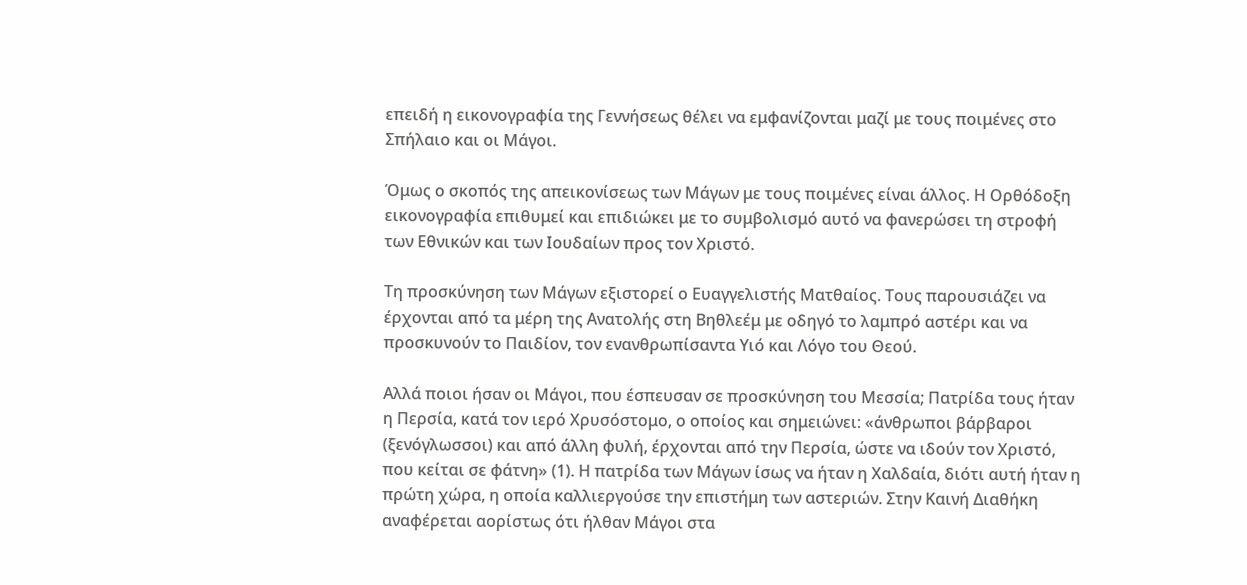επειδή η εικονογραφία της Γεννήσεως θέλει να εμφανίζονται μαζί με τους ποιμένες στο Σπήλαιο και οι Μάγοι.

Όμως ο σκοπός της απεικονίσεως των Μάγων με τους ποιμένες είναι άλλος. Η Ορθόδοξη εικονογραφία επιθυμεί και επιδιώκει με το συμβολισμό αυτό να φανερώσει τη στροφή των Εθνικών και των Ιουδαίων προς τον Χριστό.

Τη προσκύνηση των Μάγων εξιστορεί ο Ευαγγελιστής Ματθαίος. Τους παρουσιάζει να έρχονται από τα μέρη της Ανατολής στη Βηθλεέμ με οδηγό το λαμπρό αστέρι και να προσκυνούν το Παιδίον, τον ενανθρωπίσαντα Υιό και Λόγο του Θεού.

Αλλά ποιοι ήσαν οι Μάγοι, που έσπευσαν σε προσκύνηση του Μεσσία; Πατρίδα τους ήταν η Περσία, κατά τον ιερό Χρυσόστομο, ο οποίος και σημειώνει: «άνθρωποι βάρβαροι (ξενόγλωσσοι) και από άλλη φυλή, έρχονται από την Περσία, ώστε να ιδούν τον Χριστό, που κείται σε φάτνη» (1). Η πατρίδα των Μάγων ίσως να ήταν η Χαλδαία, διότι αυτή ήταν η πρώτη χώρα, η οποία καλλιεργούσε την επιστήμη των αστεριών. Στην Καινή Διαθήκη αναφέρεται αορίστως ότι ήλθαν Μάγοι στα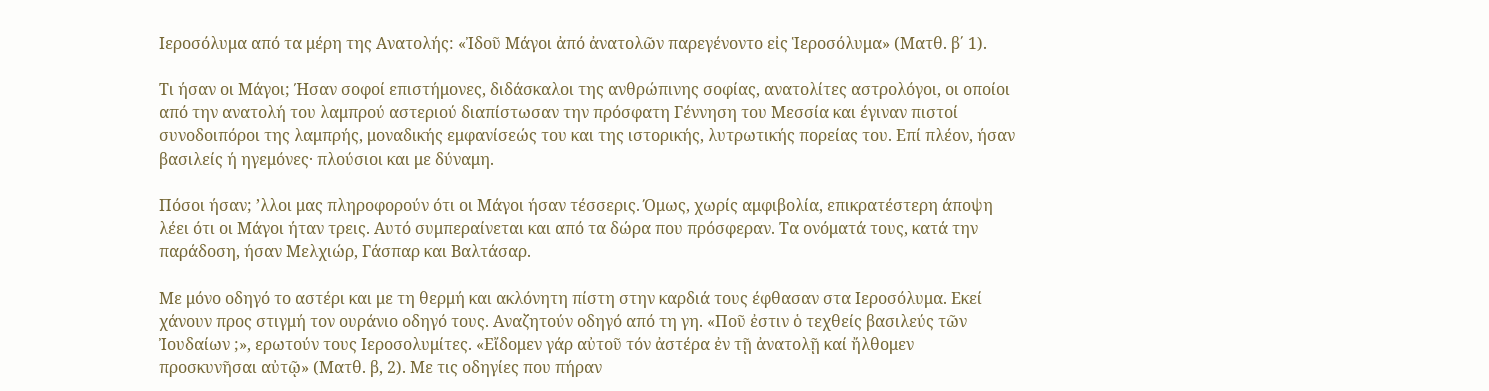Ιεροσόλυμα από τα μέρη της Ανατολής: «Ἰδοῦ Μάγοι ἀπό ἀνατολῶν παρεγένοντο εἰς Ἱεροσόλυμα» (Ματθ. β΄ 1).

Τι ήσαν οι Μάγοι; Ήσαν σοφοί επιστήμονες, διδάσκαλοι της ανθρώπινης σοφίας, ανατολίτες αστρολόγοι, οι οποίοι από την ανατολή του λαμπρού αστεριού διαπίστωσαν την πρόσφατη Γέννηση του Μεσσία και έγιναν πιστοί συνοδοιπόροι της λαμπρής, μοναδικής εμφανίσεώς του και της ιστορικής, λυτρωτικής πορείας του. Επί πλέον, ήσαν βασιλείς ή ηγεμόνες· πλούσιοι και με δύναμη.

Πόσοι ήσαν; ’λλοι μας πληροφορούν ότι οι Μάγοι ήσαν τέσσερις. Όμως, χωρίς αμφιβολία, επικρατέστερη άποψη λέει ότι οι Μάγοι ήταν τρεις. Αυτό συμπεραίνεται και από τα δώρα που πρόσφεραν. Τα ονόματά τους, κατά την παράδοση, ήσαν Μελχιώρ, Γάσπαρ και Βαλτάσαρ.

Με μόνο οδηγό το αστέρι και με τη θερμή και ακλόνητη πίστη στην καρδιά τους έφθασαν στα Ιεροσόλυμα. Εκεί χάνουν προς στιγμή τον ουράνιο οδηγό τους. Αναζητούν οδηγό από τη γη. «Ποῦ ἐστιν ὁ τεχθείς βασιλεύς τῶν Ἰουδαίων ;», ερωτούν τους Ιεροσολυμίτες. «Εἴδομεν γάρ αὐτοῦ τόν ἀστέρα ἐν τῇ ἀνατολῇ καί ἤλθομεν προσκυνῆσαι αὐτῷ» (Ματθ. β, 2). Με τις οδηγίες που πήραν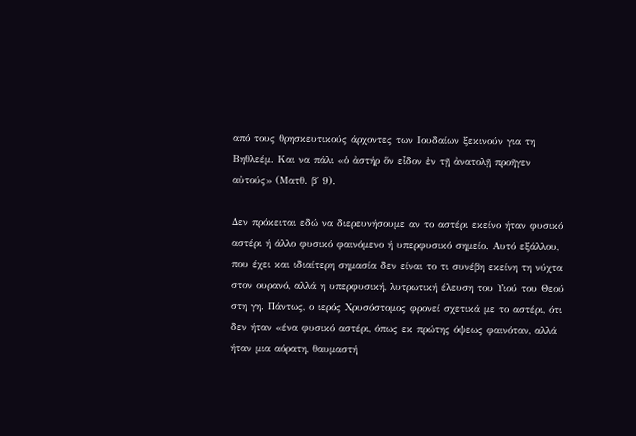από τους θρησκευτικούς άρχοντες των Ιουδαίων ξεκινούν για τη Βηθλεέμ. Και να πάλι «ὁ ἀστήρ ὅν εἶδον ἐν τῇ ἀνατολῇ προῆγεν αὐτούς» (Ματθ. β΄ 9).

Δεν πρόκειται εδώ να διερευνήσουμε αν το αστέρι εκείνο ήταν φυσικό αστέρι ή άλλο φυσικό φαινόμενο ή υπερφυσικό σημείο. Αυτό εξάλλου, που έχει και ιδιαίτερη σημασία δεν είναι το τι συνέβη εκείνη τη νύχτα στον ουρανό, αλλά η υπερφυσική, λυτρωτική έλευση του Υιού του Θεού στη γη. Πάντως, ο ιερός Χρυσόστομος φρονεί σχετικά με το αστέρι, ότι δεν ήταν «ένα φυσικό αστέρι, όπως εκ πρώτης όψεως φαινόταν, αλλά ήταν μια αόρατη, θαυμαστή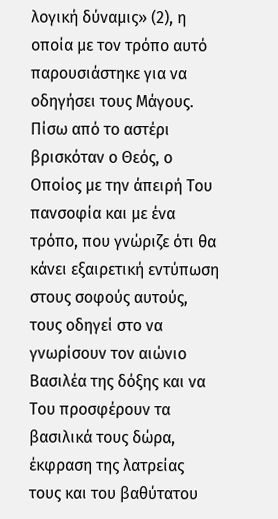λογική δύναμις» (2), η οποία με τον τρόπο αυτό παρουσιάστηκε για να οδηγήσει τους Μάγους. Πίσω από το αστέρι βρισκόταν ο Θεός, ο Οποίος με την άπειρή Του πανσοφία και με ένα τρόπο, που γνώριζε ότι θα κάνει εξαιρετική εντύπωση στους σοφούς αυτούς, τους οδηγεί στο να γνωρίσουν τον αιώνιο Βασιλέα της δόξης και να Του προσφέρουν τα βασιλικά τους δώρα, έκφραση της λατρείας τους και του βαθύτατου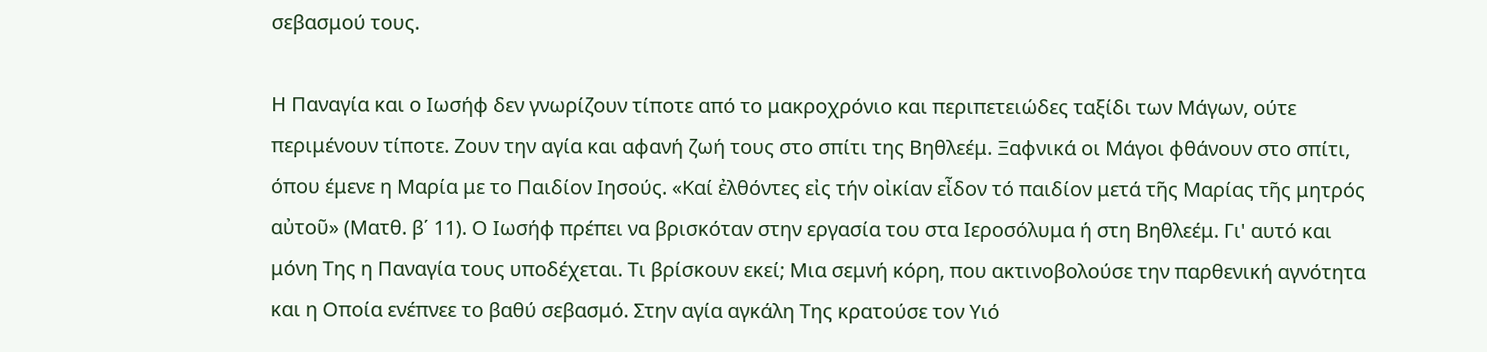σεβασμού τους.

Η Παναγία και ο Ιωσήφ δεν γνωρίζουν τίποτε από το μακροχρόνιο και περιπετειώδες ταξίδι των Μάγων, ούτε περιμένουν τίποτε. Ζουν την αγία και αφανή ζωή τους στο σπίτι της Βηθλεέμ. Ξαφνικά οι Μάγοι φθάνουν στο σπίτι, όπου έμενε η Μαρία με το Παιδίον Ιησούς. «Καί ἐλθόντες εἰς τήν οἰκίαν εἶδον τό παιδίον μετά τῆς Μαρίας τῆς μητρός αὐτοῦ» (Ματθ. β΄ 11). Ο Ιωσήφ πρέπει να βρισκόταν στην εργασία του στα Ιεροσόλυμα ή στη Βηθλεέμ. Γι' αυτό και μόνη Της η Παναγία τους υποδέχεται. Τι βρίσκουν εκεί; Μια σεμνή κόρη, που ακτινοβολούσε την παρθενική αγνότητα και η Οποία ενέπνεε το βαθύ σεβασμό. Στην αγία αγκάλη Της κρατούσε τον Υιό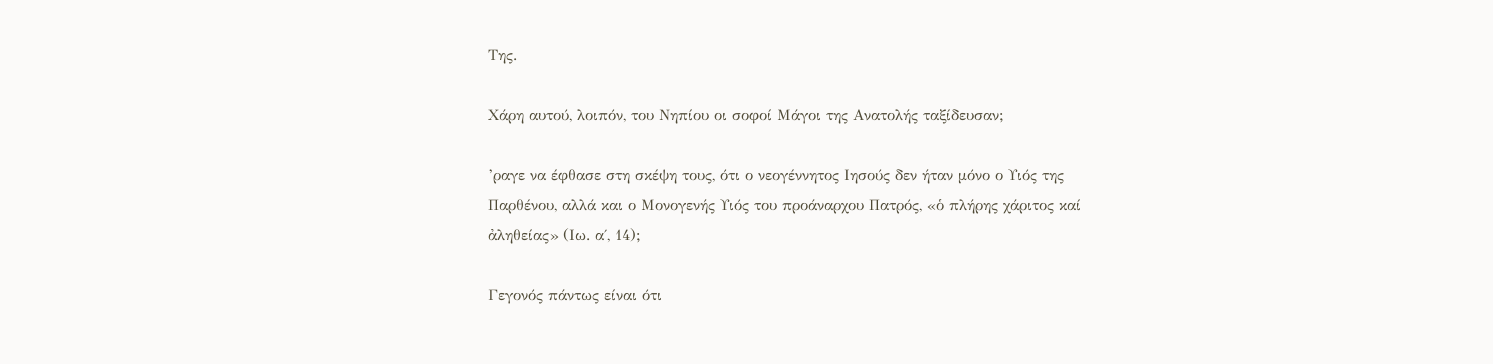Της.

Χάρη αυτού, λοιπόν, του Νηπίου οι σοφοί Μάγοι της Ανατολής ταξίδευσαν;

’ραγε να έφθασε στη σκέψη τους, ότι ο νεογέννητος Ιησούς δεν ήταν μόνο ο Υιός της Παρθένου, αλλά και ο Μονογενής Υιός του προάναρχου Πατρός, «ὁ πλήρης χάριτος καί ἀληθείας» (Ιω. α΄, 14);

Γεγονός πάντως είναι ότι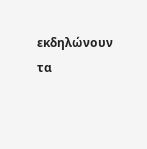εκδηλώνουν τα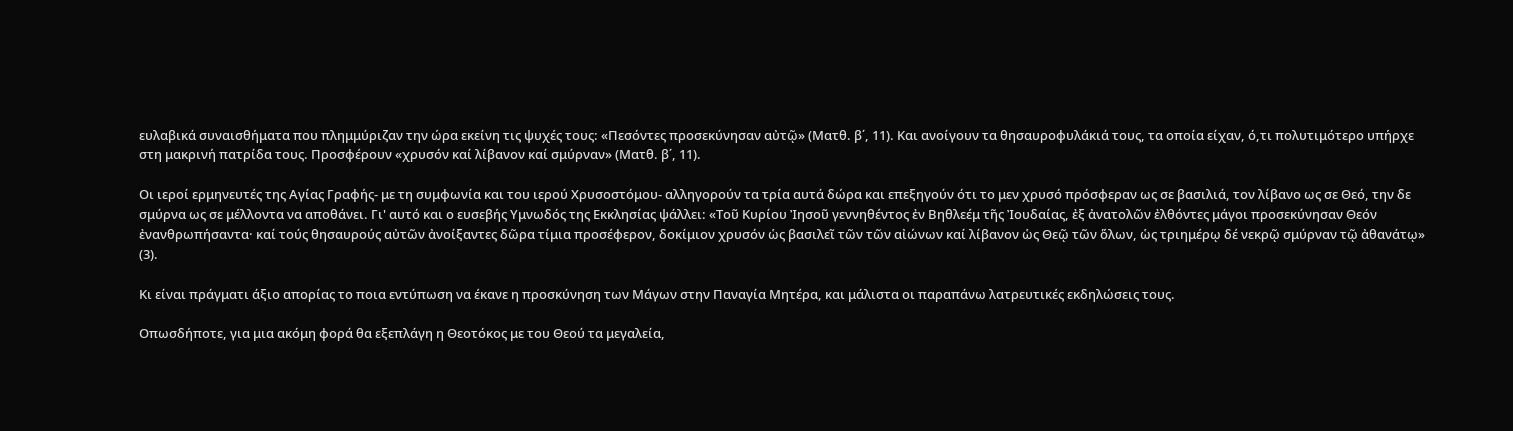ευλαβικά συναισθήματα που πλημμύριζαν την ώρα εκείνη τις ψυχές τους: «Πεσόντες προσεκύνησαν αὐτῷ» (Ματθ. β΄, 11). Και ανοίγουν τα θησαυροφυλάκιά τους, τα οποία είχαν, ό,τι πολυτιμότερο υπήρχε στη μακρινή πατρίδα τους. Προσφέρουν «χρυσόν καί λίβανον καί σμύρναν» (Ματθ. β΄, 11).

Οι ιεροί ερμηνευτές της Αγίας Γραφής- με τη συμφωνία και του ιερού Χρυσοστόμου- αλληγορούν τα τρία αυτά δώρα και επεξηγούν ότι το μεν χρυσό πρόσφεραν ως σε βασιλιά, τον λίβανο ως σε Θεό, την δε σμύρνα ως σε μέλλοντα να αποθάνει. Γι' αυτό και ο ευσεβής Υμνωδός της Εκκλησίας ψάλλει: «Τοῦ Κυρίου Ἰησοῦ γεννηθέντος ἐν Βηθλεέμ τῆς Ἰουδαίας, ἐξ ἀνατολῶν ἐλθόντες μάγοι προσεκύνησαν Θεόν ἐνανθρωπήσαντα· καί τούς θησαυρούς αὐτῶν ἀνοίξαντες δῶρα τίμια προσέφερον, δοκίμιον χρυσόν ὡς βασιλεῖ τῶν τῶν αἰώνων καί λίβανον ὡς Θεῷ τῶν ὅλων, ὡς τριημέρῳ δέ νεκρῷ σμύρναν τῷ ἀθανάτῳ» (3).

Κι είναι πράγματι άξιο απορίας το ποια εντύπωση να έκανε η προσκύνηση των Μάγων στην Παναγία Μητέρα, και μάλιστα οι παραπάνω λατρευτικές εκδηλώσεις τους.

Οπωσδήποτε, για μια ακόμη φορά θα εξεπλάγη η Θεοτόκος με του Θεού τα μεγαλεία,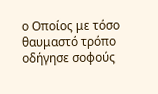ο Οποίος με τόσο θαυμαστό τρόπο οδήγησε σοφούς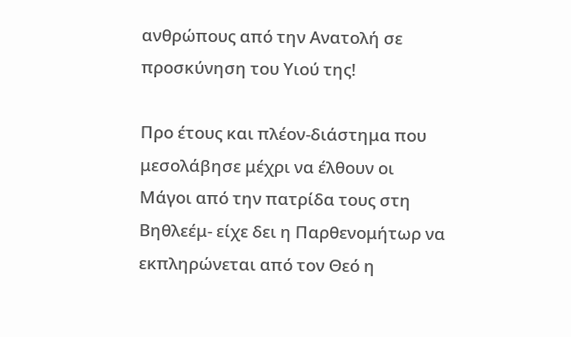ανθρώπους από την Ανατολή σε προσκύνηση του Υιού της!

Προ έτους και πλέον-διάστημα που μεσολάβησε μέχρι να έλθουν οι Μάγοι από την πατρίδα τους στη Βηθλεέμ- είχε δει η Παρθενομήτωρ να εκπληρώνεται από τον Θεό η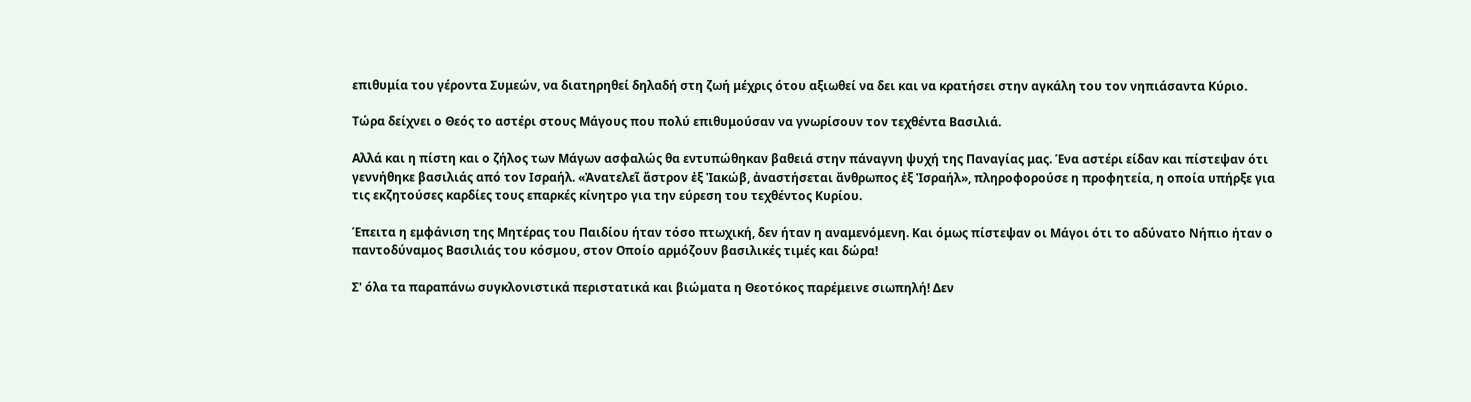επιθυμία του γέροντα Συμεών, να διατηρηθεί δηλαδή στη ζωή μέχρις ότου αξιωθεί να δει και να κρατήσει στην αγκάλη του τον νηπιάσαντα Κύριο.

Τώρα δείχνει ο Θεός το αστέρι στους Μάγους που πολύ επιθυμούσαν να γνωρίσουν τον τεχθέντα Βασιλιά.

Αλλά και η πίστη και ο ζήλος των Μάγων ασφαλώς θα εντυπώθηκαν βαθειά στην πάναγνη ψυχή της Παναγίας μας. Ένα αστέρι είδαν και πίστεψαν ότι γεννήθηκε βασιλιάς από τον Ισραήλ. «Ἀνατελεῖ ἄστρον ἐξ Ἰακώβ, ἀναστήσεται ἄνθρωπος ἐξ Ἰσραήλ», πληροφορούσε η προφητεία, η οποία υπήρξε για τις εκζητούσες καρδίες τους επαρκές κίνητρο για την εύρεση του τεχθέντος Κυρίου.

Έπειτα η εμφάνιση της Μητέρας του Παιδίου ήταν τόσο πτωχική, δεν ήταν η αναμενόμενη. Και όμως πίστεψαν οι Μάγοι ότι το αδύνατο Νήπιο ήταν ο παντοδύναμος Βασιλιάς του κόσμου, στον Οποίο αρμόζουν βασιλικές τιμές και δώρα!

Σ' όλα τα παραπάνω συγκλονιστικά περιστατικά και βιώματα η Θεοτόκος παρέμεινε σιωπηλή! Δεν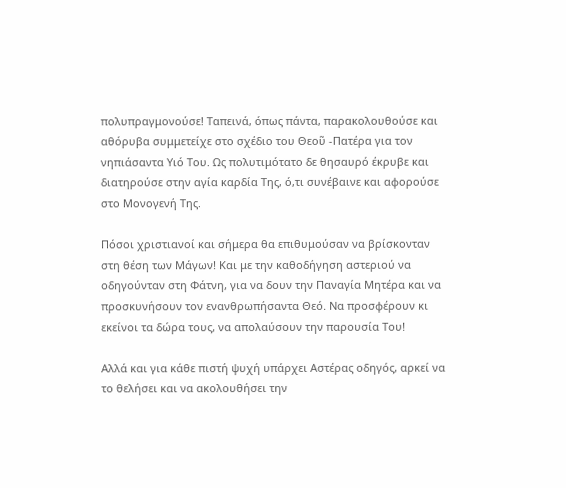πολυπραγμονούσε! Ταπεινά, όπως πάντα, παρακολουθούσε και αθόρυβα συμμετείχε στο σχέδιο του Θεοῦ -Πατέρα για τον νηπιάσαντα Υιό Του. Ως πολυτιμότατο δε θησαυρό έκρυβε και διατηρούσε στην αγία καρδία Της, ό,τι συνέβαινε και αφορούσε στο Μονογενή Της.

Πόσοι χριστιανοί και σήμερα θα επιθυμούσαν να βρίσκονταν στη θέση των Μάγων! Και με την καθοδήγηση αστεριού να οδηγούνταν στη Φάτνη, για να δουν την Παναγία Μητέρα και να προσκυνήσουν τον ενανθρωπήσαντα Θεό. Να προσφέρουν κι εκείνοι τα δώρα τους, να απολαύσουν την παρουσία Του!

Αλλά και για κάθε πιστή ψυχή υπάρχει Αστέρας οδηγός, αρκεί να το θελήσει και να ακολουθήσει την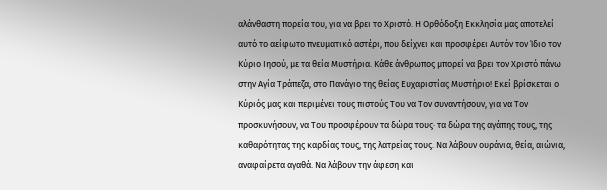αλάνθαστη πορεία του, για να βρει το Χριστό. Η Ορθόδοξη Εκκλησία μας αποτελεί αυτό το αείφωτο πνευματικό αστέρι, που δείχνει και προσφέρει Αυτόν τον Ίδιο τον Κύριο Ιησού, με τα θεία Μυστήρια. Κάθε άνθρωπος μπορεί να βρει τον Χριστό πάνω στην Αγία Τράπεζα, στο Πανάγιο της θείας Ευχαριστίας Μυστήριο! Εκεί βρίσκεται ο Κύριός μας και περιμένει τους πιστούς Του να Τον συναντήσουν, για να Τον προσκυνήσουν, να Του προσφέρουν τα δώρα τους· τα δώρα της αγάπης τους, της καθαρότητας της καρδίας τους, της λατρείας τους. Να λάβουν ουράνια, θεία, αιώνια, αναφαίρετα αγαθά. Να λάβουν την άφεση και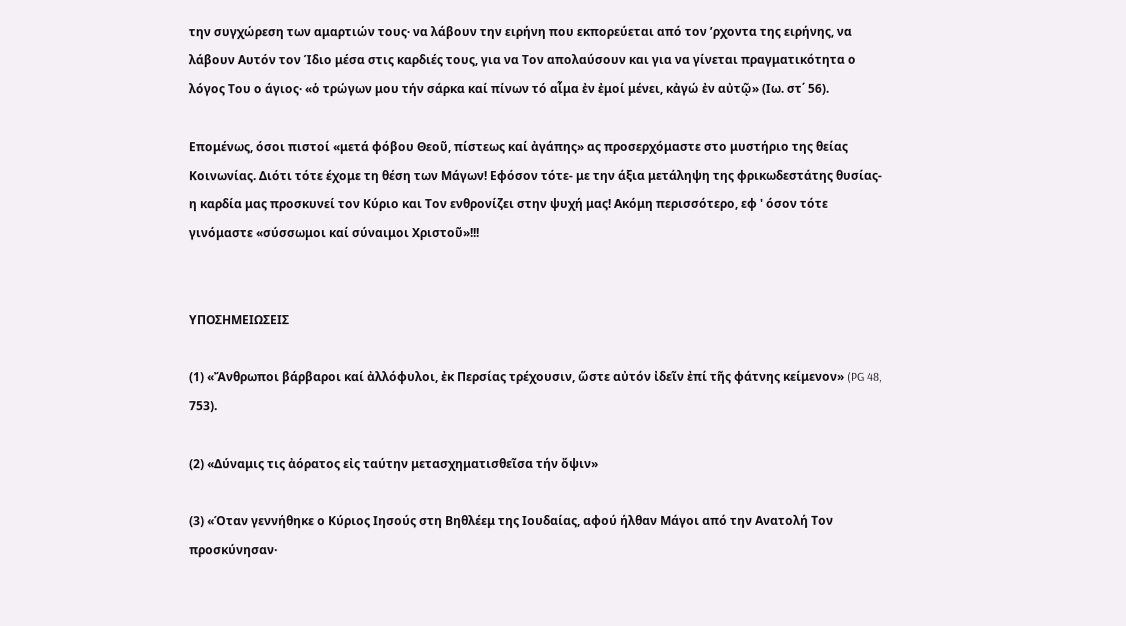την συγχώρεση των αμαρτιών τους· να λάβουν την ειρήνη που εκπορεύεται από τον ’ρχοντα της ειρήνης, να λάβουν Αυτόν τον Ίδιο μέσα στις καρδιές τους, για να Τον απολαύσουν και για να γίνεται πραγματικότητα ο λόγος Του ο άγιος· «ὁ τρώγων μου τήν σάρκα καί πίνων τό αἷμα ἐν ἐμοί μένει, κἀγώ ἐν αὐτῷ» (Ιω. στ΄ 56).

Επομένως, όσοι πιστοί «μετά φόβου Θεοῦ, πίστεως καί ἀγάπης» ας προσερχόμαστε στο μυστήριο της θείας Κοινωνίας. Διότι τότε έχομε τη θέση των Μάγων! Εφόσον τότε- με την άξια μετάληψη της φρικωδεστάτης θυσίας- η καρδία μας προσκυνεί τον Κύριο και Τον ενθρονίζει στην ψυχή μας! Ακόμη περισσότερο, εφ ' όσον τότε γινόμαστε «σύσσωμοι καί σύναιμοι Χριστοῦ»!!!


ΥΠΟΣΗΜΕΙΩΣΕΙΣ

(1) «Ἄνθρωποι βάρβαροι καί ἀλλόφυλοι, ἐκ Περσίας τρέχουσιν, ὥστε αὐτόν ἰδεῖν ἐπί τῆς φάτνης κείμενον» (PG 48, 753).

(2) «Δύναμις τις ἀόρατος εἰς ταύτην μετασχηματισθεῖσα τήν ὄψιν»

(3) «Όταν γεννήθηκε ο Κύριος Ιησούς στη Βηθλέεμ της Ιουδαίας, αφού ήλθαν Μάγοι από την Ανατολή Τον προσκύνησαν·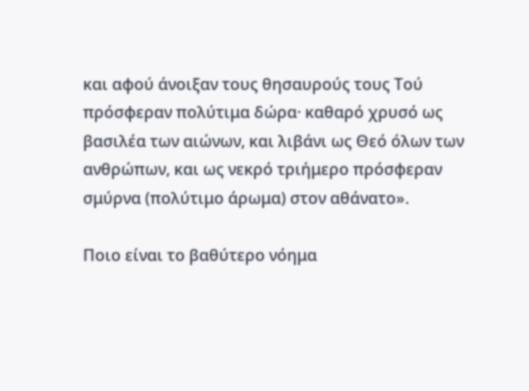και αφού άνοιξαν τους θησαυρούς τους Τού πρόσφεραν πολύτιμα δώρα· καθαρό χρυσό ως βασιλέα των αιώνων, και λιβάνι ως Θεό όλων των ανθρώπων, και ως νεκρό τριήμερο πρόσφεραν σμύρνα (πολύτιμο άρωμα) στον αθάνατο».

Ποιο είναι το βαθύτερο νόημα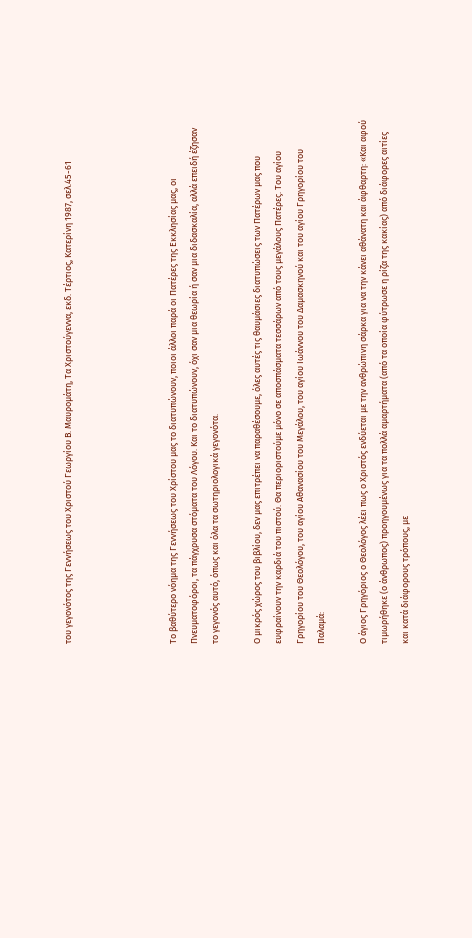του γεγονότος της Γεννήσεως του Χριστού Γεωργίου Β. Μαυρομάτη, Τα Χριστούγεννα, εκδ. Τέρτιος, Κατερίνη 1987, σελ.45-61




Το βαθύτερο νόημα της Γεννήσεως του Χρίστου μας το διατυπώνουν, ποιοι άλλοι παρά οι Πατέρες της Εκκλησίας μας, οι Πνευματοφόροι, τα πάγχρυσα στόματα του Λόγου. Και το διατυπώνουν, όχι σαν μια θεωρία ή σαν μια διδασκαλία, αλλά επειδή έζησαν το γεγονός αυτό, όπως και όλα τα σωτηριολογικά γεγονότα.

Ο μικρός χώρος του βιβλίου, δεν μας επιτρέπει να παραθέσουμε, όλες αυτές τις θαυμάσιες διατυπώσεις των Πατέρων μας που ευφραίνουν την καρδιά του πιστού. Θα περιοριστούμε μόνο σε αποσπάσματα τεσσάρων από τους μεγάλους Πατέρες. Του αγίου Γρηγορίου του Θεολόγου, του αγίου Αθανασίου του Μεγάλου, του αγίου Ιωάννου του Δαμασκηνού και του αγίου Γρηγορίου του Παλαμά:

Ο άγιος Γρηγόριος ο Θεολόγος λέει πως ο Χριστός ενδύεται με την ανθρώπινη σάρκα για να την κάνει αθάνατη και άφθαρτη: «Και αφού τιμωρήθηκε (ο άνθρωπος) προηγουμένως για τα πολλά αμαρτήματα (από τα οποία φύτρωσε η ρίζα της κακίας) από διάφορες αιτίες και κατά διάφορους τρόπους, με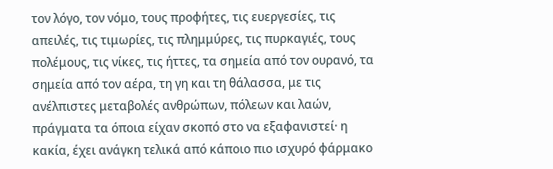τον λόγο, τον νόμο, τους προφήτες, τις ευεργεσίες, τις απειλές, τις τιμωρίες, τις πλημμύρες, τις πυρκαγιές, τους πολέμους, τις νίκες, τις ήττες, τα σημεία από τον ουρανό, τα σημεία από τον αέρα, τη γη και τη θάλασσα, με τις ανέλπιστες μεταβολές ανθρώπων, πόλεων και λαών, πράγματα τα όποια είχαν σκοπό στο να εξαφανιστεί· η κακία, έχει ανάγκη τελικά από κάποιο πιο ισχυρό φάρμακο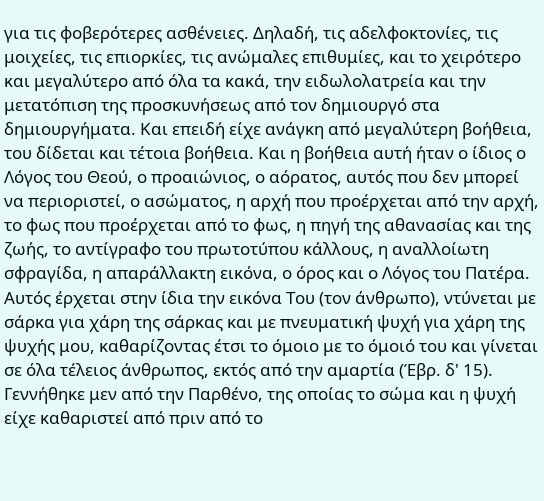για τις φοβερότερες ασθένειες. Δηλαδή, τις αδελφοκτονίες, τις μοιχείες, τις επιορκίες, τις ανώμαλες επιθυμίες, και το χειρότερο και μεγαλύτερο από όλα τα κακά, την ειδωλολατρεία και την μετατόπιση της προσκυνήσεως από τον δημιουργό στα δημιουργήματα. Και επειδή είχε ανάγκη από μεγαλύτερη βοήθεια, του δίδεται και τέτοια βοήθεια. Και η βοήθεια αυτή ήταν ο ίδιος ο Λόγος του Θεού, ο προαιώνιος, ο αόρατος, αυτός που δεν μπορεί να περιοριστεί, ο ασώματος, η αρχή που προέρχεται από την αρχή, το φως που προέρχεται από το φως, η πηγή της αθανασίας και της ζωής, το αντίγραφο του πρωτοτύπου κάλλους, η αναλλοίωτη σφραγίδα, η απαράλλακτη εικόνα, ο όρος και ο Λόγος του Πατέρα. Αυτός έρχεται στην ίδια την εικόνα Του (τον άνθρωπο), ντύνεται με σάρκα για χάρη της σάρκας και με πνευματική ψυχή για χάρη της ψυχής μου, καθαρίζοντας έτσι το όμοιο με το όμοιό του και γίνεται σε όλα τέλειος άνθρωπος, εκτός από την αμαρτία (Έβρ. δ' 15). Γεννήθηκε μεν από την Παρθένο, της οποίας το σώμα και η ψυχή είχε καθαριστεί από πριν από το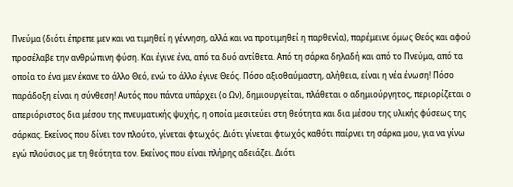Πνεύμα (διότι έπρεπε μεν και να τιμηθεί η γέννηση, αλλά και να προτιμηθεί η παρθενία), παρέμεινε όμως Θεός και αφού προσέλαβε την ανθρώπινη φύση. Και έγινε ένα, από τα δυό αντίθετα. Από τη σάρκα δηλαδή και από το Πνεύμα, από τα οποία το ένα μεν έκανε το άλλο Θεό, ενώ το άλλο έγινε Θεός. Πόσο αξιοθαύμαστη, αλήθεια, είναι η νέα ένωση! Πόσο παράδοξη είναι η σύνθεση! Αυτός που πάντα υπάρχει (ο Ων), δημιουργείται, πλάθεται ο αδημιούργητος, περιορίζεται ο απεριόριστος δια μέσου της πνευματικής ψυχής, η οποία μεσιτεύει στη θεότητα και δια μέσου της υλικής φύσεως της σάρκας. Εκείνος που δίνει τον πλούτο, γίνεται φτωχός. Διότι γίνεται φτωχός καθότι παίρνει τη σάρκα μου, για να γίνω εγώ πλούσιος με τη θεότητα τον. Εκείνος που είναι πλήρης αδειάζει. Διότι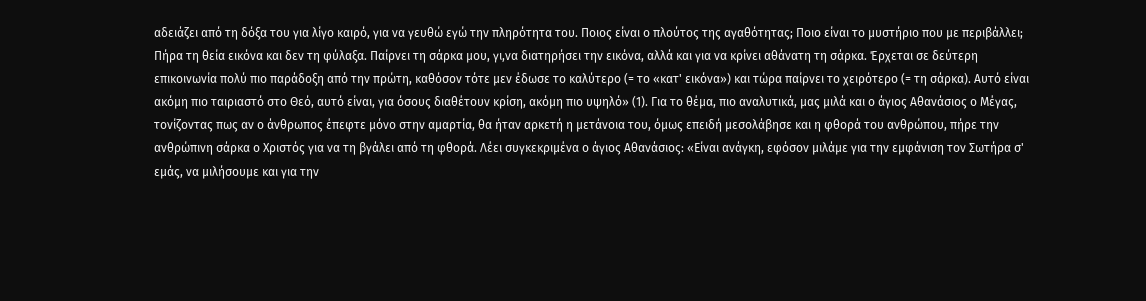αδειάζει από τη δόξα του για λίγο καιρό, για να γευθώ εγώ την πληρότητα του. Ποιος είναι ο πλούτος της αγαθότητας; Ποιο είναι το μυστήριο που με περιβάλλει; Πήρα τη θεία εικόνα και δεν τη φύλαξα. Παίρνει τη σάρκα μου, γι,να διατηρήσει την εικόνα, αλλά και για να κρίνει αθάνατη τη σάρκα. Έρχεται σε δεύτερη επικοινωνία πολύ πιο παράδοξη από την πρώτη, καθόσον τότε μεν έδωσε το καλύτερο (= το «κατ' εικόνα») και τώρα παίρνει το χειρότερο (= τη σάρκα). Αυτό είναι ακόμη πιο ταιριαστό στο Θεό, αυτό είναι, για όσους διαθέτουν κρίση, ακόμη πιο υψηλό» (1). Για το θέμα, πιο αναλυτικά, μας μιλά και ο άγιος Αθανάσιος ο Μέγας, τονίζοντας πως αν ο άνθρωπος έπεφτε μόνο στην αμαρτία, θα ήταν αρκετή η μετάνοια του, όμως επειδή μεσολάβησε και η φθορά του ανθρώπου, πήρε την ανθρώπινη σάρκα ο Χριστός για να τη βγάλει από τη φθορά. Λέει συγκεκριμένα ο άγιος Αθανάσιος: «Είναι ανάγκη, εφόσον μιλάμε για την εμφάνιση τον Σωτήρα σ' εμάς, να μιλήσουμε και για την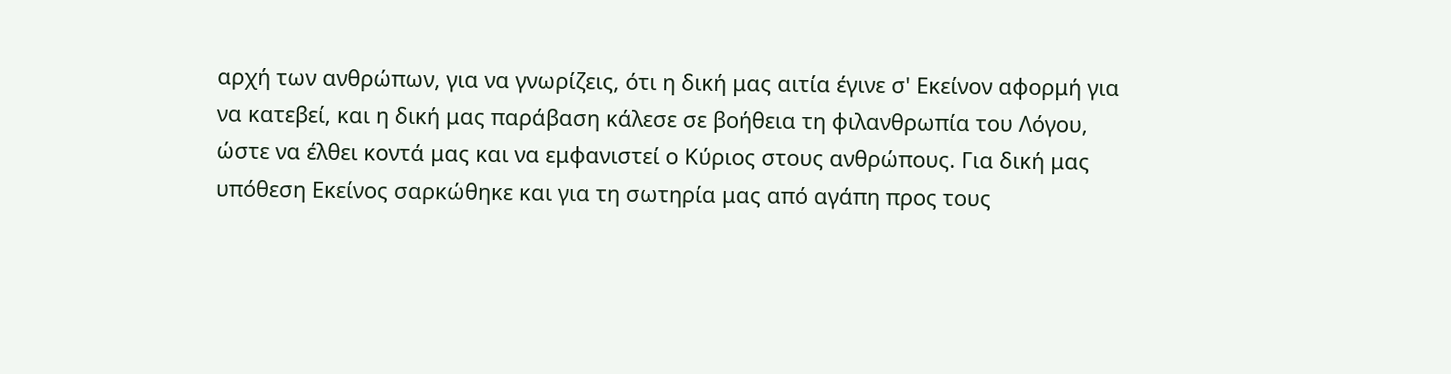αρχή των ανθρώπων, για να γνωρίζεις, ότι η δική μας αιτία έγινε σ' Εκείνον αφορμή για να κατεβεί, και η δική μας παράβαση κάλεσε σε βοήθεια τη φιλανθρωπία του Λόγου, ώστε να έλθει κοντά μας και να εμφανιστεί ο Κύριος στους ανθρώπους. Για δική μας υπόθεση Εκείνος σαρκώθηκε και για τη σωτηρία μας από αγάπη προς τους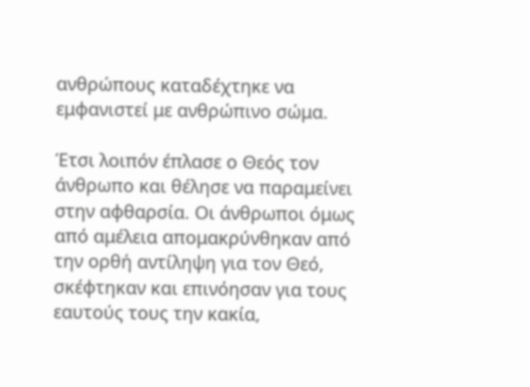ανθρώπους καταδέχτηκε να εμφανιστεί με ανθρώπινο σώμα.

Έτσι λοιπόν έπλασε ο Θεός τον άνθρωπο και θέλησε να παραμείνει στην αφθαρσία. Οι άνθρωποι όμως από αμέλεια απομακρύνθηκαν από την ορθή αντίληψη για τον Θεό, σκέφτηκαν και επινόησαν για τους εαυτούς τους την κακία,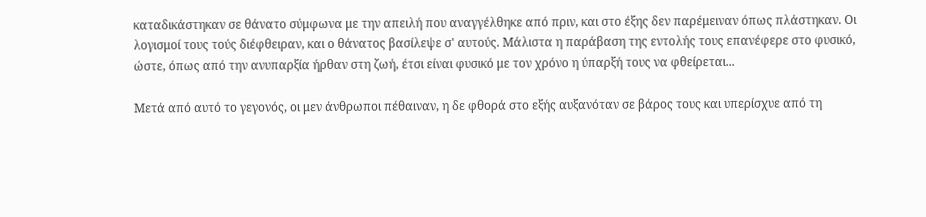καταδικάστηκαν σε θάνατο σύμφωνα με την απειλή που αναγγέλθηκε από πριν, και στο έξης δεν παρέμειναν όπως πλάστηκαν. Οι λογισμοί τους τούς διέφθειραν, και ο θάνατος βασίλεψε σ' αυτούς. Μάλιστα η παράβαση της εντολής τους επανέφερε στο φυσικό, ώστε, όπως από την ανυπαρξία ήρθαν στη ζωή, έτσι είναι φυσικό με τον χρόνο η ύπαρξή τους να φθείρεται...

Μετά από αυτό το γεγονός, οι μεν άνθρωποι πέθαιναν, η δε φθορά στο εξής αυξανόταν σε βάρος τους και υπερίσχυε από τη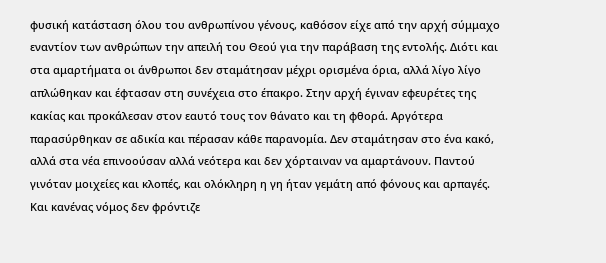φυσική κατάσταση όλου του ανθρωπίνου γένους, καθόσον είχε από την αρχή σύμμαχο εναντίον των ανθρώπων την απειλή του Θεού για την παράβαση της εντολής. Διότι και στα αμαρτήματα οι άνθρωποι δεν σταμάτησαν μέχρι ορισμένα όρια, αλλά λίγο λίγο απλώθηκαν και έφτασαν στη συνέχεια στο έπακρο. Στην αρχή έγιναν εφευρέτες της κακίας και προκάλεσαν στον εαυτό τους τον θάνατο και τη φθορά. Αργότερα παρασύρθηκαν σε αδικία και πέρασαν κάθε παρανομία. Δεν σταμάτησαν στο ένα κακό, αλλά στα νέα επινοούσαν αλλά νεότερα και δεν χόρταιναν να αμαρτάνουν. Παντού γινόταν μοιχείες και κλοπές, και ολόκληρη η γη ήταν γεμάτη από φόνους και αρπαγές. Και κανένας νόμος δεν φρόντιζε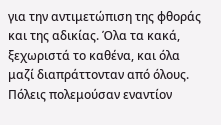για την αντιμετώπιση της φθοράς και της αδικίας. Όλα τα κακά, ξεχωριστά το καθένα, και όλα μαζί διαπράττονταν από όλους. Πόλεις πολεμούσαν εναντίον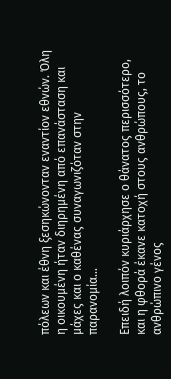πόλεων και έθνη ξεσηκώνονταν εναντίον εθνών. Όλη η οικουμένη ήταν διηρημένη από επανάσταση και μάχες και ο καθένας συναγωνιζόταν στην παρανομία...

Επειδή λοιπόν κυριάρχησε ο θάνατος περισσότερο, και η φθορά έκανε κατοχή στους ανθρώπους, το ανθρώπινο γένος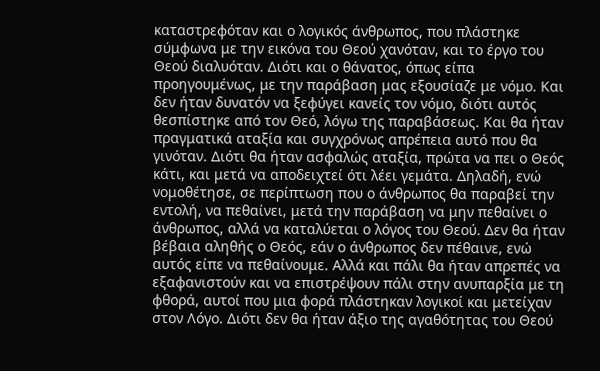καταστρεφόταν και ο λογικός άνθρωπος, που πλάστηκε σύμφωνα με την εικόνα του Θεού χανόταν, και το έργο του Θεού διαλυόταν. Διότι και ο θάνατος, όπως είπα προηγουμένως, με την παράβαση μας εξουσίαζε με νόμο. Και δεν ήταν δυνατόν να ξεφύγει κανείς τον νόμο, διότι αυτός θεσπίστηκε από τον Θεό, λόγω της παραβάσεως. Και θα ήταν πραγματικά αταξία και συγχρόνως απρέπεια αυτό που θα γινόταν. Διότι θα ήταν ασφαλώς αταξία, πρώτα να πει ο Θεός κάτι, και μετά να αποδειχτεί ότι λέει γεμάτα. Δηλαδή, ενώ νομοθέτησε, σε περίπτωση που ο άνθρωπος θα παραβεί την εντολή, να πεθαίνει, μετά την παράβαση να μην πεθαίνει ο άνθρωπος, αλλά να καταλύεται ο λόγος του Θεού. Δεν θα ήταν βέβαια αληθής ο Θεός, εάν ο άνθρωπος δεν πέθαινε, ενώ αυτός είπε να πεθαίνουμε. Αλλά και πάλι θα ήταν απρεπές να εξαφανιστούν και να επιστρέψουν πάλι στην ανυπαρξία με τη φθορά, αυτοί που μια φορά πλάστηκαν λογικοί και μετείχαν στον Λόγο. Διότι δεν θα ήταν άξιο της αγαθότητας του Θεού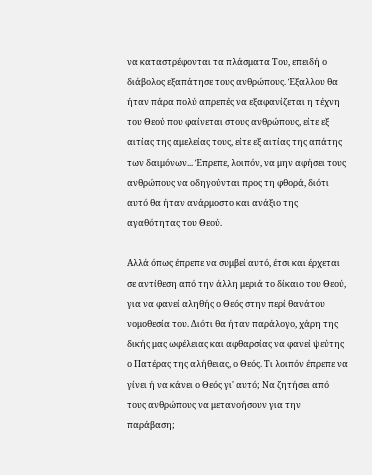να καταστρέφονται τα πλάσματα Του, επειδή ο διάβολος εξαπάτησε τους ανθρώπους. Έξαλλου θα ήταν πάρα πολύ απρεπές να εξαφανίζεται η τέχνη του Θεού που φαίνεται στους ανθρώπους, είτε εξ αιτίας της αμελείας τους, είτε εξ αιτίας της απάτης των δαιμόνων... Έπρεπε, λοιπόν, να μην αφήσει τους ανθρώπους να οδηγούνται προς τη φθορά, διότι αυτό θα ήταν ανάρμοστο και ανάξιο της αγαθότητας του Θεού.

Αλλά όπως έπρεπε να συμβεί αυτό, έτσι και έρχεται σε αντίθεση από την άλλη μεριά το δίκαιο του Θεού, για να φανεί αληθής ο Θεός στην περί θανάτου νομοθεσία του. Διότι θα ήταν παράλογο, χάρη της δικής μας ωφέλειας και αφθαρσίας να φανεί ψεύτης ο Πατέρας της αλήθειας, ο Θεός. Τι λοιπόν έπρεπε να γίνει ή να κάνει ο Θεός γι' αυτό; Να ζητήσει από τους ανθρώπους να μετανοήσουν για την παράβαση;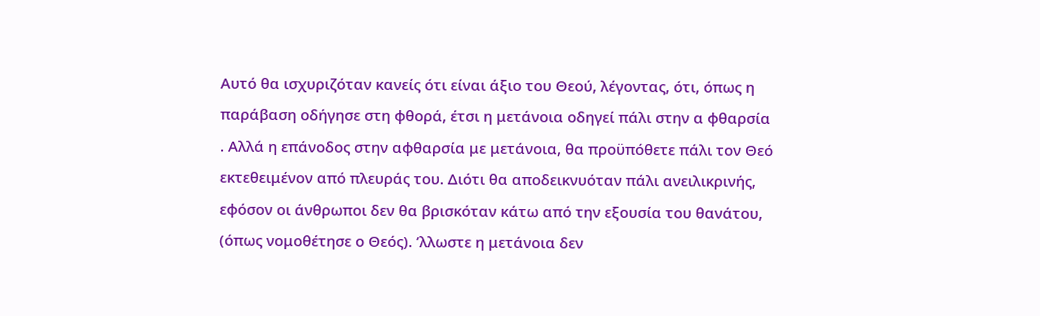Αυτό θα ισχυριζόταν κανείς ότι είναι άξιο του Θεού, λέγοντας, ότι, όπως η παράβαση οδήγησε στη φθορά, έτσι η μετάνοια οδηγεί πάλι στην α φθαρσία . Αλλά η επάνοδος στην αφθαρσία με μετάνοια, θα προϋπόθετε πάλι τον Θεό εκτεθειμένον από πλευράς του. Διότι θα αποδεικνυόταν πάλι ανειλικρινής, εφόσον οι άνθρωποι δεν θα βρισκόταν κάτω από την εξουσία του θανάτου, (όπως νομοθέτησε ο Θεός). ’λλωστε η μετάνοια δεν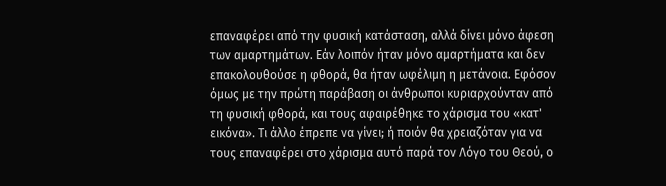επαναφέρει από την φυσική κατάσταση, αλλά δίνει μόνο άφεση των αμαρτημάτων. Εάν λοιπόν ήταν μόνο αμαρτήματα και δεν επακολουθούσε η φθορά, θα ήταν ωφέλιμη η μετάνοια. Εφόσον όμως με την πρώτη παράβαση οι άνθρωποι κυριαρχούνταν από τη φυσική φθορά, και τους αφαιρέθηκε το χάρισμα του «κατ' εικόνα». Τι άλλο έπρεπε να γίνει; ή ποιόν θα χρειαζόταν για να τους επαναφέρει στο χάρισμα αυτό παρά τον Λόγο του Θεού, ο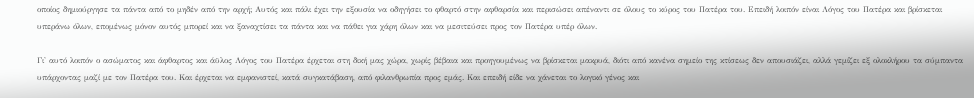οποίος δημιούργησε τα πάντα από το μηδέν από την αρχή; Αυτός και πάλι έχει την εξουσία να οδηγήσει το φθαρτό στην αφθαρσία και περισώσει απέναντι σε όλους το κύρος του Πατέρα του. Επειδή λοιπόν είναι Λόγος του Πατέρα και βρίσκεται υπεράνω όλων, επομένως μόνον αυτός μπορεί και να ξαναχτίσει τα πάντα και να πάθει για χάρη όλων και να μεσιτεύσει προς τον Πατέρα υπέρ όλων.

Γι' αυτό λοιπόν ο ασώματος και άφθαρτος και άϋλος Λόγος του Πατέρα έρχεται στη δική μας χώρα, χωρίς βέβαια και προηγουμένως να βρίσκεται μακρυά, διότι από κανένα σημείο της κτίσεως δεν απουσιάζει, αλλά γεμίζει εξ ολοκλήρου τα σύμπαντα υπάρχοντας μαζί με τον Πατέρα του. Και έρχεται να εμφανιστεί, κατά συγκατάβαση, από φιλανθρωπία προς εμάς. Και επειδή είδε να χάνεται το λογικό γένος και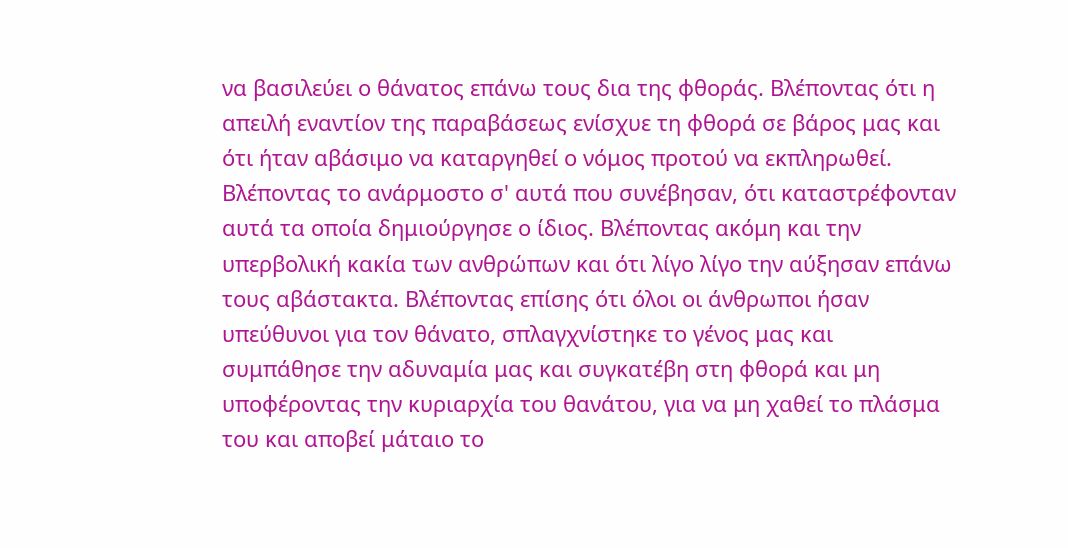να βασιλεύει ο θάνατος επάνω τους δια της φθοράς. Βλέποντας ότι η απειλή εναντίον της παραβάσεως ενίσχυε τη φθορά σε βάρος μας και ότι ήταν αβάσιμο να καταργηθεί ο νόμος προτού να εκπληρωθεί. Βλέποντας το ανάρμοστο σ' αυτά που συνέβησαν, ότι καταστρέφονταν αυτά τα οποία δημιούργησε ο ίδιος. Βλέποντας ακόμη και την υπερβολική κακία των ανθρώπων και ότι λίγο λίγο την αύξησαν επάνω τους αβάστακτα. Βλέποντας επίσης ότι όλοι οι άνθρωποι ήσαν υπεύθυνοι για τον θάνατο, σπλαγχνίστηκε το γένος μας και συμπάθησε την αδυναμία μας και συγκατέβη στη φθορά και μη υποφέροντας την κυριαρχία του θανάτου, για να μη χαθεί το πλάσμα του και αποβεί μάταιο το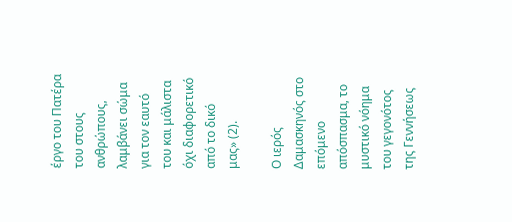έργο του Πατέρα του στους ανθρώπους, λαμβάνει σώμα για τον εαυτό του και μάλιστα όχι διαφορετικό από το δικό μας» (2).

Ο ιερός Δαμασκηνός στο επόμενο απόσπασμα, το μυστικό νόημα του γεγονότος της Γεννήσεως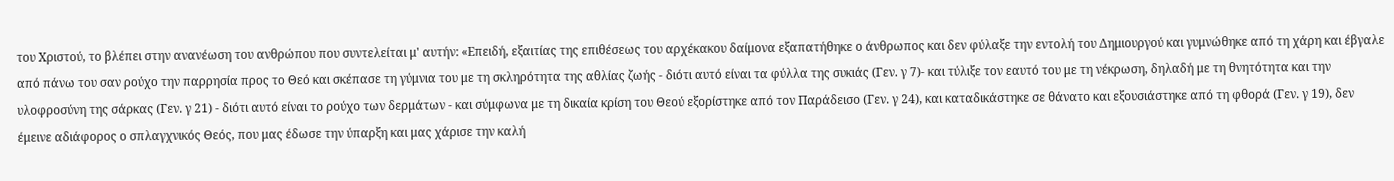του Χριστού, το βλέπει στην ανανέωση του ανθρώπου που συντελείται μ' αυτήν: «Επειδή, εξαιτίας της επιθέσεως του αρχέκακου δαίμονα εξαπατήθηκε ο άνθρωπος και δεν φύλαξε την εντολή του Δημιουργού και γυμνώθηκε από τη χάρη και έβγαλε από πάνω του σαν ρούχο την παρρησία προς το Θεό και σκέπασε τη γύμνια του με τη σκληρότητα της αθλίας ζωής - διότι αυτό είναι τα φύλλα της συκιάς (Γεν. γ 7)- και τύλιξε τον εαυτό του με τη νέκρωση, δηλαδή με τη θνητότητα και την υλοφροσύνη της σάρκας (Γεν. γ 21) - διότι αυτό είναι το ρούχο των δερμάτων - και σύμφωνα με τη δικαία κρίση του Θεού εξορίστηκε από τον Παράδεισο (Γεν. γ 24), και καταδικάστηκε σε θάνατο και εξουσιάστηκε από τη φθορά (Γεν. γ 19), δεν έμεινε αδιάφορος ο σπλαγχνικός Θεός, που μας έδωσε την ύπαρξη και μας χάρισε την καλή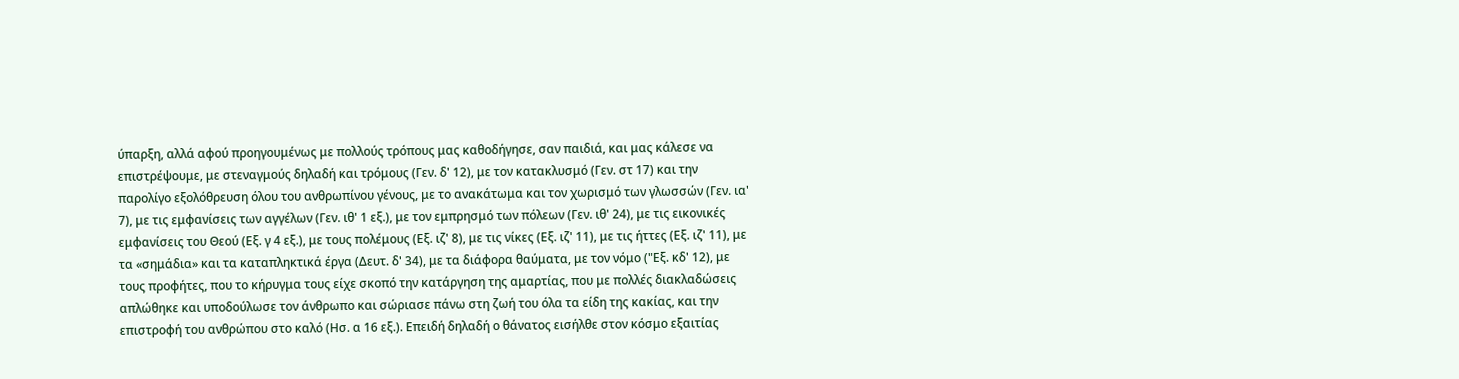ύπαρξη, αλλά αφού προηγουμένως με πολλούς τρόπους μας καθοδήγησε, σαν παιδιά, και μας κάλεσε να επιστρέψουμε, με στεναγμούς δηλαδή και τρόμους (Γεν. δ' 12), με τον κατακλυσμό (Γεν. στ 17) και την παρολίγο εξολόθρευση όλου του ανθρωπίνου γένους, με το ανακάτωμα και τον χωρισμό των γλωσσών (Γεν. ια' 7), με τις εμφανίσεις των αγγέλων (Γεν. ιθ' 1 εξ.), με τον εμπρησμό των πόλεων (Γεν. ιθ' 24), με τις εικονικές εμφανίσεις του Θεού (Εξ. γ 4 εξ.), με τους πολέμους (Εξ. ιζ' 8), με τις νίκες (Εξ. ιζ' 11), με τις ήττες (Εξ. ιζ' 11), με τα «σημάδια» και τα καταπληκτικά έργα (Δευτ. δ' 34), με τα διάφορα θαύματα, με τον νόμο ("Εξ. κδ' 12), με τους προφήτες, που το κήρυγμα τους είχε σκοπό την κατάργηση της αμαρτίας, που με πολλές διακλαδώσεις απλώθηκε και υποδούλωσε τον άνθρωπο και σώριασε πάνω στη ζωή του όλα τα είδη της κακίας, και την επιστροφή του ανθρώπου στο καλό (Ησ. α 16 εξ.). Επειδή δηλαδή ο θάνατος εισήλθε στον κόσμο εξαιτίας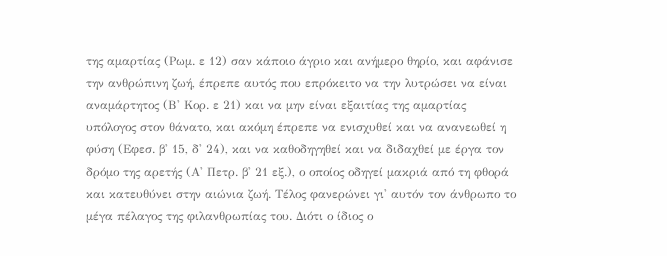της αμαρτίας (Ρωμ. ε 12) σαν κάποιο άγριο και ανήμερο θηρίο, και αφάνισε την ανθρώπινη ζωή, έπρεπε αυτός που επρόκειτο να την λυτρώσει να είναι αναμάρτητος (Β' Κορ. ε 21) και να μην είναι εξαιτίας της αμαρτίας υπόλογος στον θάνατο, και ακόμη έπρεπε να ενισχυθεί και να ανανεωθεί η φύση (Εφεσ. β' 15, δ' 24), και να καθοδηγηθεί και να διδαχθεί με έργα τον δρόμο της αρετής (Α' Πετρ. β' 21 εξ.), ο οποίος οδηγεί μακριά από τη φθορά και κατευθύνει στην αιώνια ζωή. Τέλος φανερώνει γι' αυτόν τον άνθρωπο το μέγα πέλαγος της φιλανθρωπίας του. Διότι ο ίδιος ο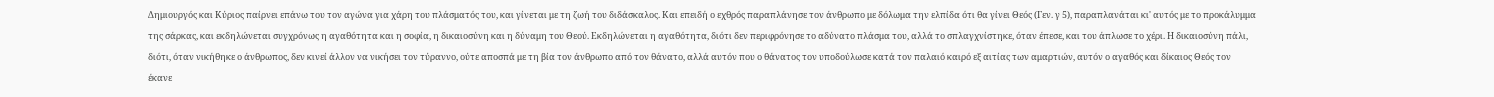Δημιουργός και Κύριος παίρνει επάνω του τον αγώνα για χάρη του πλάσματός του, και γίνεται με τη ζωή του διδάσκαλος. Και επειδή ο εχθρός παραπλάνησε τον άνθρωπο με δόλωμα την ελπίδα ότι θα γίνει Θεός (Γεν. γ 5), παραπλανάται κι' αυτός με το προκάλυμμα της σάρκας, και εκδηλώνεται συγχρόνως η αγαθότητα και η σοφία, η δικαιοσύνη και η δύναμη του Θεού. Εκδηλώνεται η αγαθότητα, διότι δεν περιφρόνησε το αδύνατο πλάσμα του, αλλά το σπλαγχνίστηκε, όταν έπεσε, και του άπλωσε το χέρι. Η δικαιοσύνη πάλι, διότι, όταν νικήθηκε ο άνθρωπος, δεν κινεί άλλον να νικήσει τον τύραννο, ούτε αποσπά με τη βία τον άνθρωπο από τον θάνατο, αλλά αυτόν που ο θάνατος τον υποδούλωσε κατά τον παλαιό καιρό εξ αιτίας των αμαρτιών, αυτόν ο αγαθός και δίκαιος Θεός τον έκανε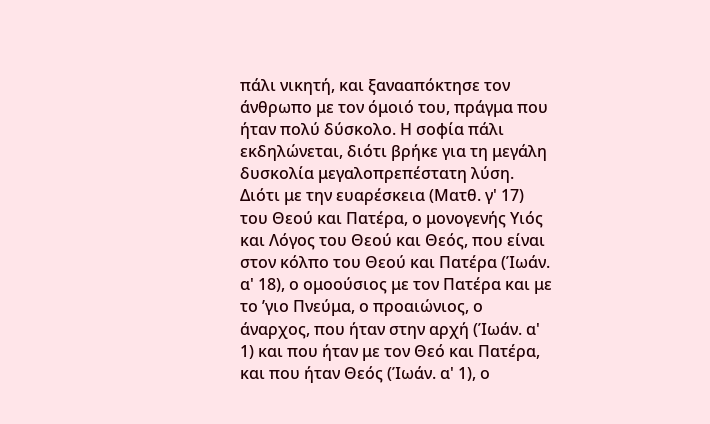πάλι νικητή, και ξανααπόκτησε τον άνθρωπο με τον όμοιό του, πράγμα που ήταν πολύ δύσκολο. Η σοφία πάλι εκδηλώνεται, διότι βρήκε για τη μεγάλη δυσκολία μεγαλοπρεπέστατη λύση. Διότι με την ευαρέσκεια (Ματθ. γ' 17) του Θεού και Πατέρα, ο μονογενής Υιός και Λόγος του Θεού και Θεός, που είναι στον κόλπο του Θεού και Πατέρα (Ίωάν. α' 18), ο ομοούσιος με τον Πατέρα και με το ’γιο Πνεύμα, ο προαιώνιος, ο άναρχος, που ήταν στην αρχή (Ίωάν. α' 1) και που ήταν με τον Θεό και Πατέρα, και που ήταν Θεός (Ίωάν. α' 1), ο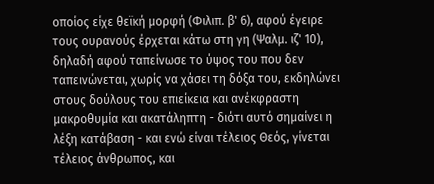οποίος είχε θεϊκή μορφή (Φιλιπ. β' 6), αφού έγειρε τους ουρανούς έρχεται κάτω στη γη (Ψαλμ. ιζ' 10), δηλαδή αφού ταπείνωσε το ύψος του που δεν ταπεινώνεται, χωρίς να χάσει τη δόξα του, εκδηλώνει στους δούλους του επιείκεια και ανέκφραστη μακροθυμία και ακατάληπτη - διότι αυτό σημαίνει η λέξη κατάβαση - και ενώ είναι τέλειος Θεός, γίνεται τέλειος άνθρωπος, και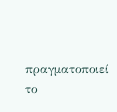πραγματοποιεί το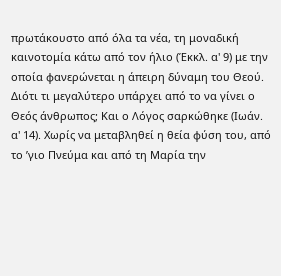πρωτάκουστο από όλα τα νέα, τη μοναδική καινοτομία κάτω από τον ήλιο (Έκκλ. α' 9) με την οποία φανερώνεται η άπειρη δύναμη του Θεού. Διότι τι μεγαλύτερο υπάρχει από το να γίνει ο Θεός άνθρωπος; Και ο Λόγος σαρκώθηκε (Ιωάν. α' 14). Χωρίς να μεταβληθεί η θεία φύση του, από το ’γιο Πνεύμα και από τη Μαρία την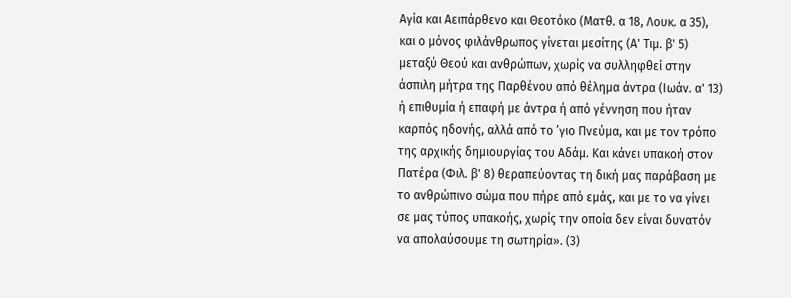Αγία και Αειπάρθενο και Θεοτόκο (Ματθ. α 18, Λουκ. α 35), και ο μόνος φιλάνθρωπος γίνεται μεσίτης (Α' Τιμ. β' 5) μεταξύ Θεού και ανθρώπων, χωρίς να συλληφθεί στην άσπιλη μήτρα της Παρθένου από θέλημα άντρα (Ιωάν. α' 13) ή επιθυμία ή επαφή με άντρα ή από γέννηση που ήταν καρπός ηδονής, αλλά από το ’γιο Πνεύμα, και με τον τρόπο της αρχικής δημιουργίας του Αδάμ. Και κάνει υπακοή στον Πατέρα (Φιλ. β' 8) θεραπεύοντας τη δική μας παράβαση με το ανθρώπινο σώμα που πήρε από εμάς, και με το να γίνει σε μας τύπος υπακοής, χωρίς την οποία δεν είναι δυνατόν να απολαύσουμε τη σωτηρία». (3)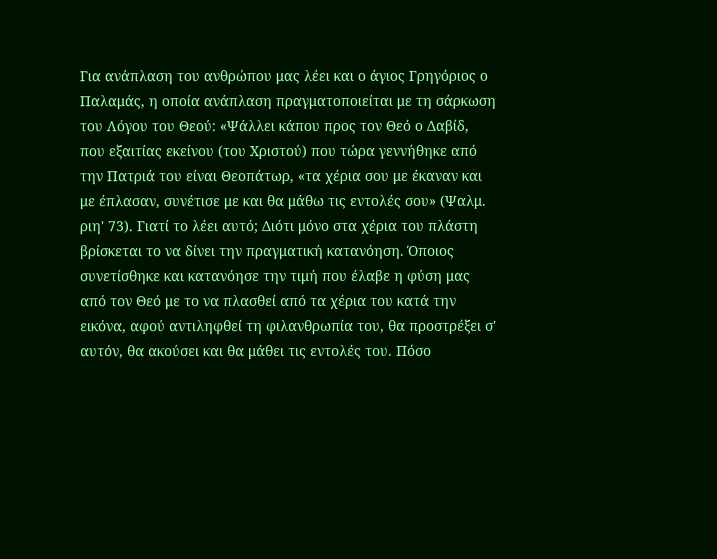Για ανάπλαση του ανθρώπου μας λέει και ο άγιος Γρηγόριος ο Παλαμάς, η οποία ανάπλαση πραγματοποιείται με τη σάρκωση του Λόγου του Θεού: «Ψάλλει κάπου προς τον Θεό ο Δαβίδ, που εξαιτίας εκείνου (του Χριστού) που τώρα γεννήθηκε από την Πατριά του είναι Θεοπάτωρ, «τα χέρια σου με έκαναν και με έπλασαν, συνέτισε με και θα μάθω τις εντολές σου» (Ψαλμ. ριη' 73). Γιατί το λέει αυτό; Διότι μόνο στα χέρια του πλάστη βρίσκεται το να δίνει την πραγματική κατανόηση. Όποιος συνετίσθηκε και κατανόησε την τιμή που έλαβε η φύση μας από τον Θεό με το να πλασθεί από τα χέρια του κατά την εικόνα, αφού αντιληφθεί τη φιλανθρωπία του, θα προστρέξει σ' αυτόν, θα ακούσει και θα μάθει τις εντολές του. Πόσο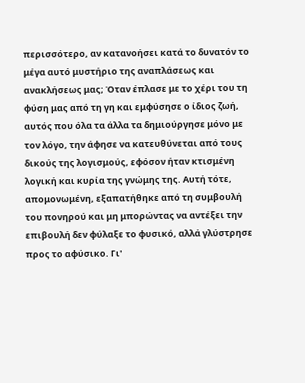περισσότερο, αν κατανοήσει κατά το δυνατόν το μέγα αυτό μυστήριο της αναπλάσεως και ανακλήσεως μας; Όταν έπλασε με το χέρι του τη φύση μας από τη γη και εμφύσησε ο ίδιος ζωή, αυτός που όλα τα άλλα τα δημιούργησε μόνο με τον λόγο, την άφησε να κατευθύνεται από τους δικούς της λογισμούς, εφόσον ήταν κτισμένη λογική και κυρία της γνώμης της. Αυτή τότε, απομονωμένη, εξαπατήθηκε από τη συμβουλή του πονηρού και μη μπορώντας να αντέξει την επιβουλή δεν φύλαξε το φυσικό, αλλά γλύστρησε προς το αφύσικο. Γι'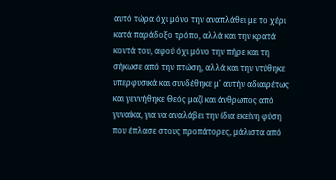αυτό τώρα όχι μόνο την αναπλάθει με το χέρι κατά παράδοξο τρόπο, αλλά και την κρατά κοντά του, αφού όχι μόνο την πήρε και τη σήκωσε από την πτώση, αλλά και την ντύθηκε υπερφυσικά και συνδέθηκε μ' αυτήν αδιαιρέτως και γεννήθηκε Θεός μαζί και άνθρωπος από γυναίκα, για να αναλάβει την ίδια εκείνη φύση που έπλασε στους προπάτορες, μάλιστα από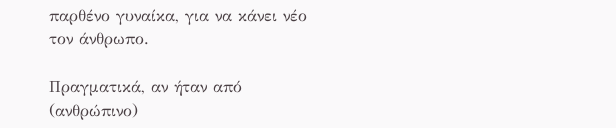παρθένο γυναίκα, για να κάνει νέο τον άνθρωπο.

Πραγματικά, αν ήταν από (ανθρώπινο)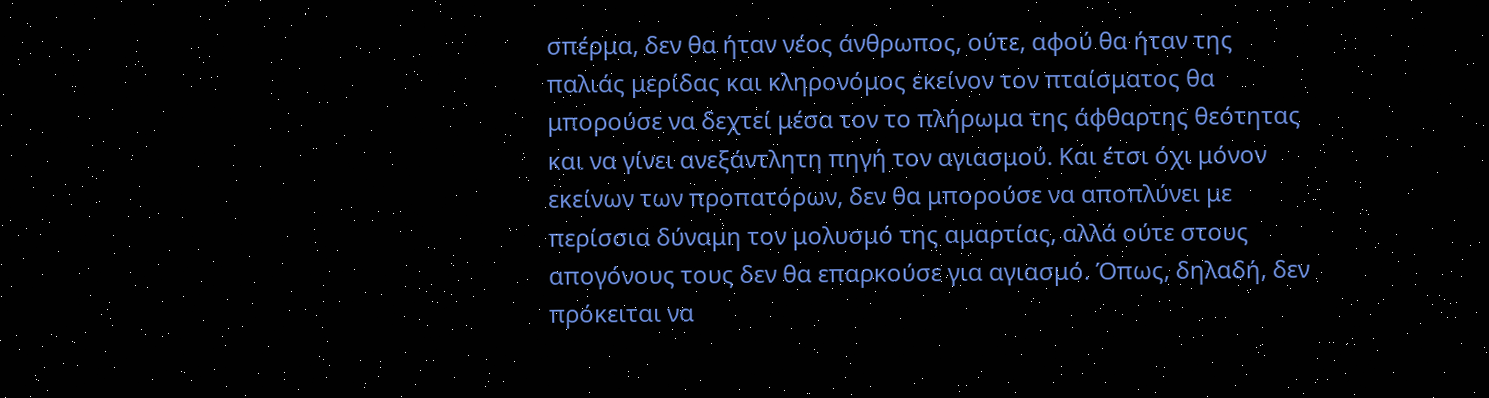σπέρμα, δεν θα ήταν νέος άνθρωπος, ούτε, αφού θα ήταν της παλιάς μερίδας και κληρονόμος εκείνον τον πταίσματος θα μπορούσε να δεχτεί μέσα τον το πλήρωμα της άφθαρτης θεότητας και να γίνει ανεξάντλητη πηγή τον αγιασμού. Και έτσι όχι μόνον εκείνων των προπατόρων, δεν θα μπορούσε να αποπλύνει με περίσσια δύναμη τον μολυσμό της αμαρτίας, αλλά ούτε στους απογόνους τους δεν θα επαρκούσε για αγιασμό. Όπως, δηλαδή, δεν πρόκειται να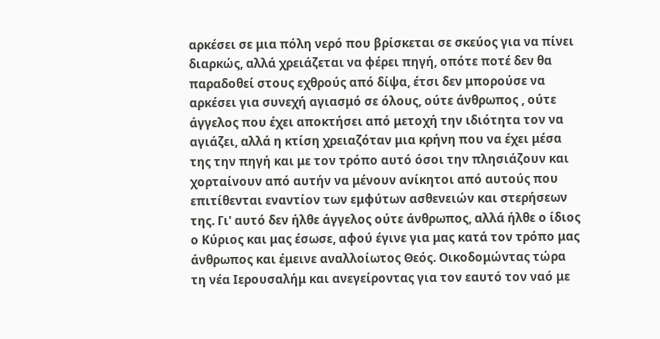αρκέσει σε μια πόλη νερό που βρίσκεται σε σκεύος για να πίνει διαρκώς, αλλά χρειάζεται να φέρει πηγή, οπότε ποτέ δεν θα παραδοθεί στους εχθρούς από δίψα, έτσι δεν μπορούσε να αρκέσει για συνεχή αγιασμό σε όλους, ούτε άνθρωπος , ούτε άγγελος που έχει αποκτήσει από μετοχή την ιδιότητα τον να αγιάζει, αλλά η κτίση χρειαζόταν μια κρήνη που να έχει μέσα της την πηγή και με τον τρόπο αυτό όσοι την πλησιάζουν και χορταίνουν από αυτήν να μένουν ανίκητοι από αυτούς που επιτίθενται εναντίον των εμφύτων ασθενειών και στερήσεων της. Γι' αυτό δεν ήλθε άγγελος ούτε άνθρωπος, αλλά ήλθε ο ίδιος ο Κύριος και μας έσωσε, αφού έγινε για μας κατά τον τρόπο μας άνθρωπος και έμεινε αναλλοίωτος Θεός. Οικοδομώντας τώρα τη νέα Ιερουσαλήμ και ανεγείροντας για τον εαυτό τον ναό με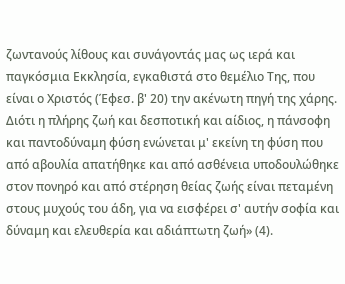ζωντανούς λίθους και συνάγοντάς μας ως ιερά και παγκόσμια Εκκλησία, εγκαθιστά στο θεμέλιο Της, που είναι ο Χριστός (Έφεσ. β' 20) την ακένωτη πηγή της χάρης. Διότι η πλήρης ζωή και δεσποτική και αίδιος, η πάνσοφη και παντοδύναμη φύση ενώνεται μ' εκείνη τη φύση που από αβουλία απατήθηκε και από ασθένεια υποδουλώθηκε στον πονηρό και από στέρηση θείας ζωής είναι πεταμένη στους μυχούς του άδη, για να εισφέρει σ' αυτήν σοφία και δύναμη και ελευθερία και αδιάπτωτη ζωή» (4).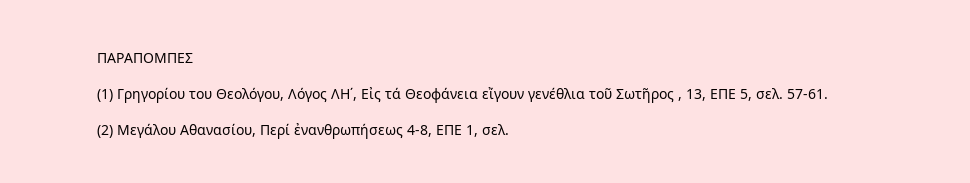ΠΑΡΑΠΟΜΠΕΣ

(1) Γρηγορίου του Θεολόγου, Λόγος ΛΗ΄, Εἰς τά Θεοφάνεια εἴγουν γενέθλια τοῦ Σωτῆρος , 13, ΕΠΕ 5, σελ. 57-61.

(2) Μεγάλου Αθανασίου, Περί ἐνανθρωπήσεως 4-8, ΕΠΕ 1, σελ.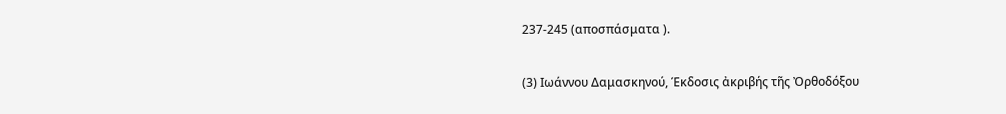237-245 (αποσπάσματα ).

(3) Ιωάννου Δαμασκηνού, Έκδοσις ἀκριβής τῆς Ὀρθοδόξου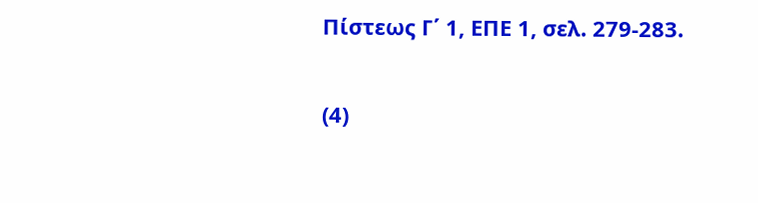Πίστεως Γ΄ 1, ΕΠΕ 1, σελ. 279-283.

(4)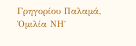Γρηγορίου Παλαμά, Ὁμιλία ΝΗ΄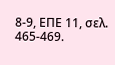8-9, ΕΠΕ 11, σελ. 465-469.